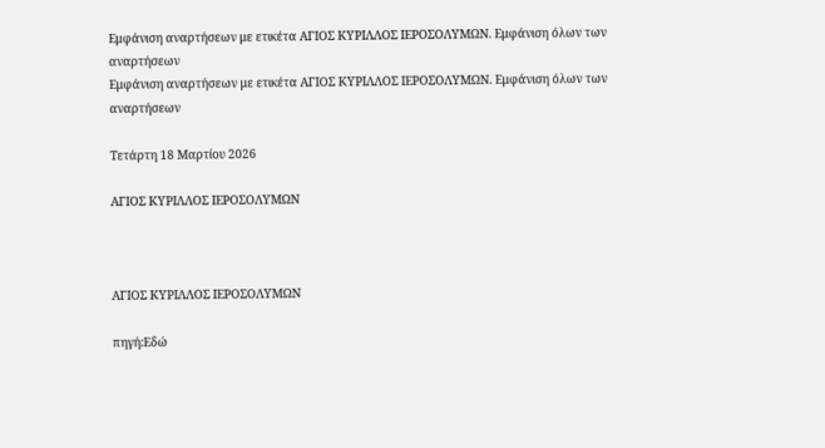Εμφάνιση αναρτήσεων με ετικέτα ΑΓΙΟΣ ΚΥΡΙΛΛΟΣ ΙΕΡΟΣΟΛΥΜΩΝ. Εμφάνιση όλων των αναρτήσεων
Εμφάνιση αναρτήσεων με ετικέτα ΑΓΙΟΣ ΚΥΡΙΛΛΟΣ ΙΕΡΟΣΟΛΥΜΩΝ. Εμφάνιση όλων των αναρτήσεων

Τετάρτη 18 Μαρτίου 2026

ΑΓΙΟΣ ΚΥΡΙΛΛΟΣ ΙΕΡΟΣΟΛΥΜΩΝ



ΑΓΙΟΣ ΚΥΡΙΛΛΟΣ ΙΕΡΟΣΟΛΥΜΩΝ

πηγή:Εδώ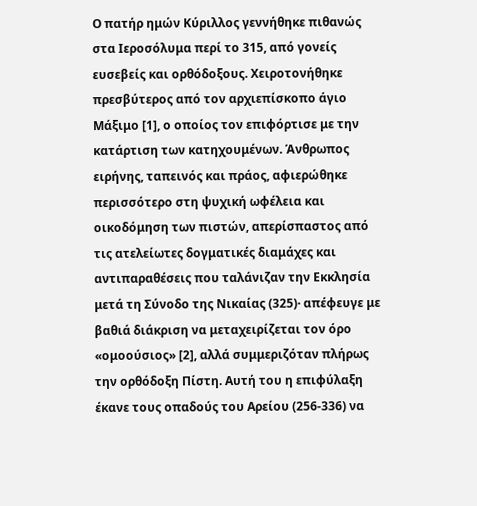Ο πατήρ ημών Κύριλλος γεννήθηκε πιθανώς στα Ιεροσόλυμα περί το 315, από γονείς ευσεβείς και ορθόδοξους. Χειροτονήθηκε πρεσβύτερος από τον αρχιεπίσκοπο άγιο Μάξιμο [1], ο οποίος τον επιφόρτισε με την κατάρτιση των κατηχουμένων. Άνθρωπος ειρήνης, ταπεινός και πράος, αφιερώθηκε περισσότερο στη ψυχική ωφέλεια και οικοδόμηση των πιστών, απερίσπαστος από τις ατελείωτες δογματικές διαμάχες και αντιπαραθέσεις που ταλάνιζαν την Εκκλησία μετά τη Σύνοδο της Νικαίας (325)· απέφευγε με βαθιά διάκριση να μεταχειρίζεται τον όρο «ομοούσιος» [2], αλλά συμμεριζόταν πλήρως την ορθόδοξη Πίστη. Αυτή του η επιφύλαξη έκανε τους οπαδούς του Αρείου (256-336) να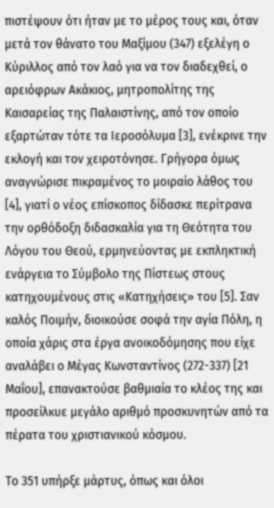πιστέψουν ότι ήταν με το μέρος τους και, όταν μετά τον θάνατο του Μαξίμου (347) εξελέγη ο Κύριλλος από τον λαό για να τον διαδεχθεί, ο αρειόφρων Ακάκιος, μητροπολίτης της Καισαρείας της Παλαιστίνης, από τον οποίο εξαρτώταν τότε τα Ιεροσόλυμα [3], ενέκρινε την εκλογή και τον χειροτόνησε. Γρήγορα όμως αναγνώρισε πικραμένος το μοιραίο λάθος του [4], γιατί ο νέος επίσκοπος δίδασκε περίτρανα την ορθόδοξη διδασκαλία για τη Θεότητα του Λόγου του Θεού, ερμηνεύοντας με εκπληκτική ενάργεια το Σύμβολο της Πίστεως στους κατηχουμένους στις «Κατηχήσεις» του [5]. Σαν καλός Ποιμήν, διοικούσε σοφά την αγία Πόλη, η οποία χάρις στα έργα ανοικοδόμησης που είχε αναλάβει ο Μέγας Κωνσταντίνος (272-337) [21 Μαΐου], επανακτούσε βαθμιαία το κλέος της και προσείλκυε μεγάλο αριθμό προσκυνητών από τα πέρατα του χριστιανικού κόσμου.

Το 351 υπήρξε μάρτυς, όπως και όλοι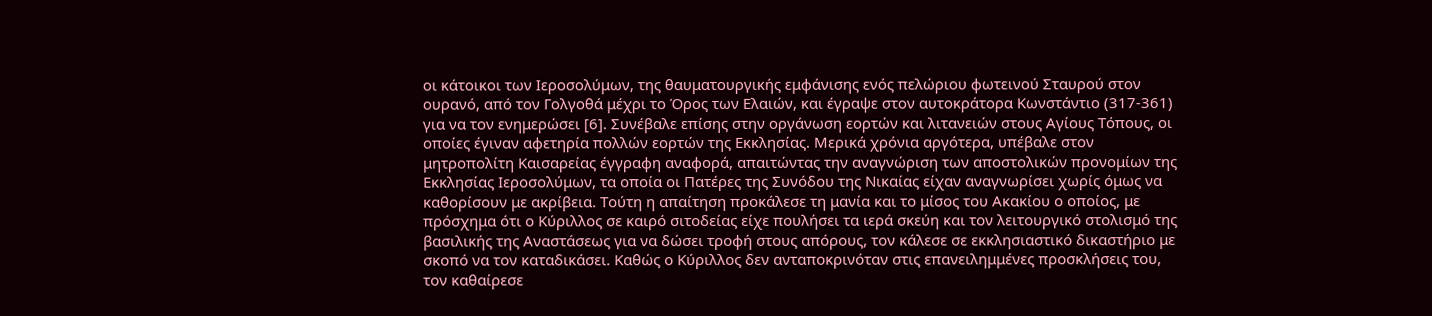οι κάτοικοι των Ιεροσολύμων, της θαυματουργικής εμφάνισης ενός πελώριου φωτεινού Σταυρού στον ουρανό, από τον Γολγοθά μέχρι το Όρος των Ελαιών, και έγραψε στον αυτοκράτορα Κωνστάντιο (317-361) για να τον ενημερώσει [6]. Συνέβαλε επίσης στην οργάνωση εορτών και λιτανειών στους Αγίους Τόπους, οι οποίες έγιναν αφετηρία πολλών εορτών της Εκκλησίας. Μερικά χρόνια αργότερα, υπέβαλε στον μητροπολίτη Καισαρείας έγγραφη αναφορά, απαιτώντας την αναγνώριση των αποστολικών προνομίων της Εκκλησίας Ιεροσολύμων, τα οποία οι Πατέρες της Συνόδου της Νικαίας είχαν αναγνωρίσει χωρίς όμως να καθορίσουν με ακρίβεια. Τούτη η απαίτηση προκάλεσε τη μανία και το μίσος του Ακακίου ο οποίος, με πρόσχημα ότι ο Κύριλλος σε καιρό σιτοδείας είχε πουλήσει τα ιερά σκεύη και τον λειτουργικό στολισμό της βασιλικής της Αναστάσεως για να δώσει τροφή στους απόρους, τον κάλεσε σε εκκλησιαστικό δικαστήριο με σκοπό να τον καταδικάσει. Καθώς ο Κύριλλος δεν ανταποκρινόταν στις επανειλημμένες προσκλήσεις του, τον καθαίρεσε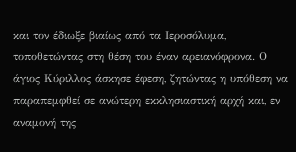και τον έδιωξε βιαίως από τα Ιεροσόλυμα, τοποθετώντας στη θέση του έναν αρειανόφρονα. Ο άγιος Κύριλλος άσκησε έφεση, ζητώντας η υπόθεση να παραπεμφθεί σε ανώτερη εκκλησιαστική αρχή και, εν αναμονή της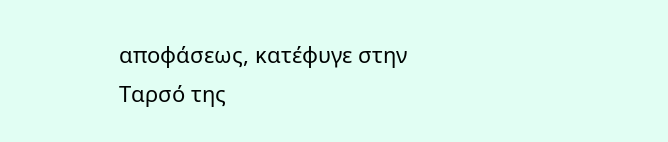αποφάσεως, κατέφυγε στην Ταρσό της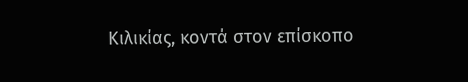Κιλικίας, κοντά στον επίσκοπο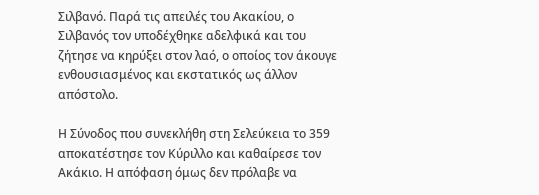Σιλβανό. Παρά τις απειλές του Ακακίου, ο Σιλβανός τον υποδέχθηκε αδελφικά και του ζήτησε να κηρύξει στον λαό, ο οποίος τον άκουγε ενθουσιασμένος και εκστατικός ως άλλον απόστολο.

Η Σύνοδος που συνεκλήθη στη Σελεύκεια το 359 αποκατέστησε τον Κύριλλο και καθαίρεσε τον Ακάκιο. Η απόφαση όμως δεν πρόλαβε να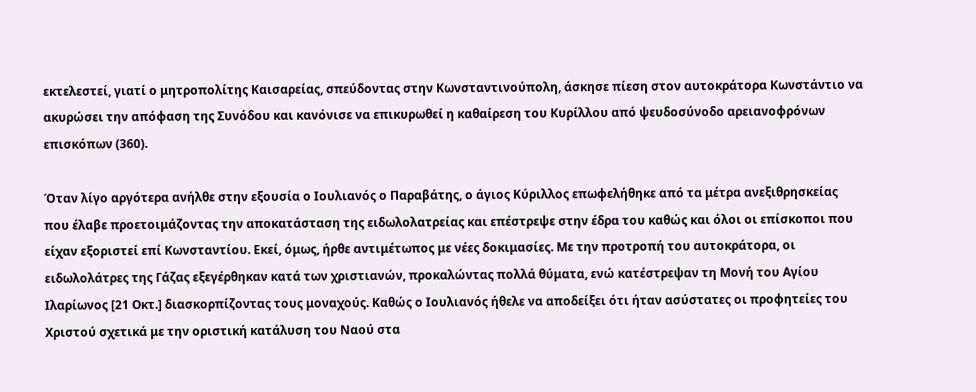εκτελεστεί, γιατί ο μητροπολίτης Καισαρείας, σπεύδοντας στην Κωνσταντινούπολη, άσκησε πίεση στον αυτοκράτορα Κωνστάντιο να ακυρώσει την απόφαση της Συνόδου και κανόνισε να επικυρωθεί η καθαίρεση του Κυρίλλου από ψευδοσύνοδο αρειανοφρόνων επισκόπων (360).

Όταν λίγο αργότερα ανήλθε στην εξουσία ο Ιουλιανός ο Παραβάτης, ο άγιος Κύριλλος επωφελήθηκε από τα μέτρα ανεξιθρησκείας που έλαβε προετοιμάζοντας την αποκατάσταση της ειδωλολατρείας και επέστρεψε στην έδρα του καθώς και όλοι οι επίσκοποι που είχαν εξοριστεί επί Κωνσταντίου. Εκεί, όμως, ήρθε αντιμέτωπος με νέες δοκιμασίες. Με την προτροπή του αυτοκράτορα, οι ειδωλολάτρες της Γάζας εξεγέρθηκαν κατά των χριστιανών, προκαλώντας πολλά θύματα, ενώ κατέστρεψαν τη Μονή του Αγίου Ιλαρίωνος [21 Οκτ.] διασκορπίζοντας τους μοναχούς. Καθώς ο Ιουλιανός ήθελε να αποδείξει ότι ήταν ασύστατες οι προφητείες του Χριστού σχετικά με την οριστική κατάλυση του Ναού στα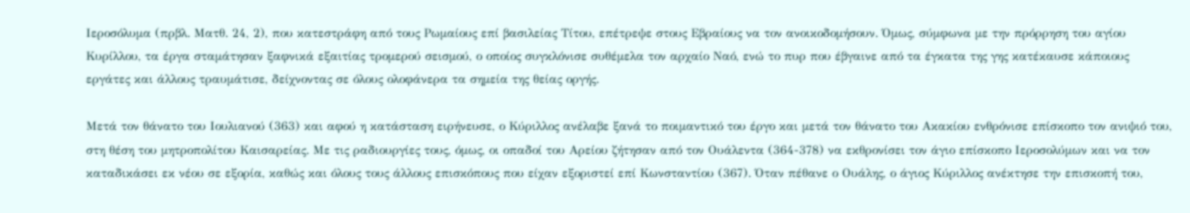Ιεροσόλυμα (πρβλ. Ματθ. 24, 2), που κατεστράφη από τους Ρωμαίους επί βασιλείας Τίτου, επέτρεψε στους Εβραίους να τον ανοικοδομήσουν. Όμως, σύμφωνα με την πρόρρηση του αγίου Κυρίλλου, τα έργα σταμάτησαν ξαφνικά εξαιτίας τρομερού σεισμού, ο οποίος συγκλόνισε συθέμελα τον αρχαίο Ναό, ενώ το πυρ που έβγαινε από τα έγκατα της γης κατέκαυσε κάποιους εργάτες και άλλους τραυμάτισε, δείχνοντας σε όλους ολοφάνερα τα σημεία της θείας οργής.

Μετά τον θάνατο του Ιουλιανού (363) και αφού η κατάσταση ειρήνευσε, ο Κύριλλος ανέλαβε ξανά το ποιμαντικό του έργο και μετά τον θάνατο του Ακακίου ενθρόνισε επίσκοπο τον ανιψιό του, στη θέση του μητροπολίτου Καισαρείας. Με τις ραδιουργίες τους, όμως, οι οπαδοί του Αρείου ζήτησαν από τον Ουάλεντα (364-378) να εκθρονίσει τον άγιο επίσκοπο Ιεροσολύμων και να τον καταδικάσει εκ νέου σε εξορία, καθώς και όλους τους άλλους επισκόπους που είχαν εξοριστεί επί Κωνσταντίου (367). Όταν πέθανε ο Ουάλης, ο άγιος Κύριλλος ανέκτησε την επισκοπή του,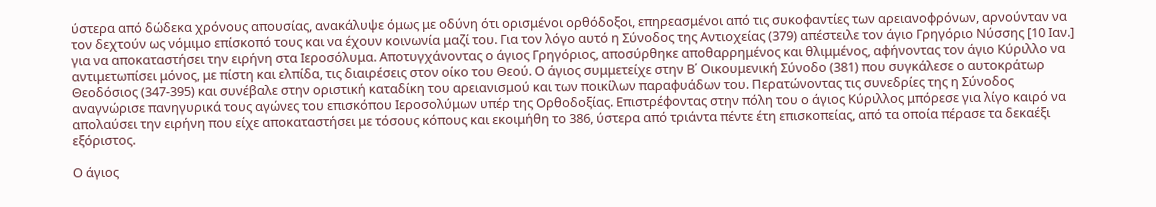ύστερα από δώδεκα χρόνους απουσίας, ανακάλυψε όμως με οδύνη ότι ορισμένοι ορθόδοξοι, επηρεασμένοι από τις συκοφαντίες των αρειανοφρόνων, αρνούνταν να τον δεχτούν ως νόμιμο επίσκοπό τους και να έχουν κοινωνία μαζί του. Για τον λόγο αυτό η Σύνοδος της Αντιοχείας (379) απέστειλε τον άγιο Γρηγόριο Νύσσης [10 Ιαν.] για να αποκαταστήσει την ειρήνη στα Ιεροσόλυμα. Αποτυγχάνοντας ο άγιος Γρηγόριος, αποσύρθηκε αποθαρρημένος και θλιμμένος, αφήνοντας τον άγιο Κύριλλο να αντιμετωπίσει μόνος, με πίστη και ελπίδα, τις διαιρέσεις στον οίκο του Θεού. Ο άγιος συμμετείχε στην Β΄ Οικουμενική Σύνοδο (381) που συγκάλεσε ο αυτοκράτωρ Θεοδόσιος (347-395) και συνέβαλε στην οριστική καταδίκη του αρειανισμού και των ποικίλων παραφυάδων του. Περατώνοντας τις συνεδρίες της η Σύνοδος αναγνώρισε πανηγυρικά τους αγώνες του επισκόπου Ιεροσολύμων υπέρ της Ορθοδοξίας. Επιστρέφοντας στην πόλη του ο άγιος Κύριλλος μπόρεσε για λίγο καιρό να απολαύσει την ειρήνη που είχε αποκαταστήσει με τόσους κόπους και εκοιμήθη το 386, ύστερα από τριάντα πέντε έτη επισκοπείας, από τα οποία πέρασε τα δεκαέξι εξόριστος.

Ο άγιος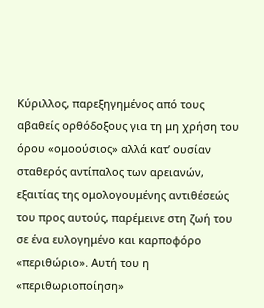Κύριλλος, παρεξηγημένος από τους αβαθείς ορθόδοξους για τη μη χρήση του όρου «ομοούσιος» αλλά κατ’ ουσίαν σταθερός αντίπαλος των αρειανών, εξαιτίας της ομολογουμένης αντιθέσεώς του προς αυτούς, παρέμεινε στη ζωή του σε ένα ευλογημένο και καρποφόρο «περιθώριο». Αυτή του η «περιθωριοποίηση»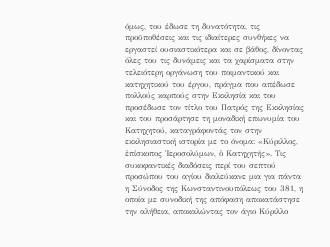όμως, του έδωσε τη δυνατότητα, τις προϋποθέσεις και τις ιδιαίτερες συνθήκες να εργαστεί ουσιαστικότερα και σε βάθος, δίνοντας όλες του τις δυνάμεις και τα χαρίσματα στην τελειότερη οργάνωση του ποιμαντικού και κατηχητικού του έργου, πράγμα που απέδωσε πολλούς καρπούς στην Εκκλησία και του προσέδωσε τον τίτλο του Πατρός της Εκκλησίας και του προσάρτησε τη μοναδική επωνυμία του Κατηχητού, καταγράφοντάς τον στην εκκλησιαστική ιστορία με το όνομα: «Κύριλλος, ἐπίσκοπος Ἱεροσολύμων, ὁ Κατηχητής». Τις συκοφαντικές διαδόσεις περί του σεπτού προσώπου του αγίου διαλεύκανε μια για πάντα η Σύνοδος της Κωνσταντινουπόλεως του 381, η οποία με συνοδική της απόφαση αποκατάστησε την αλήθεια, αποκαλώντας τον άγιο Κύριλλο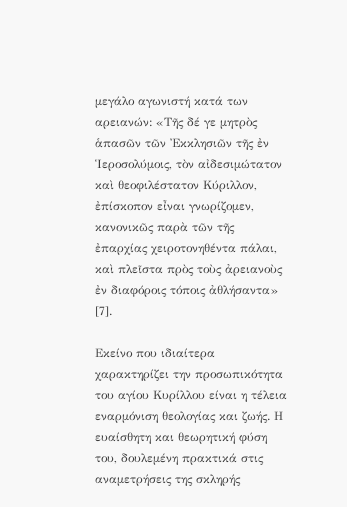μεγάλο αγωνιστή κατά των αρειανών: «Τῆς δέ γε μητρὸς ἁπασῶν τῶν Ἐκκλησιῶν τῆς ἐν Ἱεροσολύμοις, τὸν αἰδεσιμώτατον καὶ θεοφιλέστατον Κύριλλον, ἐπίσκοπον εἶναι γνωρίζομεν, κανονικῶς παρὰ τῶν τῆς ἐπαρχίας χειροτονηθέντα πάλαι, καὶ πλεῖστα πρὸς τοὺς ἀρειανοὺς ἐν διαφόροις τόποις ἀθλήσαντα» [7].

Εκείνο που ιδιαίτερα χαρακτηρίζει την προσωπικότητα του αγίου Κυρίλλου είναι η τέλεια εναρμόνιση θεολογίας και ζωής. Η ευαίσθητη και θεωρητική φύση του, δουλεμένη πρακτικά στις αναμετρήσεις της σκληρής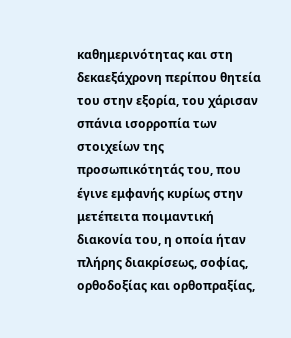καθημερινότητας και στη δεκαεξάχρονη περίπου θητεία του στην εξορία, του χάρισαν σπάνια ισορροπία των στοιχείων της προσωπικότητάς του, που έγινε εμφανής κυρίως στην μετέπειτα ποιμαντική διακονία του, η οποία ήταν πλήρης διακρίσεως, σοφίας, ορθοδοξίας και ορθοπραξίας,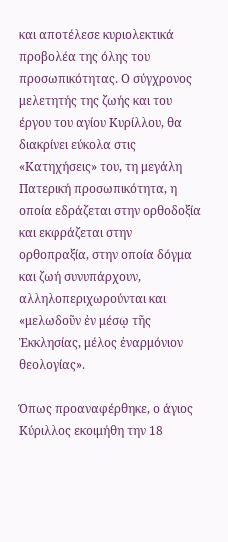και αποτέλεσε κυριολεκτικά προβολέα της όλης του προσωπικότητας. Ο σύγχρονος μελετητής της ζωής και του έργου του αγίου Κυρίλλου, θα διακρίνει εύκολα στις «Κατηχήσεις» του, τη μεγάλη Πατερική προσωπικότητα, η οποία εδράζεται στην ορθοδοξία και εκφράζεται στην ορθοπραξία, στην οποία δόγμα και ζωή συνυπάρχουν, αλληλοπεριχωρούνται και «μελωδοῦν ἐν μέσῳ τῆς Ἐκκλησίας, μέλος ἐναρμόνιον θεολογίας».

Όπως προαναφέρθηκε, ο άγιος Κύριλλος εκοιμήθη την 18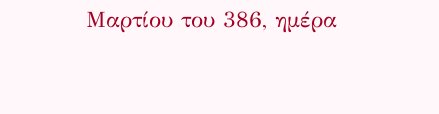Μαρτίου του 386, ημέρα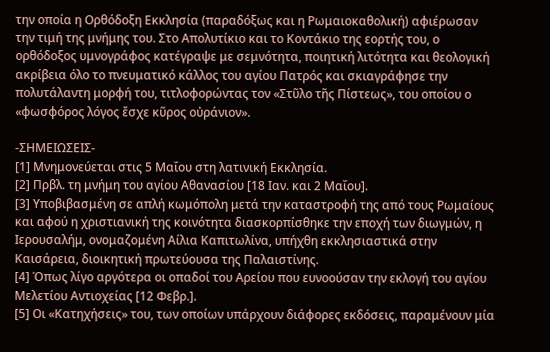την οποία η Ορθόδοξη Εκκλησία (παραδόξως και η Ρωμαιοκαθολική) αφιέρωσαν την τιμή της μνήμης του. Στο Απολυτίκιο και το Κοντάκιο της εορτής του, ο ορθόδοξος υμνογράφος κατέγραψε με σεμνότητα, ποιητική λιτότητα και θεολογική ακρίβεια όλο το πνευματικό κάλλος του αγίου Πατρός και σκιαγράφησε την πολυτάλαντη μορφή του, τιτλοφορώντας τον «Στῦλο τῆς Πίστεως», του οποίου ο «φωσφόρος λόγος ἔσχε κῦρος οὐράνιον».

-ΣΗΜΕΙΩΣΕΙΣ-
[1] Μνημονεύεται στις 5 Μαΐου στη λατινική Εκκλησία.
[2] Πρβλ. τη μνήμη του αγίου Αθανασίου [18 Ιαν. και 2 Μαΐου].
[3] Υποβιβασμένη σε απλή κωμόπολη μετά την καταστροφή της από τους Ρωμαίους και αφού η χριστιανική της κοινότητα διασκορπίσθηκε την εποχή των διωγμών, η Ιερουσαλήμ, ονομαζομένη Αίλια Καπιτωλίνα, υπήχθη εκκλησιαστικά στην Καισάρεια, διοικητική πρωτεύουσα της Παλαιστίνης.
[4] Όπως λίγο αργότερα οι οπαδοί του Αρείου που ευνοούσαν την εκλογή του αγίου Μελετίου Αντιοχείας [12 Φεβρ.].
[5] Οι «Κατηχήσεις» του, των οποίων υπάρχουν διάφορες εκδόσεις, παραμένουν μία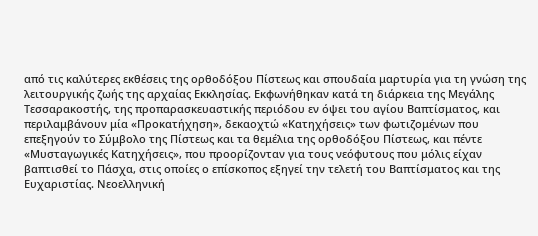από τις καλύτερες εκθέσεις της ορθοδόξου Πίστεως και σπουδαία μαρτυρία για τη γνώση της λειτουργικής ζωής της αρχαίας Εκκλησίας. Εκφωνήθηκαν κατά τη διάρκεια της Μεγάλης Τεσσαρακοστής, της προπαρασκευαστικής περιόδου εν όψει του αγίου Βαπτίσματος, και περιλαμβάνουν μία «Προκατήχηση», δεκαοχτώ «Κατηχήσεις» των φωτιζομένων που επεξηγούν το Σύμβολο της Πίστεως και τα θεμέλια της ορθοδόξου Πίστεως, και πέντε «Μυσταγωγικές Κατηχήσεις», που προορίζονταν για τους νεόφυτους που μόλις είχαν βαπτισθεί το Πάσχα, στις οποίες ο επίσκοπος εξηγεί την τελετή του Βαπτίσματος και της Ευχαριστίας. Νεοελληνική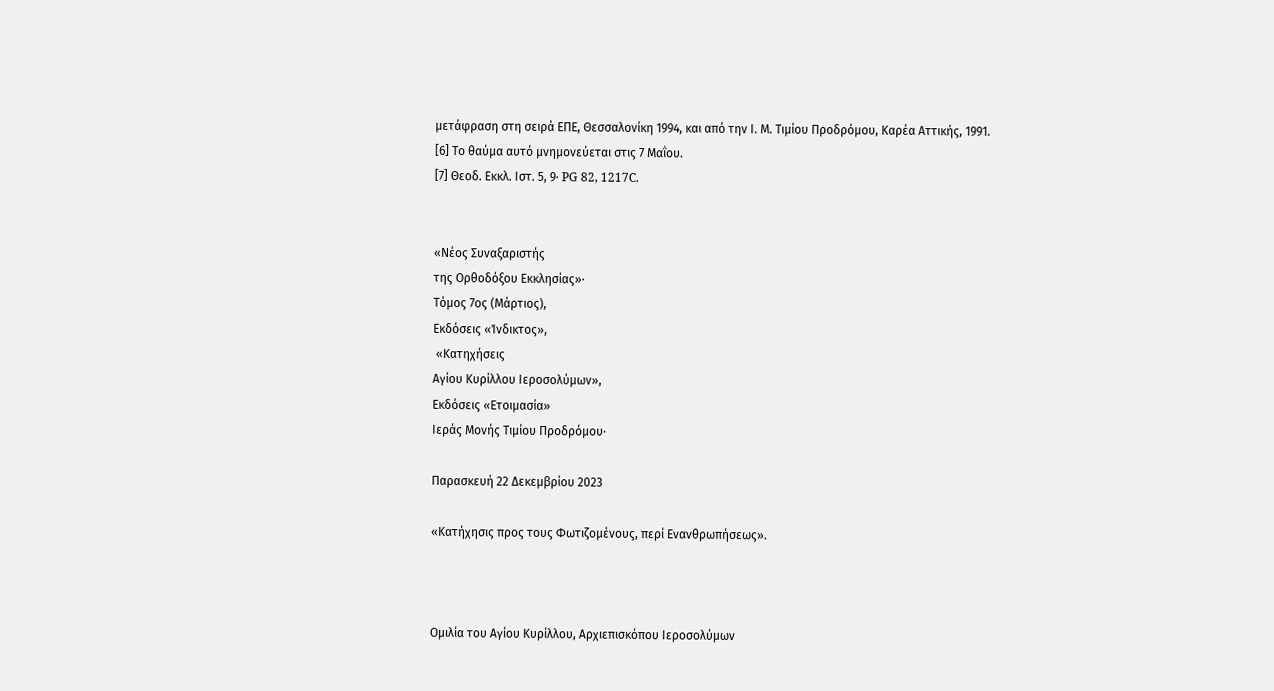μετάφραση στη σειρά ΕΠΕ, Θεσσαλονίκη 1994, και από την Ι. Μ. Τιμίου Προδρόμου, Καρέα Αττικής, 1991.
[6] Το θαύμα αυτό μνημονεύεται στις 7 Μαΐου.
[7] Θεοδ. Εκκλ. Ιστ. 5, 9· PG 82, 1217C.


«Νέος Συναξαριστής
της Ορθοδόξου Εκκλησίας»·
Τόμος 7ος (Μάρτιος),
Εκδόσεις «Ίνδικτος»,
 «Κατηχήσεις
Αγίου Κυρίλλου Ιεροσολύμων»,
Εκδόσεις «Ετοιμασία»
Ιεράς Μονής Τιμίου Προδρόμου·

Παρασκευή 22 Δεκεμβρίου 2023

«Κατήχησις προς τους Φωτιζομένους, περί Ενανθρωπήσεως».



Ομιλία του Αγίου Κυρίλλου, Αρχιεπισκόπου Ιεροσολύμων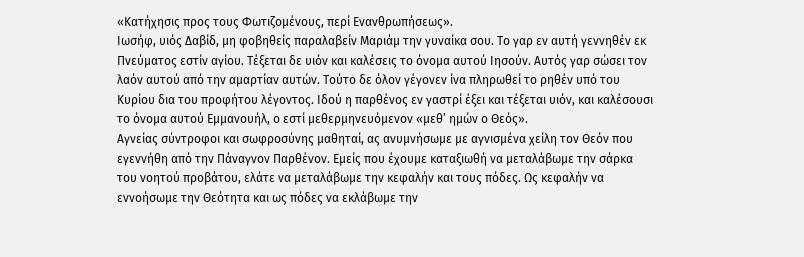«Κατήχησις προς τους Φωτιζομένους, περί Ενανθρωπήσεως».
Ιωσήφ, υιός Δαβίδ, μη φοβηθείς παραλαβείν Μαριάμ την γυναίκα σου. Το γαρ εν αυτή γεννηθέν εκ Πνεύματος εστίν αγίου. Τέξεται δε υιόν και καλέσεις το όνομα αυτού Ιησούν. Αυτός γαρ σώσει τον λαόν αυτού από την αμαρτίαν αυτών. Τούτο δε όλον γέγονεν ίνα πληρωθεί το ρηθέν υπό του Κυρίου δια του προφήτου λέγοντος. Ιδού η παρθένος εν γαστρί έξει και τέξεται υιόν, και καλέσουσι το όνομα αυτού Εμμανουήλ, ο εστί μεθερμηνευόμενον «μεθ’ ημών ο Θεός».
Αγνείας σύντροφοι και σωφροσύνης μαθηταί, ας ανυμνήσωμε με αγνισμένα χείλη τον Θεόν που εγεννήθη από την Πάναγνον Παρθένον. Εμείς που έχουμε καταξιωθή να μεταλάβωμε την σάρκα του νοητού προβάτου, ελάτε να μεταλάβωμε την κεφαλήν και τους πόδες. Ως κεφαλήν να εννοήσωμε την Θεότητα και ως πόδες να εκλάβωμε την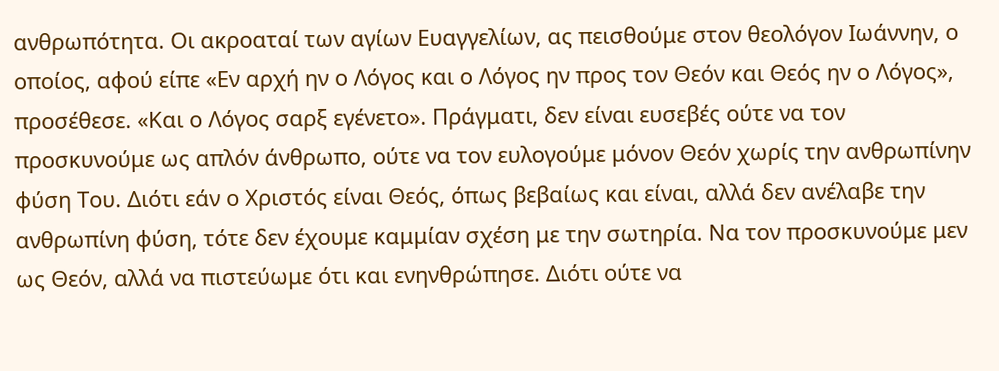ανθρωπότητα. Οι ακροαταί των αγίων Ευαγγελίων, ας πεισθούμε στον θεολόγον Ιωάννην, ο οποίος, αφού είπε «Εν αρχή ην ο Λόγος και ο Λόγος ην προς τον Θεόν και Θεός ην ο Λόγος», προσέθεσε. «Και ο Λόγος σαρξ εγένετο». Πράγματι, δεν είναι ευσεβές ούτε να τον προσκυνούμε ως απλόν άνθρωπο, ούτε να τον ευλογούμε μόνον Θεόν χωρίς την ανθρωπίνην φύση Του. Διότι εάν ο Χριστός είναι Θεός, όπως βεβαίως και είναι, αλλά δεν ανέλαβε την ανθρωπίνη φύση, τότε δεν έχουμε καμμίαν σχέση με την σωτηρία. Να τον προσκυνούμε μεν ως Θεόν, αλλά να πιστεύωμε ότι και ενηνθρώπησε. Διότι ούτε να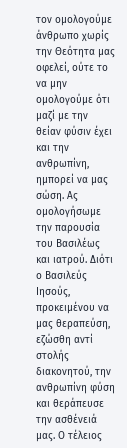τον ομολογούμε άνθρωπο χωρίς την Θεότητα μας οφελεί, ούτε το να μην ομολογούμε ότι μαζί με την θείαν φύσιν έχει και την ανθρωπίνη, ημπορεί να μας σώση. Ας ομολογήσωμε την παρουσία του Βασιλέως και ιατρού. Διότι ο Βασιλεύς Ιησούς, προκειμένου να μας θεραπεύση, εζώσθη αντί στολής διακονητού, την ανθρωπίνη φύση και θεράπευσε την ασθένειά μας. Ο τέλειος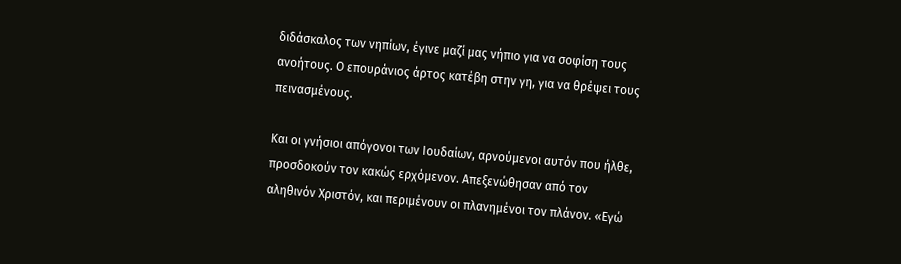διδάσκαλος των νηπίων, έγινε μαζί μας νήπιο για να σοφίση τους ανοήτους. Ο επουράνιος άρτος κατέβη στην γη, για να θρέψει τους πεινασμένους.

Και οι γνήσιοι απόγονοι των Ιουδαίων, αρνούμενοι αυτόν που ήλθε, προσδοκούν τον κακώς ερχόμενον. Απεξενώθησαν από τον αληθινόν Χριστόν, και περιμένουν οι πλανημένοι τον πλάνον. «Εγώ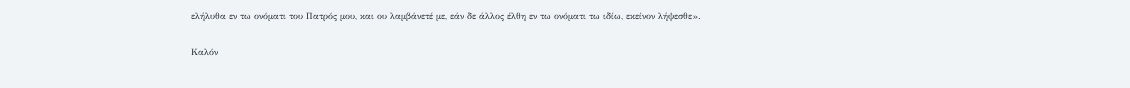ελήλυθα εν τω ονόματι του Πατρός μου, και ου λαμβάνετέ με, εάν δε άλλος έλθη εν τω ονόματι τω ιδίω, εκείνον λήψεσθε».

Καλόν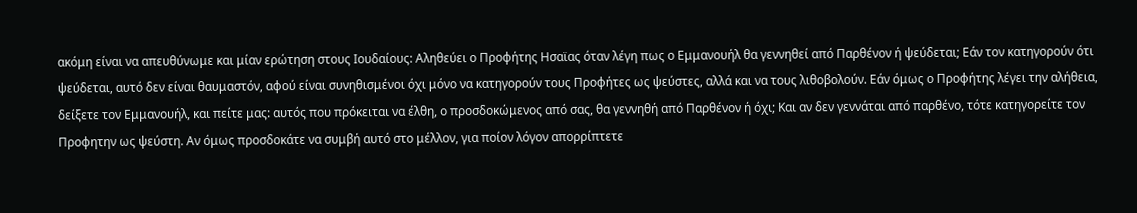ακόμη είναι να απευθύνωμε και μίαν ερώτηση στους Ιουδαίους: Αληθεύει ο Προφήτης Ησαϊας όταν λέγη πως ο Εμμανουήλ θα γεννηθεί από Παρθένον ή ψεύδεται; Εάν τον κατηγορούν ότι ψεύδεται, αυτό δεν είναι θαυμαστόν, αφού είναι συνηθισμένοι όχι μόνο να κατηγορούν τους Προφήτες ως ψεύστες, αλλά και να τους λιθοβολούν. Εάν όμως ο Προφήτης λέγει την αλήθεια, δείξετε τον Εμμανουήλ, και πείτε μας: αυτός που πρόκειται να έλθη, ο προσδοκώμενος από σας, θα γεννηθή από Παρθένον ή όχι; Και αν δεν γεννάται από παρθένο, τότε κατηγορείτε τον Προφητην ως ψεύστη. Αν όμως προσδοκάτε να συμβή αυτό στο μέλλον, για ποίον λόγον απορρίπτετε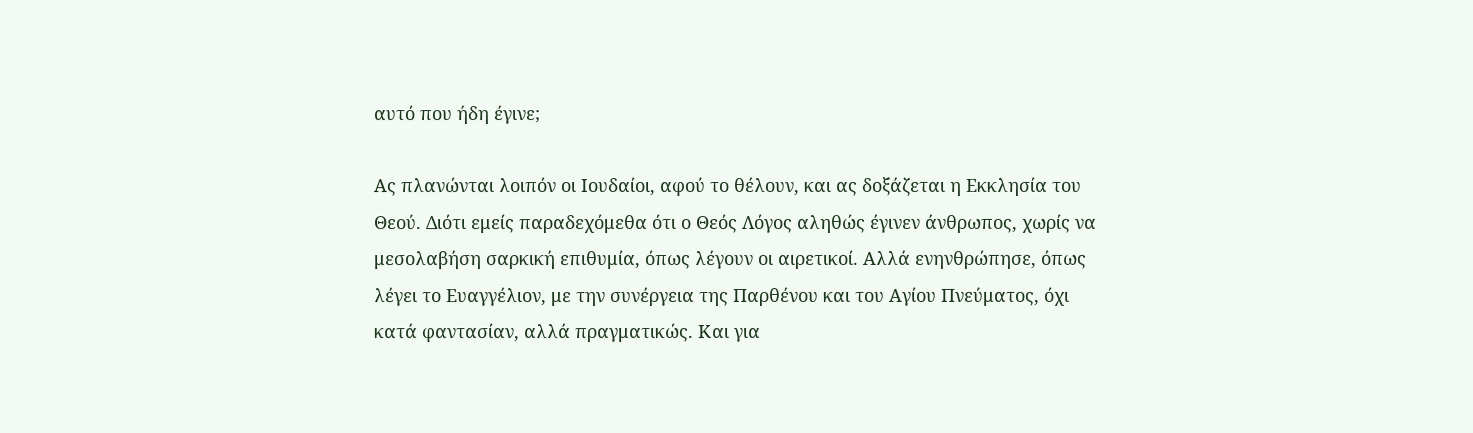αυτό που ήδη έγινε;

Ας πλανώνται λοιπόν οι Ιουδαίοι, αφού το θέλουν, και ας δοξάζεται η Εκκλησία του Θεού. Διότι εμείς παραδεχόμεθα ότι ο Θεός Λόγος αληθώς έγινεν άνθρωπος, χωρίς να μεσολαβήση σαρκική επιθυμία, όπως λέγουν οι αιρετικοί. Αλλά ενηνθρώπησε, όπως λέγει το Ευαγγέλιον, με την συνέργεια της Παρθένου και του Αγίου Πνεύματος, όχι κατά φαντασίαν, αλλά πραγματικώς. Και για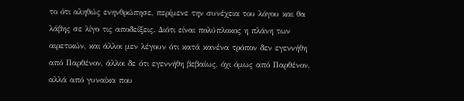το ότι αληθώς ενηνθρώπησε, περίμενε την συνέχεια του λόγου και θα λάβης σε λίγο τις αποδείξεις. Διότι είναι πολύπλοκος η πλάνη των αιρετικών, και άλλοι μεν λέγουν ότι κατά κανένα τρόπον δεν εγεννήθη από Παρθένον, άλλοι δε ότι εγεννήθη βεβαίως, όχι όμως από Παρθένον, αλλά από γυναίκα που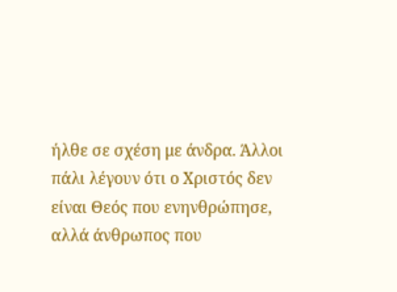ήλθε σε σχέση με άνδρα. Άλλοι πάλι λέγουν ότι ο Χριστός δεν είναι Θεός που ενηνθρώπησε, αλλά άνθρωπος που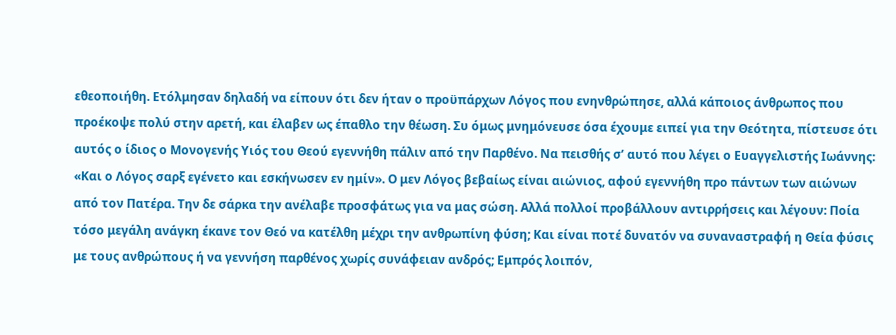εθεοποιήθη. Ετόλμησαν δηλαδή να είπουν ότι δεν ήταν ο προϋπάρχων Λόγος που ενηνθρώπησε, αλλά κάποιος άνθρωπος που προέκοψε πολύ στην αρετή, και έλαβεν ως έπαθλο την θέωση. Συ όμως μνημόνευσε όσα έχουμε ειπεί για την Θεότητα, πίστευσε ότι αυτός ο ίδιος ο Μονογενής Υιός του Θεού εγεννήθη πάλιν από την Παρθένο. Να πεισθής σ’ αυτό που λέγει ο Ευαγγελιστής Ιωάννης: «Και ο Λόγος σαρξ εγένετο και εσκήνωσεν εν ημίν». Ο μεν Λόγος βεβαίως είναι αιώνιος, αφού εγεννήθη προ πάντων των αιώνων από τον Πατέρα. Την δε σάρκα την ανέλαβε προσφάτως για να μας σώση. Αλλά πολλοί προβάλλουν αντιρρήσεις και λέγουν: Ποία τόσο μεγάλη ανάγκη έκανε τον Θεό να κατέλθη μέχρι την ανθρωπίνη φύση; Και είναι ποτέ δυνατόν να συναναστραφή η Θεία φύσις με τους ανθρώπους ή να γεννήση παρθένος χωρίς συνάφειαν ανδρός; Εμπρός λοιπόν,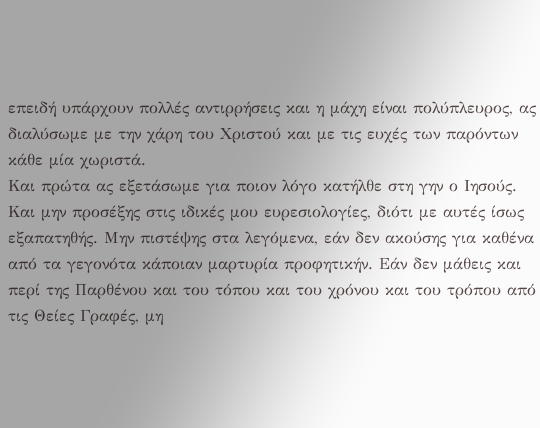επειδή υπάρχουν πολλές αντιρρήσεις και η μάχη είναι πολύπλευρος, ας διαλύσωμε με την χάρη του Χριστού και με τις ευχές των παρόντων κάθε μία χωριστά.
Και πρώτα ας εξετάσωμε για ποιον λόγο κατήλθε στη γην ο Ιησούς. Και μην προσέξης στις ιδικές μου ευρεσιολογίες, διότι με αυτές ίσως εξαπατηθής. Μην πιστέψης στα λεγόμενα, εάν δεν ακούσης για καθένα από τα γεγονότα κάποιαν μαρτυρία προφητικήν. Εάν δεν μάθεις και περί της Παρθένου και του τόπου και του χρόνου και του τρόπου από τις Θείες Γραφές, μη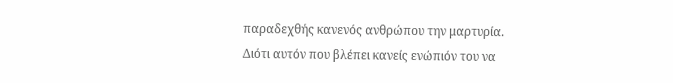παραδεχθής κανενός ανθρώπου την μαρτυρία. Διότι αυτόν που βλέπει κανείς ενώπιόν του να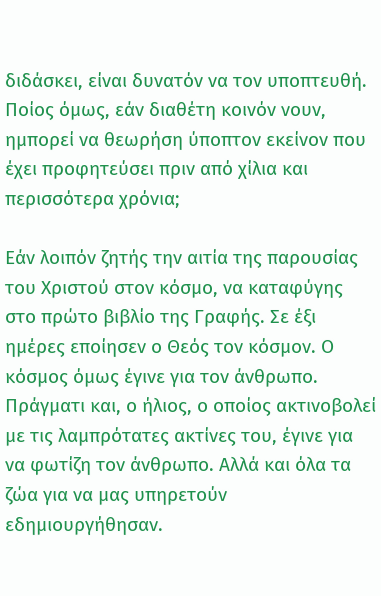διδάσκει, είναι δυνατόν να τον υποπτευθή. Ποίος όμως, εάν διαθέτη κοινόν νουν, ημπορεί να θεωρήση ύποπτον εκείνον που έχει προφητεύσει πριν από χίλια και περισσότερα χρόνια;

Εάν λοιπόν ζητής την αιτία της παρουσίας του Χριστού στον κόσμο, να καταφύγης στο πρώτο βιβλίο της Γραφής. Σε έξι ημέρες εποίησεν ο Θεός τον κόσμον. Ο κόσμος όμως έγινε για τον άνθρωπο. Πράγματι και, ο ήλιος, ο οποίος ακτινοβολεί με τις λαμπρότατες ακτίνες του, έγινε για να φωτίζη τον άνθρωπο. Αλλά και όλα τα ζώα για να μας υπηρετούν εδημιουργήθησαν.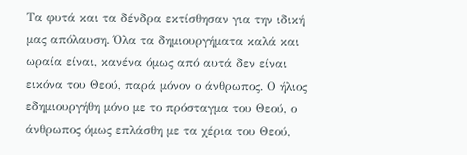Τα φυτά και τα δένδρα εκτίσθησαν για την ιδική μας απόλαυση. Όλα τα δημιουργήματα καλά και ωραία είναι, κανένα όμως από αυτά δεν είναι εικόνα του Θεού, παρά μόνον ο άνθρωπος. Ο ήλιος εδημιουργήθη μόνο με το πρόσταγμα του Θεού, ο άνθρωπος όμως επλάσθη με τα χέρια του Θεού,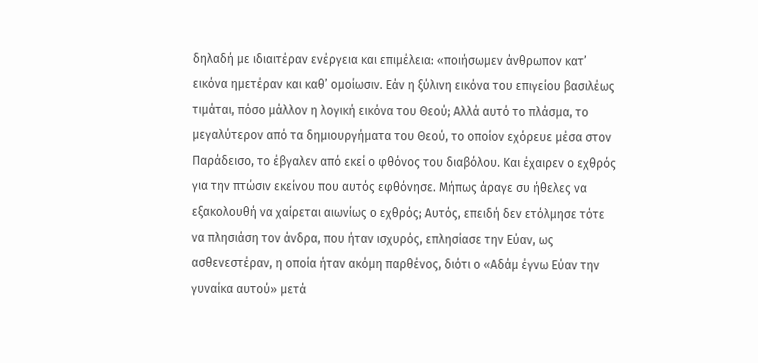δηλαδή με ιδιαιτέραν ενέργεια και επιμέλεια: «ποιήσωμεν άνθρωπον κατ’ εικόνα ημετέραν και καθ’ ομοίωσιν. Εάν η ξύλινη εικόνα του επιγείου βασιλέως τιμάται, πόσο μάλλον η λογική εικόνα του Θεού; Αλλά αυτό το πλάσμα, το μεγαλύτερον από τα δημιουργήματα του Θεού, το οποίον εχόρευε μέσα στον Παράδεισο, το έβγαλεν από εκεί ο φθόνος του διαβόλου. Και έχαιρεν ο εχθρός για την πτώσιν εκείνου που αυτός εφθόνησε. Μήπως άραγε συ ήθελες να εξακολουθή να χαίρεται αιωνίως ο εχθρός; Αυτός, επειδή δεν ετόλμησε τότε να πλησιάση τον άνδρα, που ήταν ισχυρός, επλησίασε την Εύαν, ως ασθενεστέραν, η οποία ήταν ακόμη παρθένος, διότι ο «Αδάμ έγνω Εύαν την γυναίκα αυτού» μετά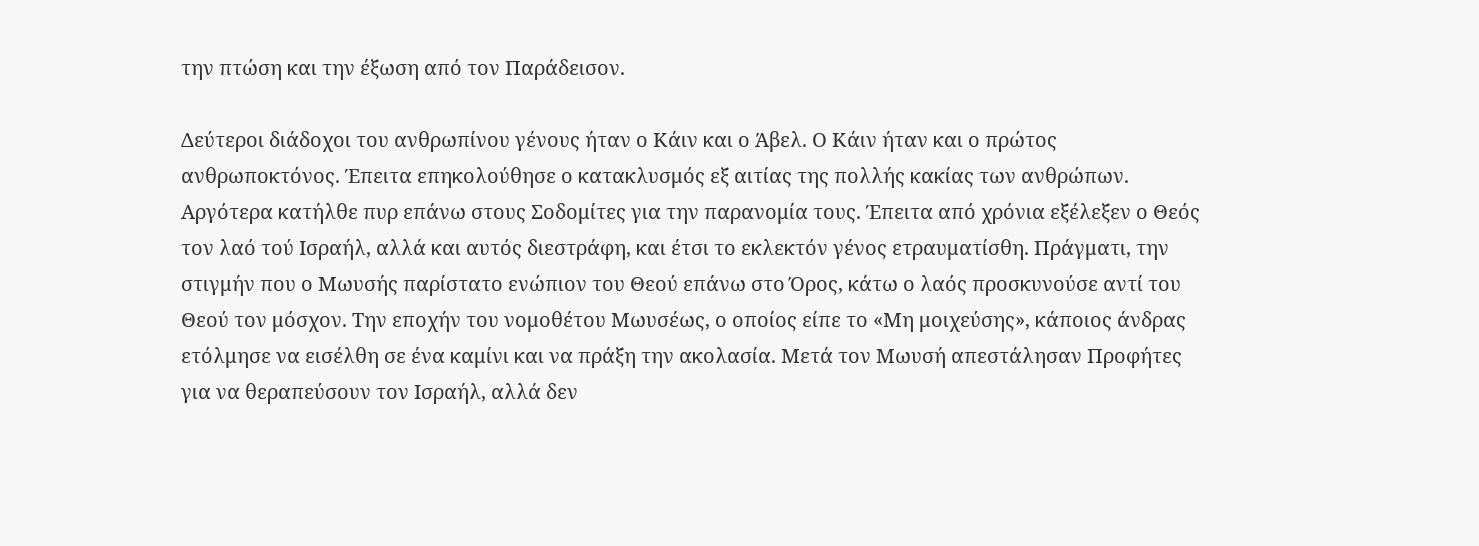την πτώση και την έξωση από τον Παράδεισον.

Δεύτεροι διάδοχοι του ανθρωπίνου γένους ήταν ο Κάιν και ο Άβελ. Ο Κάιν ήταν και ο πρώτος ανθρωποκτόνος. Έπειτα επηκολούθησε ο κατακλυσμός εξ αιτίας της πολλής κακίας των ανθρώπων. Αργότερα κατήλθε πυρ επάνω στους Σοδομίτες για την παρανομία τους. Έπειτα από χρόνια εξέλεξεν ο Θεός τον λαό τού Ισραήλ, αλλά και αυτός διεστράφη, και έτσι το εκλεκτόν γένος ετραυματίσθη. Πράγματι, την στιγμήν που ο Μωυσής παρίστατο ενώπιον του Θεού επάνω στο Όρος, κάτω ο λαός προσκυνούσε αντί του Θεού τον μόσχον. Την εποχήν του νομοθέτου Μωυσέως, ο οποίος είπε το «Μη μοιχεύσης», κάποιος άνδρας ετόλμησε να εισέλθη σε ένα καμίνι και να πράξη την ακολασία. Μετά τον Μωυσή απεστάλησαν Προφήτες για να θεραπεύσουν τον Ισραήλ, αλλά δεν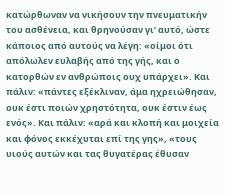κατώρθωναν να νικήσουν την πνευματικήν του ασθένεια, και θρηνούσαν γι’ αυτό, ώστε κάποιος από αυτούς να λέγη: «οίμοι ότι απόλωλεν ευλαβής από της γής, και ο κατορθών εν ανθρώποις ουχ υπάρχει». Και πάλιν: «πάντες εξέκλιναν, άμα ηχρειώθησαν, ουκ έστι ποιών χρηστότητα, ουκ έστιν έως ενός». Και πάλιν: «αρά και κλοπή και μοιχεία και φόνος εκκέχυται επί της γης», «τους υιούς αυτών και τας θυγατέρας έθυσαν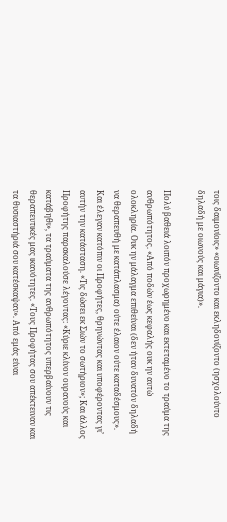τοις δαιμονίοις» «οιωνίζοντο και εκληδονίζοντο (ησχολούντο δηλαδή με οιωνούς και μάγια)».

Πολύ βαθειά λοιπόν προχωρημένο και εκτεταμένο το τραύμα της ανθρωπότητος. «Από ποδών έως κεφαλής ουκ ην αυτώ ολοκληρία. Ουκ ην μάλαγμα επιθείναι (δεν ήταν δυνατόν δηλαδή να θεραπευθή με κατάπλασμα) ούτε έλαιον ούτε καταδέσμους». Και έλεγαν κατόπιν οι Προφήτες, θρηνώντας και υποφέροντας γι’ αυτήν την κατάσταση. «Τις δώσει εκ Σιών το σωτήριον»; Και άλλος Προφήτης παρακαλούσε λέγοντας: «Κύριε κλίνον ουρανούς και κατάβηθι», τα τραύματα της ανθρωπότητος υπερβαίνουν τις θεραπευτικές μας ικανότητες. «Τους Προφήτας σου απέκτειναν και τα θυσιαστήριά σου κατέσκαψαν». Από εμάς είναι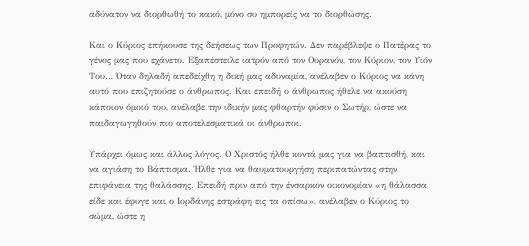αδύνατον να διορθωθή το κακό, μόνο συ ημπορείς να το διορθώσης.

Και ο Κύριος επήκουσε της δεήσεως των Προφητών. Δεν παρέβλεψε ο Πατέρας το γένος μας που εχάνετο. Εξαπέστειλε ιατρόν από τον Ουρανόν, τον Κύριον, τον Υιόν Του… Όταν δηλαδή απεδείχθη η δική μας αδυναμία, ανέλαβεν ο Κύριος να κάνη αυτό που επιζητούσε ο άνθρωπος. Και επειδή ο άνθρωπος ήθελε να ακούση κάποιον όμοιό του, ανέλαβε την ιδικήν μας φθαρτήν φύσιν ο Σωτήρ, ώστε να παιδαγωγηθούν πιο αποτελεσματικά οι άνθρωποι.

Υπάρχει όμως και άλλος λόγος. Ο Χριστός ήλθε κοντά μας για να βαπτισθή, και να αγιάση το Βάπτισμα. Ήλθε για να θαυματουργήση περιπατώντας στην επιφάνεια της θαλάσσης. Επειδή πριν από την ένσαρκον οικονομίαν «η θάλασσα είδε και έφυγε και ο Ιορδάνης εστράφη εις τα οπίσω», ανέλαβεν ο Κύριος το σώμα, ώστε η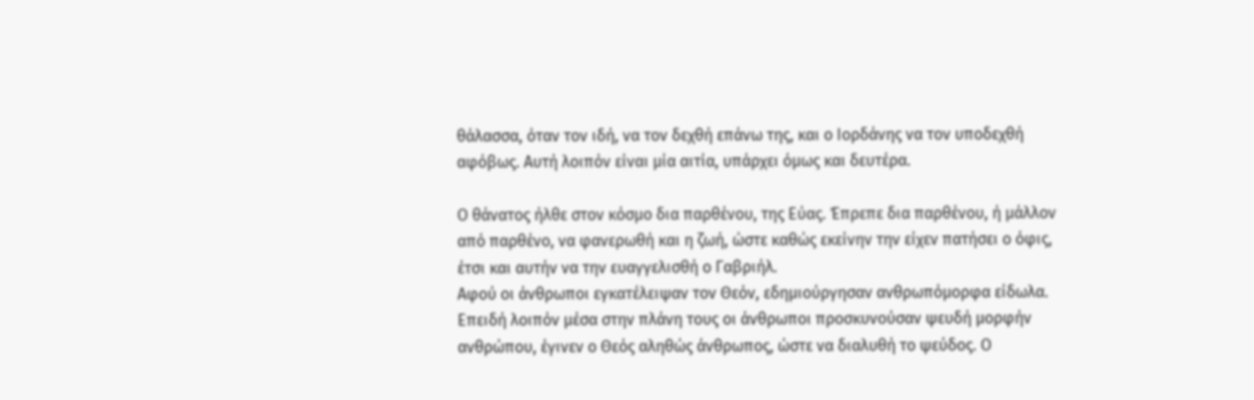θάλασσα, όταν τον ιδή, να τον δεχθή επάνω της, και ο Ιορδάνης να τον υποδεχθή αφόβως. Αυτή λοιπόν είναι μία αιτία, υπάρχει όμως και δευτέρα.

Ο θάνατος ήλθε στον κόσμο δια παρθένου, της Εύας. Έπρεπε δια παρθένου, ή μάλλον από παρθένο, να φανερωθή και η ζωή, ώστε καθώς εκείνην την είχεν πατήσει ο όφις, έτσι και αυτήν να την ευαγγελισθή ο Γαβριήλ.
Αφού οι άνθρωποι εγκατέλειψαν τον Θεόν, εδημιούργησαν ανθρωπόμορφα είδωλα. Επειδή λοιπόν μέσα στην πλάνη τους οι άνθρωποι προσκυνούσαν ψευδή μορφήν ανθρώπου, έγινεν ο Θεός αληθώς άνθρωπος, ώστε να διαλυθή το ψεύδος. Ο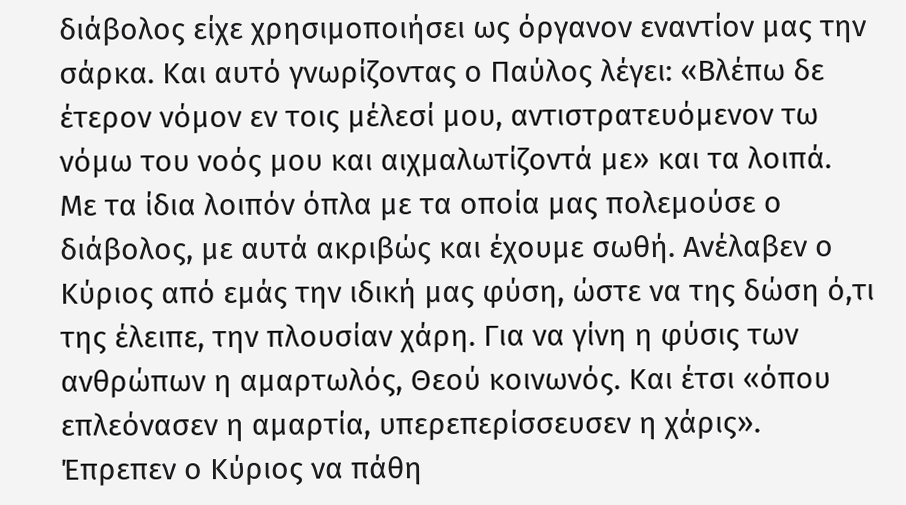διάβολος είχε χρησιμοποιήσει ως όργανον εναντίον μας την σάρκα. Και αυτό γνωρίζοντας ο Παύλος λέγει: «Βλέπω δε έτερον νόμον εν τοις μέλεσί μου, αντιστρατευόμενον τω νόμω του νοός μου και αιχμαλωτίζοντά με» και τα λοιπά. Με τα ίδια λοιπόν όπλα με τα οποία μας πολεμούσε ο διάβολος, με αυτά ακριβώς και έχουμε σωθή. Ανέλαβεν ο Κύριος από εμάς την ιδική μας φύση, ώστε να της δώση ό,τι της έλειπε, την πλουσίαν χάρη. Για να γίνη η φύσις των ανθρώπων η αμαρτωλός, Θεού κοινωνός. Και έτσι «όπου επλεόνασεν η αμαρτία, υπερεπερίσσευσεν η χάρις». Έπρεπεν ο Κύριος να πάθη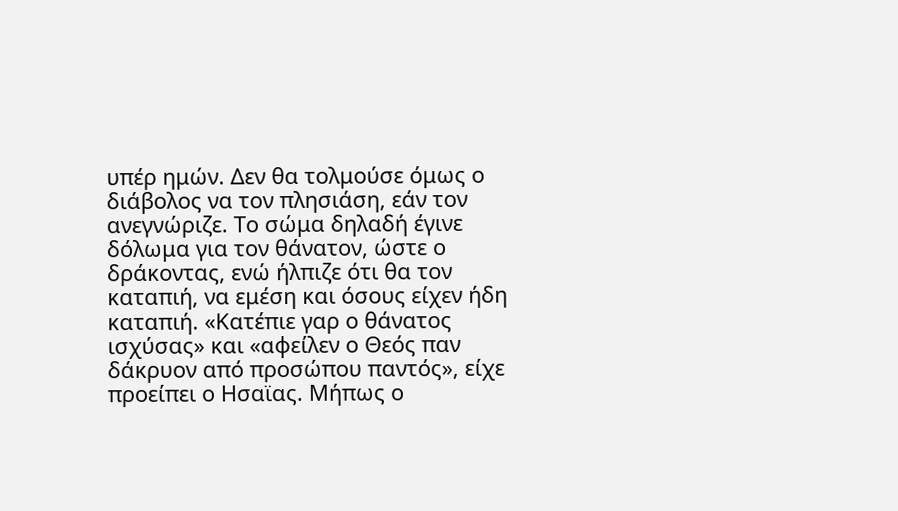υπέρ ημών. Δεν θα τολμούσε όμως ο διάβολος να τον πλησιάση, εάν τον ανεγνώριζε. Το σώμα δηλαδή έγινε δόλωμα για τον θάνατον, ώστε ο δράκοντας, ενώ ήλπιζε ότι θα τον καταπιή, να εμέση και όσους είχεν ήδη καταπιή. «Κατέπιε γαρ ο θάνατος ισχύσας» και «αφείλεν ο Θεός παν δάκρυον από προσώπου παντός», είχε προείπει ο Ησαϊας. Μήπως ο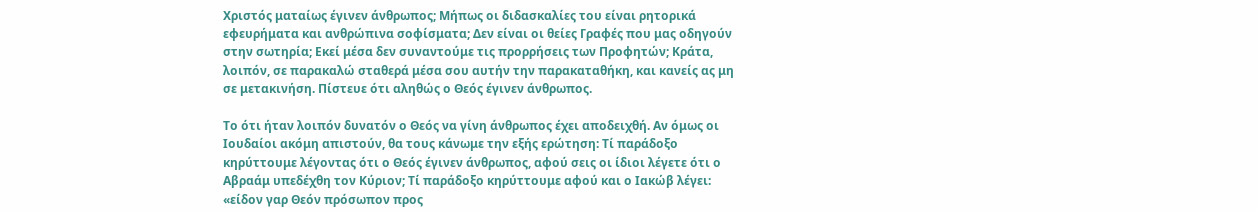Χριστός ματαίως έγινεν άνθρωπος; Μήπως οι διδασκαλίες του είναι ρητορικά εφευρήματα και ανθρώπινα σοφίσματα; Δεν είναι οι θείες Γραφές που μας οδηγούν στην σωτηρία; Εκεί μέσα δεν συναντούμε τις προρρήσεις των Προφητών; Κράτα, λοιπόν, σε παρακαλώ σταθερά μέσα σου αυτήν την παρακαταθήκη, και κανείς ας μη σε μετακινήση. Πίστευε ότι αληθώς ο Θεός έγινεν άνθρωπος.

Το ότι ήταν λοιπόν δυνατόν ο Θεός να γίνη άνθρωπος έχει αποδειχθή. Αν όμως οι Ιουδαίοι ακόμη απιστούν, θα τους κάνωμε την εξής ερώτηση: Τί παράδοξο κηρύττουμε λέγοντας ότι ο Θεός έγινεν άνθρωπος, αφού σεις οι ίδιοι λέγετε ότι ο Αβραάμ υπεδέχθη τον Κύριον; Τί παράδοξο κηρύττουμε αφού και ο Ιακώβ λέγει: «είδον γαρ Θεόν πρόσωπον προς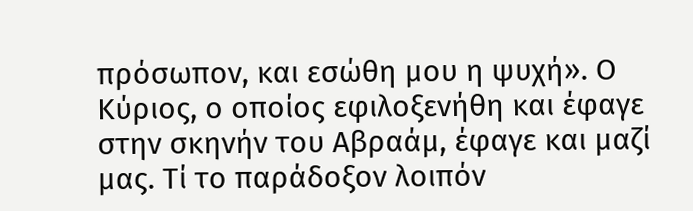πρόσωπον, και εσώθη μου η ψυχή». Ο Κύριος, ο οποίος εφιλοξενήθη και έφαγε στην σκηνήν του Αβραάμ, έφαγε και μαζί μας. Τί το παράδοξον λοιπόν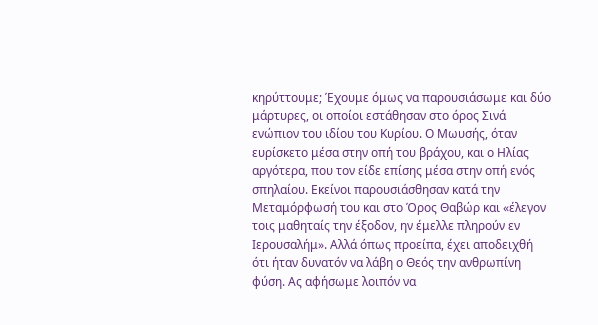κηρύττουμε; Έχουμε όμως να παρουσιάσωμε και δύο μάρτυρες, οι οποίοι εστάθησαν στο όρος Σινά ενώπιον του ιδίου του Κυρίου. Ο Μωυσής, όταν ευρίσκετο μέσα στην οπή του βράχου, και ο Ηλίας αργότερα, που τον είδε επίσης μέσα στην οπή ενός σπηλαίου. Εκείνοι παρουσιάσθησαν κατά την Μεταμόρφωσή του και στο Όρος Θαβώρ και «έλεγον τοις μαθηταίς την έξοδον, ην έμελλε πληρούν εν Ιερουσαλήμ». Αλλά όπως προείπα, έχει αποδειχθή ότι ήταν δυνατόν να λάβη ο Θεός την ανθρωπίνη φύση. Ας αφήσωμε λοιπόν να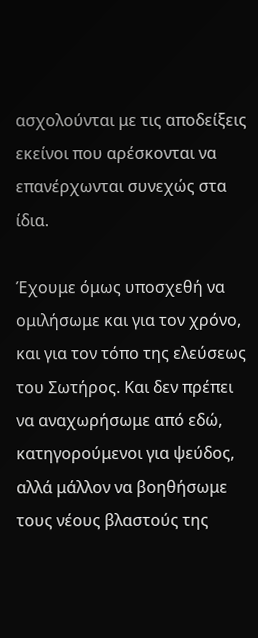ασχολούνται με τις αποδείξεις εκείνοι που αρέσκονται να επανέρχωνται συνεχώς στα ίδια.

Έχουμε όμως υποσχεθή να ομιλήσωμε και για τον χρόνο, και για τον τόπο της ελεύσεως του Σωτήρος. Και δεν πρέπει να αναχωρήσωμε από εδώ, κατηγορούμενοι για ψεύδος, αλλά μάλλον να βοηθήσωμε τους νέους βλαστούς της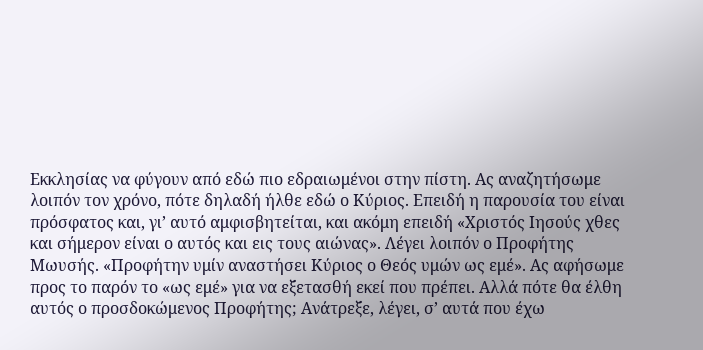Εκκλησίας να φύγουν από εδώ πιο εδραιωμένοι στην πίστη. Ας αναζητήσωμε λοιπόν τον χρόνο, πότε δηλαδή ήλθε εδώ ο Κύριος. Επειδή η παρουσία του είναι πρόσφατος και, γι’ αυτό αμφισβητείται, και ακόμη επειδή «Χριστός Ιησούς χθες και σήμερον είναι ο αυτός και εις τους αιώνας». Λέγει λοιπόν ο Προφήτης Μωυσής. «Προφήτην υμίν αναστήσει Κύριος ο Θεός υμών ως εμέ». Ας αφήσωμε προς το παρόν το «ως εμέ» για να εξετασθή εκεί που πρέπει. Αλλά πότε θα έλθη αυτός ο προσδοκώμενος Προφήτης; Ανάτρεξε, λέγει, σ’ αυτά που έχω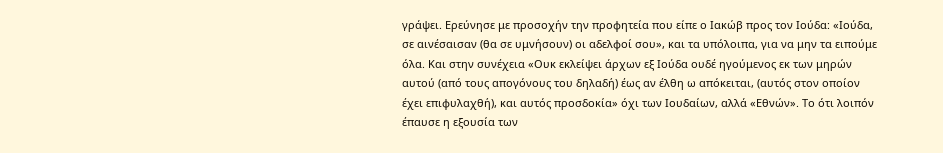γράψει. Ερεύνησε με προσοχήν την προφητεία που είπε ο Ιακώβ προς τoν Ιούδα: «Ιούδα, σε αινέσαισαν (θα σε υμνήσουν) οι αδελφοί σου», και τα υπόλοιπα, για να μην τα ειπούμε όλα. Και στην συνέχεια «Ουκ εκλείψει άρχων εξ Ιούδα ουδέ ηγούμενος εκ των μηρών αυτού (από τους απογόνους του δηλαδή) έως αν έλθη ω απόκειται, (αυτός στον οποίον έχει επιφυλαχθή), και αυτός προσδοκία» όχι των Ιουδαίων, αλλά «Εθνών». Το ότι λοιπόν έπαυσε η εξουσία των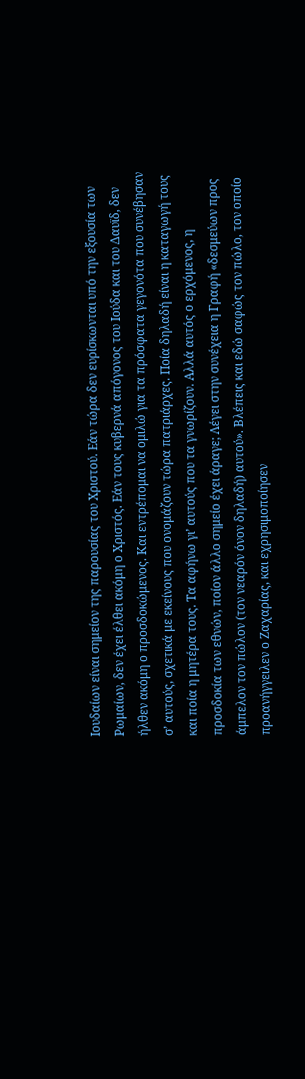Ιουδαίων είναι σημείον της παρουσίας του Χριστού. Εάν τώρα δεν ευρίσκωνται υπό την εξουσία των Ρωμαίων, δεν έχει έλθει ακόμη ο Χριστός. Εάν τους κυβερνά απόγονος του Ιούδα και του Δαυϊδ, δεν ήλθεν ακόμη ο προσδοκώμενος. Και εντρέπομαι να ομιλώ για τα πρόσφατα γεγονότα που συνέβησαν σ’ αυτούς, σχετικά με εκείνους που ονομάζουν τώρα πατριάρχες. Ποία δηλαδή είναι η καταγωγή τους και ποία η μητέρα τους. Τα αφήνω γι’ αυτούς που τα γνωρίζουν. Αλλά αυτός ο ερχόμενος, η προσδοκία των εθνών, ποίον άλλο σημείο έχει άραγε; Λέγει στην συνέχεια η Γραφή «δεσμεύων προς άμπελον τον πώλον (τον νεαρόν όνον δηλαδή) αυτού». Βλέπεις και εδώ σαφώς τον πώλο, τον οποίο προανήγγειλεν ο Ζαχαρίας, και εχρησιμοποίησεν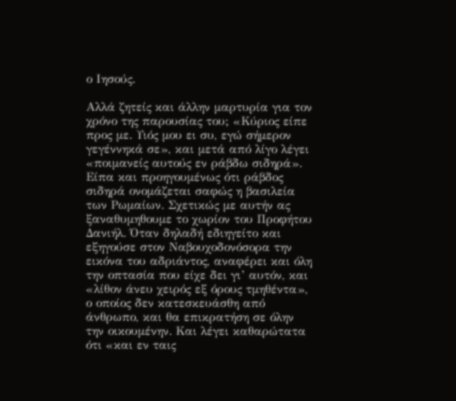ο Ιησούς.

Αλλά ζητείς και άλλην μαρτυρία για τον χρόνο της παρουσίας του; «Κύριος είπε προς με. Υιός μου ει συ, εγώ σήμερον γεγέννηκά σε», και μετά από λίγο λέγει «ποιμανείς αυτούς εν ράβδω σιδηρά». Είπα και προηγουμένως ότι ράβδος σιδηρά ονομάζεται σαφώς η βασιλεία των Ρωμαίων. Σχετικώς με αυτήν ας ξαναθυμηθουμε το χωρίον του Προφήτου Δανιήλ. Όταν δηλαδή εδιηγείτο και εξηγούσε στον Ναβουχοδονόσορα την εικόνα του αδριάντος, αναφέρει και όλη την οπτασία που είχε δει γι’ αυτόν, και «λίθον άνευ χειρός εξ όρους τμηθέντα», ο οποίος δεν κατεσκευάσθη από άνθρωπο, και θα επικρατήση σε όλην την οικουμένην. Και λέγει καθαρώτατα ότι «και εν ταις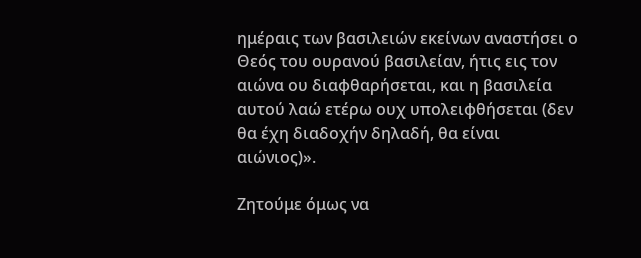ημέραις των βασιλειών εκείνων αναστήσει ο Θεός του ουρανού βασιλείαν, ήτις εις τον αιώνα ου διαφθαρήσεται, και η βασιλεία αυτού λαώ ετέρω ουχ υπολειφθήσεται (δεν θα έχη διαδοχήν δηλαδή, θα είναι αιώνιος)».

Ζητούμε όμως να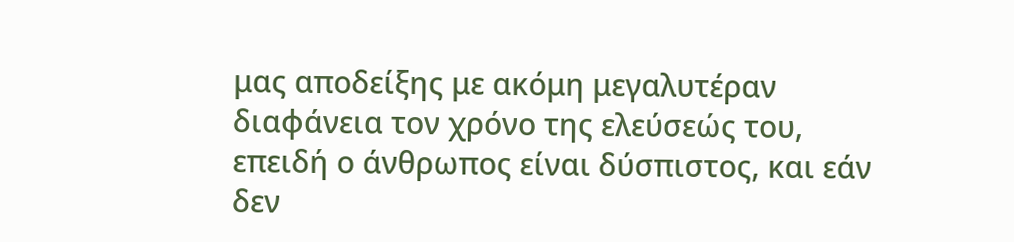μας αποδείξης με ακόμη μεγαλυτέραν διαφάνεια τον χρόνο της ελεύσεώς του, επειδή ο άνθρωπος είναι δύσπιστος, και εάν δεν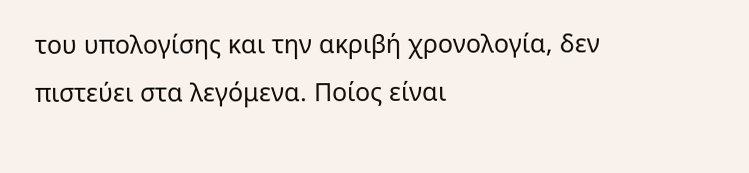του υπολογίσης και την ακριβή χρονολογία, δεν πιστεύει στα λεγόμενα. Ποίος είναι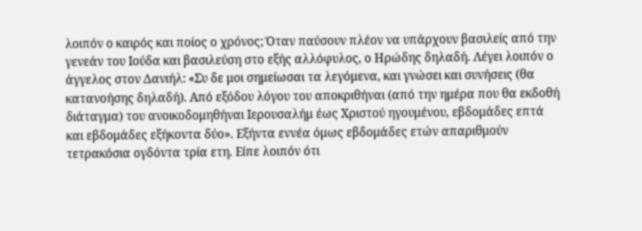λοιπόν ο καιρός και ποίος ο χρόνος; Όταν παύσουν πλέον να υπάρχουν βασιλείς από την γενεάν του Ιούδα και βασιλεύση στο εξής αλλόφυλος, ο Ηρώδης δηλαδή. Λέγει λοιπόν ο άγγελος στον Δανιήλ: «Συ δε μοι σημείωσαι τα λεγόμενα, και γνώσει και συνήσεις (θα κατανοήσης δηλαδή). Από εξόδου λόγου του αποκριθήναι (από την ημέρα που θα εκδοθή διάταγμα) του ανοικοδομηθήναι Ιερουσαλήμ έως Χριστού ηγουμένου, εβδομάδες επτά και εβδομάδες εξήκοντα δύο». Εξήντα εννέα όμως εβδομάδες ετών απαριθμούν τετρακόσια ογδόντα τρία ετη. Είπε λοιπόν ότι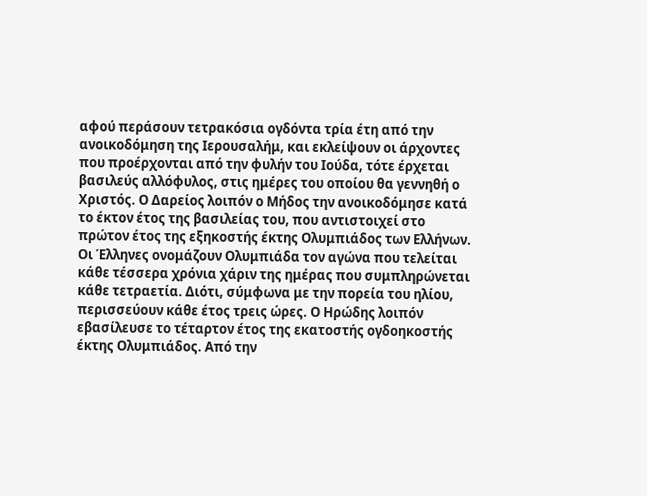αφού περάσουν τετρακόσια ογδόντα τρία έτη από την ανοικοδόμηση της Ιερουσαλήμ, και εκλείψουν οι άρχοντες που προέρχονται από την φυλήν του Ιούδα, τότε έρχεται βασιλεύς αλλόφυλος, στις ημέρες του οποίου θα γεννηθή ο Χριστός. Ο Δαρείος λοιπόν ο Μήδος την ανοικοδόμησε κατά το έκτον έτος της βασιλείας του, που αντιστοιχεί στο πρώτον έτος της εξηκοστής έκτης Ολυμπιάδος των Ελλήνων. Οι Έλληνες ονομάζουν Ολυμπιάδα τον αγώνα που τελείται κάθε τέσσερα χρόνια χάριν της ημέρας που συμπληρώνεται κάθε τετραετία. Διότι, σύμφωνα με την πορεία του ηλίου, περισσεύουν κάθε έτος τρεις ώρες. Ο Ηρώδης λοιπόν εβασίλευσε το τέταρτον έτος της εκατοστής ογδοηκοστής έκτης Ολυμπιάδος. Από την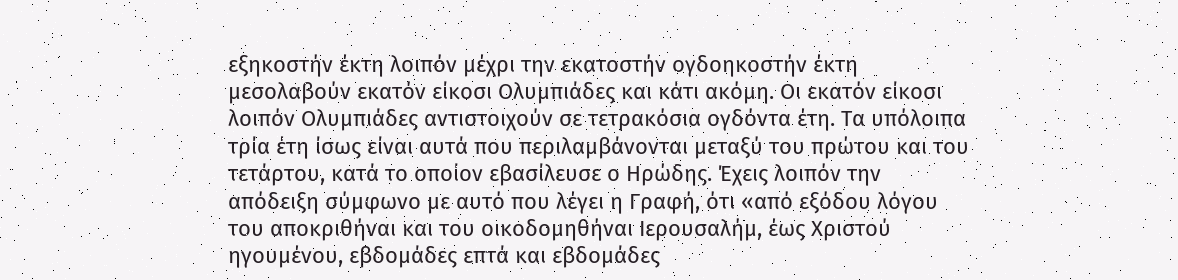εξηκοστήν έκτη λοιπόν μέχρι την εκατοστήν ογδοηκοστήν έκτη μεσολαβούν εκατόν είκοσι Ολυμπιάδες και κάτι ακόμη. Οι εκατόν είκοσι λοιπόν Ολυμπιάδες αντιστοιχούν σε τετρακόσια ογδόντα έτη. Τα υπόλοιπα τρία έτη ίσως είναι αυτά που περιλαμβάνονται μεταξύ του πρώτου και του τετάρτου, κατά το οποίον εβασίλευσε ο Ηρώδης. Έχεις λοιπόν την απόδειξη σύμφωνο με αυτό που λέγει η Γραφή, ότι «από εξόδου λόγου του αποκριθήναι και του οικοδομηθήναι Ιερουσαλήμ, έως Χριστού ηγουμένου, εβδομάδες επτά και εβδομάδες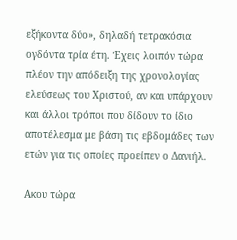εξήκοντα δύο», δηλαδή τετρακόσια ογδόντα τρία έτη. Έχεις λοιπόν τώρα πλέον την απόδειξη της χρονολογίας ελεύσεως του Χριστού, αν και υπάρχουν και άλλοι τρόποι που δίδουν το ίδιο αποτέλεσμα με βάση τις εβδομάδες των ετών για τις οποίες προείπεν ο Δανιήλ.

Ακου τώρα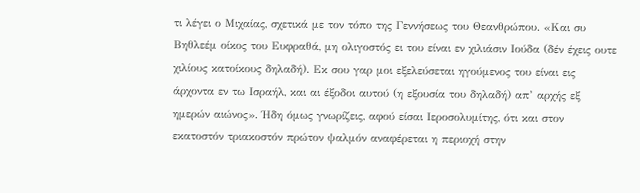τι λέγει ο Μιχαίας, σχετικά με τον τόπο της Γεννήσεως του Θεανθρώπου. «Και συ Βηθλεέμ οίκος του Ευφραθά, μη ολιγοστός ει του είναι εν χιλιάσιν Ιούδα (δέν έχεις ουτε χιλίους κατοίκους δηλαδή). Εκ σου γαρ μοι εξελεύσεται ηγούμενος του είναι εις άρχοντα εν τω Ισραήλ, και αι έξοδοι αυτού (η εξουσία του δηλαδή) απ’ αρχής εξ ημερών αιώνος». Ήδη όμως γνωρίζεις, αφού είσαι Ιεροσολυμίτης, ότι και στον εκατοστόν τριακοστόν πρώτον ψαλμόν αναφέρεται η περιοχή στην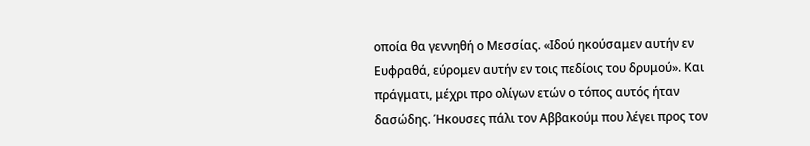οποία θα γεννηθή ο Μεσσίας. «Ιδού ηκούσαμεν αυτήν εν Ευφραθά, εύρομεν αυτήν εν τοις πεδίοις του δρυμού». Και πράγματι, μέχρι προ ολίγων ετών ο τόπος αυτός ήταν δασώδης. Ήκουσες πάλι τον Αββακούμ που λέγει προς τον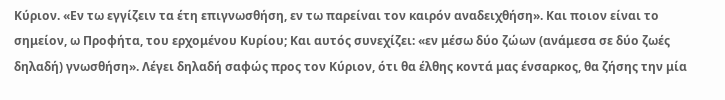Κύριον. «Εν τω εγγίζειν τα έτη επιγνωσθήση, εν τω παρείναι τον καιρόν αναδειχθήση». Και ποιον είναι το σημείον, ω Προφήτα, του ερχομένου Κυρίου; Και αυτός συνεχίζει: «εν μέσω δύο ζώων (ανάμεσα σε δύο ζωές δηλαδή) γνωσθήση». Λέγει δηλαδή σαφώς προς τον Κύριον, ότι θα έλθης κοντά μας ένσαρκος, θα ζήσης την μία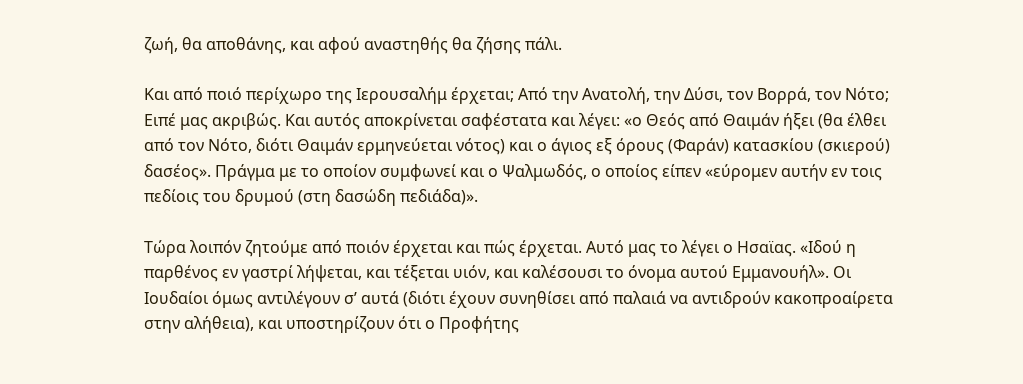ζωή, θα αποθάνης, και αφού αναστηθής θα ζήσης πάλι.

Και από ποιό περίχωρο της Ιερουσαλήμ έρχεται; Από την Ανατολή, την Δύσι, τον Βορρά, τον Νότο; Ειπέ μας ακριβώς. Και αυτός αποκρίνεται σαφέστατα και λέγει: «ο Θεός από Θαιμάν ήξει (θα έλθει από τον Νότο, διότι Θαιμάν ερμηνεύεται νότος) και ο άγιος εξ όρους (Φαράν) κατασκίου (σκιερού) δασέος». Πράγμα με το οποίον συμφωνεί και ο Ψαλμωδός, ο οποίος είπεν «εύρομεν αυτήν εν τοις πεδίοις του δρυμού (στη δασώδη πεδιάδα)».

Τώρα λοιπόν ζητούμε από ποιόν έρχεται και πώς έρχεται. Αυτό μας το λέγει ο Ησαϊας. «Ιδού η παρθένος εν γαστρί λήψεται, και τέξεται υιόν, και καλέσουσι το όνομα αυτού Εμμανουήλ». Οι Ιουδαίοι όμως αντιλέγουν σ’ αυτά (διότι έχουν συνηθίσει από παλαιά να αντιδρούν κακοπροαίρετα στην αλήθεια), και υποστηρίζουν ότι ο Προφήτης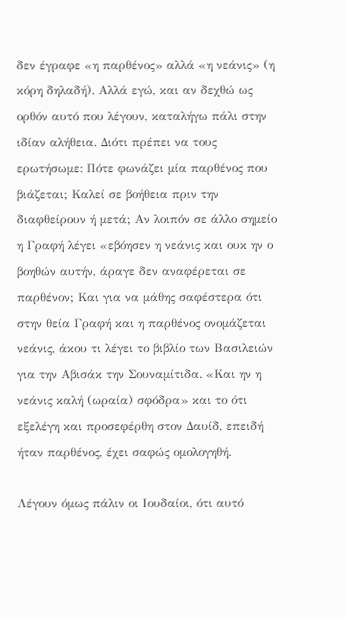δεν έγραφε «η παρθένος» αλλά «η νεάνις» (η κόρη δηλαδή). Αλλά εγώ, και αν δεχθώ ως ορθόν αυτό που λέγουν, καταλήγω πάλι στην ιδίαν αλήθεια. Διότι πρέπει να τους ερωτήσωμε: Πότε φωνάζει μία παρθένος που βιάζεται; Καλεί σε βοήθεια πριν την διαφθείρουν ή μετά; Αν λοιπόν σε άλλο σημείο η Γραφή λέγει «εβόησεν η νεάνις και ουκ ην ο βοηθών αυτήν, άραγε δεν αναφέρεται σε παρθένον; Και για να μάθης σαφέστερα ότι στην θεία Γραφή και η παρθένος ονομάζεται νεάνις, άκου τι λέγει το βιβλίο των Βασιλειών για την Αβισάκ την Σουναμίτιδα. «Και ην η νεάνις καλή (ωραία) σφόδρα» και το ότι εξελέγη και προσεφέρθη στον Δαυίδ, επειδή ήταν παρθένος, έχει σαφώς ομολογηθή.

Λέγουν όμως πάλιν οι Ιουδαίοι, ότι αυτό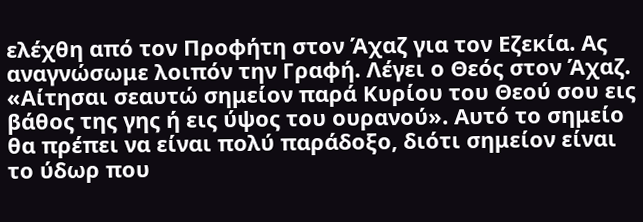ελέχθη από τον Προφήτη στον Άχαζ για τον Εζεκία. Ας αναγνώσωμε λοιπόν την Γραφή. Λέγει ο Θεός στον Άχαζ. «Αίτησαι σεαυτώ σημείον παρά Κυρίου του Θεού σου εις βάθος της γης ή εις ύψος του ουρανού». Αυτό το σημείο θα πρέπει να είναι πολύ παράδοξο, διότι σημείον είναι το ύδωρ που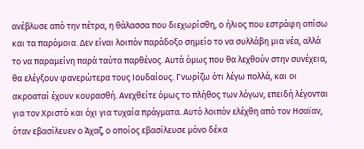ανέβλυσε από την πέτρα, η θάλασσα που διεχωρίσθη, ο ήλιος που εστράφη οπίσω και τα παρόμοια. Δεν είναι λοιπόν παράδοξο σημείο το να συλλάβη μια νέα, αλλά το να παραμείνη παρά ταύτα παρθένος. Αυτά όμως που θα λεχθούν στην συνέχεια, θα ελέγξουν φανερώτερα τους Ιουδαίους. Γνωρίζω ότι λέγω πολλά, και οι ακροαταί έχουν κουρασθή. Ανεχθείτε όμως το πλήθος των λόγων, επειδή λέγονται για τον Χριστό και όχι για τυχαία πράγματα. Αυτό λοιπόν ελέχθη από τον Ησαϊαν, όταν εβασίλευεν ο Άχαζ, ο οποίος εβασίλευσε μόνο δέκα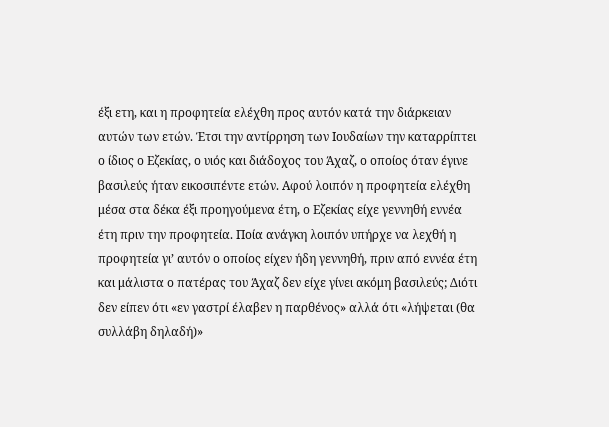έξι ετη, και η προφητεία ελέχθη προς αυτόν κατά την διάρκειαν αυτών των ετών. Έτσι την αντίρρηση των Ιουδαίων την καταρρίπτει ο ίδιος ο Εζεκίας, ο υιός και διάδοχος του Άχαζ, ο οποίος όταν έγινε βασιλεύς ήταν εικοσιπέντε ετών. Αφού λοιπόν η προφητεία ελέχθη μέσα στα δέκα έξι προηγούμενα έτη, ο Εζεκίας είχε γεννηθή εννέα έτη πριν την προφητεία. Ποία ανάγκη λοιπόν υπήρχε να λεχθή η προφητεία γι’ αυτόν ο οποίος είχεν ήδη γεννηθή, πριν από εννέα έτη και μάλιστα ο πατέρας του Άχαζ δεν είχε γίνει ακόμη βασιλεύς; Διότι δεν είπεν ότι «εν γαστρί έλαβεν η παρθένος» αλλά ότι «λήψεται (θα συλλάβη δηλαδή)»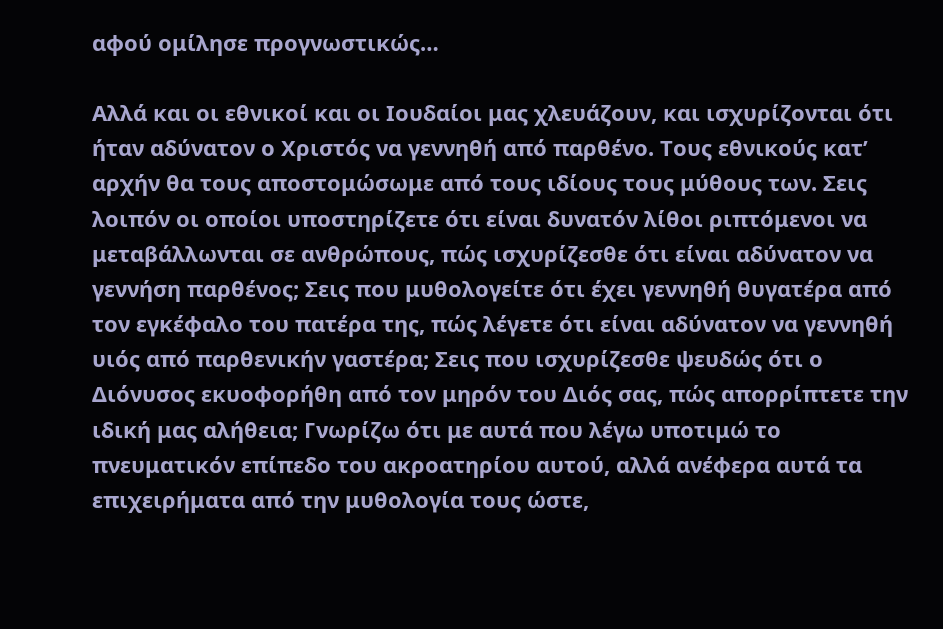αφού ομίλησε προγνωστικώς…

Αλλά και οι εθνικοί και οι Ιουδαίοι μας χλευάζουν, και ισχυρίζονται ότι ήταν αδύνατον ο Χριστός να γεννηθή από παρθένο. Τους εθνικούς κατ’ αρχήν θα τους αποστομώσωμε από τους ιδίους τους μύθους των. Σεις λοιπόν οι οποίοι υποστηρίζετε ότι είναι δυνατόν λίθοι ριπτόμενοι να μεταβάλλωνται σε ανθρώπους, πώς ισχυρίζεσθε ότι είναι αδύνατον να γεννήση παρθένος; Σεις που μυθολογείτε ότι έχει γεννηθή θυγατέρα από τον εγκέφαλο του πατέρα της, πώς λέγετε ότι είναι αδύνατον να γεννηθή υιός από παρθενικήν γαστέρα; Σεις που ισχυρίζεσθε ψευδώς ότι ο Διόνυσος εκυοφορήθη από τον μηρόν του Διός σας, πώς απορρίπτετε την ιδική μας αλήθεια; Γνωρίζω ότι με αυτά που λέγω υποτιμώ το πνευματικόν επίπεδο του ακροατηρίου αυτού, αλλά ανέφερα αυτά τα επιχειρήματα από την μυθολογία τους ώστε,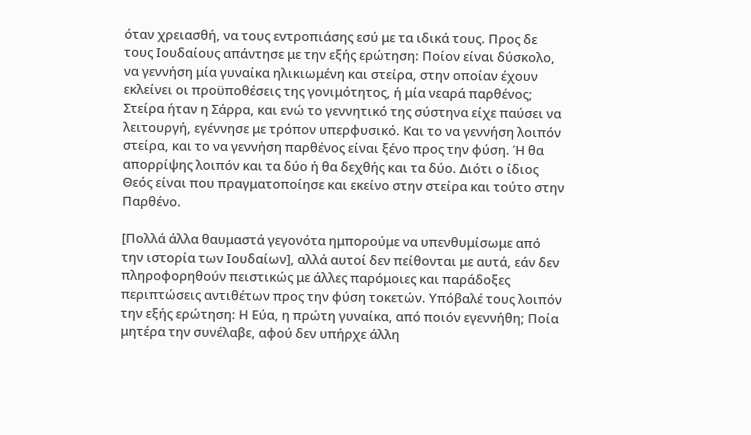όταν χρειασθή, να τους εντροπιάσης εσύ με τα ιδικά τους. Προς δε τους Ιουδαίους απάντησε με την εξής ερώτηση: Ποίον είναι δύσκολο, να γεννήση μία γυναίκα ηλικιωμένη και στείρα, στην οποίαν έχουν εκλείνει οι προϋποθέσεις της γονιμότητος, ή μία νεαρά παρθένος; Στείρα ήταν η Σάρρα, και ενώ το γεννητικό της σύστηνα είχε παύσει να λειτουργή, εγέννησε με τρόπον υπερφυσικό. Και το να γεννήση λοιπόν στείρα, και το να γεννήση παρθένος είναι ξένο προς την φύση. Ή θα απορρίψης λοιπόν και τα δύο ή θα δεχθής και τα δύο. Διότι ο ίδιος Θεός είναι που πραγματοποίησε και εκείνο στην στείρα και τούτο στην Παρθένο.

[Πολλά άλλα θαυμαστά γεγονότα ημπορούμε να υπενθυμίσωμε από την ιστορία των Ιουδαίων], αλλά αυτοί δεν πείθονται με αυτά, εάν δεν πληροφορηθούν πειστικώς με άλλες παρόμοιες και παράδοξες περιπτώσεις αντιθέτων προς την φύση τοκετών. Υπόβαλέ τους λοιπόν την εξής ερώτηση: Η Εύα, η πρώτη γυναίκα, από ποιόν εγεννήθη; Ποία μητέρα την συνέλαβε, αφού δεν υπήρχε άλλη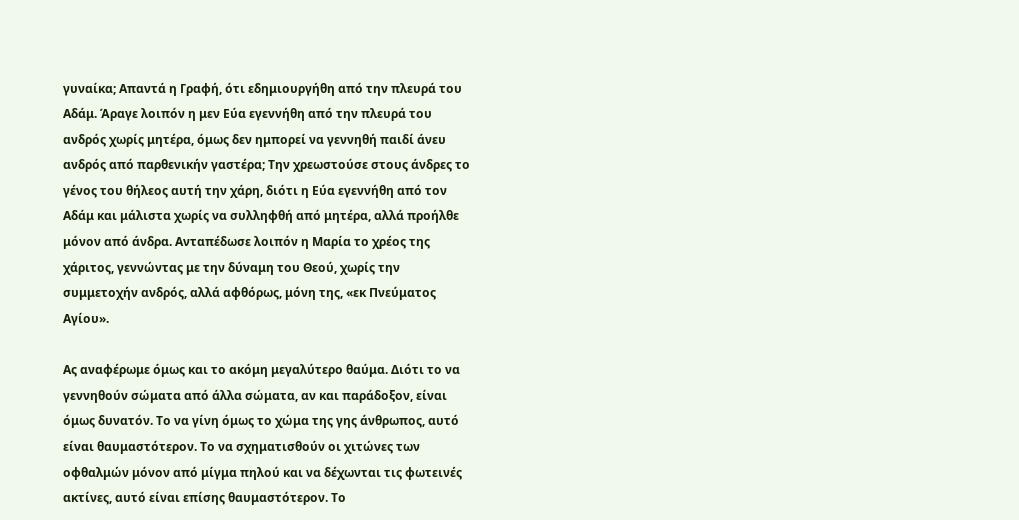γυναίκα; Απαντά η Γραφή, ότι εδημιουργήθη από την πλευρά του Αδάμ. Άραγε λοιπόν η μεν Εύα εγεννήθη από την πλευρά του ανδρός χωρίς μητέρα, όμως δεν ημπορεί να γεννηθή παιδί άνευ ανδρός από παρθενικήν γαστέρα; Την χρεωστούσε στους άνδρες το γένος του θήλεος αυτή την χάρη, διότι η Εύα εγεννήθη από τον Αδάμ και μάλιστα χωρίς να συλληφθή από μητέρα, αλλά προήλθε μόνον από άνδρα. Ανταπέδωσε λοιπόν η Μαρία το χρέος της χάριτος, γεννώντας με την δύναμη του Θεού, χωρίς την συμμετοχήν ανδρός, αλλά αφθόρως, μόνη της, «εκ Πνεύματος Αγίου».

Ας αναφέρωμε όμως και το ακόμη μεγαλύτερο θαύμα. Διότι το να γεννηθούν σώματα από άλλα σώματα, αν και παράδοξον, είναι όμως δυνατόν. Το να γίνη όμως το χώμα της γης άνθρωπος, αυτό είναι θαυμαστότερον. Το να σχηματισθούν οι χιτώνες των οφθαλμών μόνον από μίγμα πηλού και να δέχωνται τις φωτεινές ακτίνες, αυτό είναι επίσης θαυμαστότερον. Το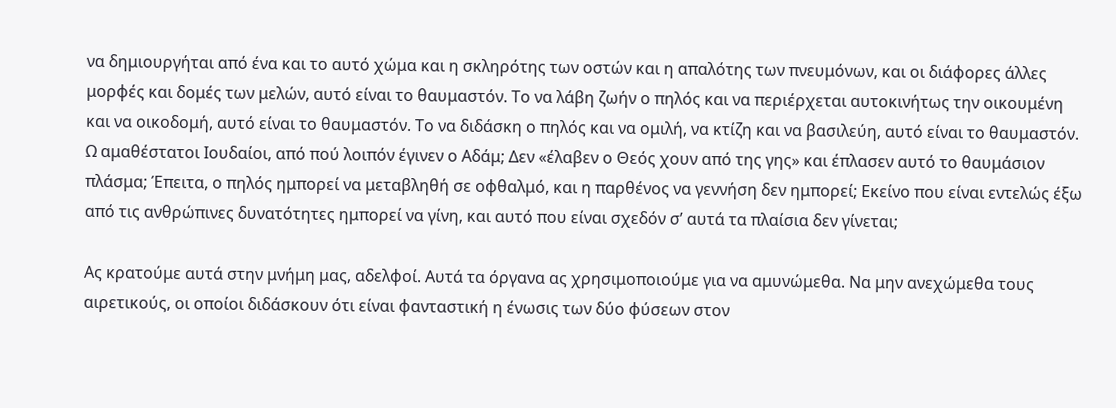να δημιουργήται από ένα και το αυτό χώμα και η σκληρότης των οστών και η απαλότης των πνευμόνων, και οι διάφορες άλλες μορφές και δομές των μελών, αυτό είναι το θαυμαστόν. Το να λάβη ζωήν ο πηλός και να περιέρχεται αυτοκινήτως την οικουμένη και να οικοδομή, αυτό είναι το θαυμαστόν. Το να διδάσκη ο πηλός και να ομιλή, να κτίζη και να βασιλεύη, αυτό είναι το θαυμαστόν. Ω αμαθέστατοι Ιουδαίοι, από πού λοιπόν έγινεν ο Αδάμ; Δεν «έλαβεν ο Θεός χουν από της γης» και έπλασεν αυτό το θαυμάσιον πλάσμα; Έπειτα, ο πηλός ημπορεί να μεταβληθή σε οφθαλμό, και η παρθένος να γεννήση δεν ημπορεί; Εκείνο που είναι εντελώς έξω από τις ανθρώπινες δυνατότητες ημπορεί να γίνη, και αυτό που είναι σχεδόν σ’ αυτά τα πλαίσια δεν γίνεται;

Ας κρατούμε αυτά στην μνήμη μας, αδελφοί. Αυτά τα όργανα ας χρησιμοποιούμε για να αμυνώμεθα. Να μην ανεχώμεθα τους αιρετικούς, οι οποίοι διδάσκουν ότι είναι φανταστική η ένωσις των δύο φύσεων στον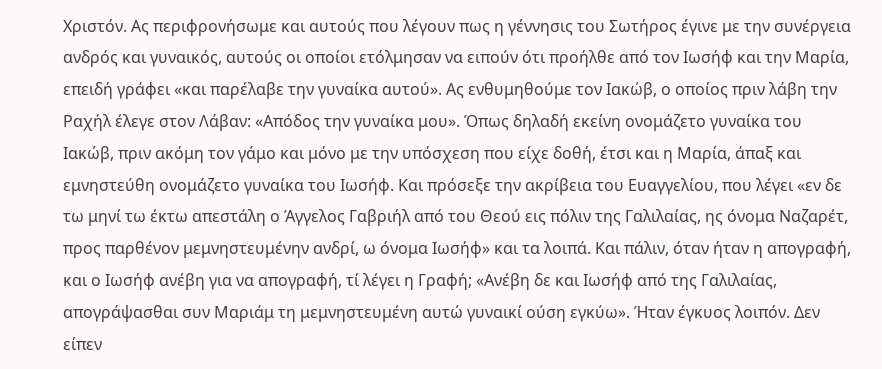Χριστόν. Ας περιφρονήσωμε και αυτούς που λέγουν πως η γέννησις του Σωτήρος έγινε με την συνέργεια ανδρός και γυναικός, αυτούς οι οποίοι ετόλμησαν να ειπούν ότι προήλθε από τον Ιωσήφ και την Μαρία, επειδή γράφει «και παρέλαβε την γυναίκα αυτού». Ας ενθυμηθούμε τον Ιακώβ, ο οποίος πριν λάβη την Ραχήλ έλεγε στον Λάβαν: «Απόδος την γυναίκα μου». Όπως δηλαδή εκείνη ονομάζετο γυναίκα του Ιακώβ, πριν ακόμη τον γάμο και μόνο με την υπόσχεση που είχε δοθή, έτσι και η Μαρία, άπαξ και εμνηστεύθη ονομάζετο γυναίκα του Ιωσήφ. Και πρόσεξε την ακρίβεια του Ευαγγελίου, που λέγει «εν δε τω μηνί τω έκτω απεστάλη ο Άγγελος Γαβριήλ από του Θεού εις πόλιν της Γαλιλαίας, ης όνομα Ναζαρέτ, προς παρθένον μεμνηστευμένην ανδρί, ω όνομα Ιωσήφ» και τα λοιπά. Και πάλιν, όταν ήταν η απογραφή, και ο Ιωσήφ ανέβη για να απογραφή, τί λέγει η Γραφή; «Ανέβη δε και Ιωσήφ από της Γαλιλαίας, απογράψασθαι συν Μαριάμ τη μεμνηστευμένη αυτώ γυναικί ούση εγκύω». Ήταν έγκυος λοιπόν. Δεν είπεν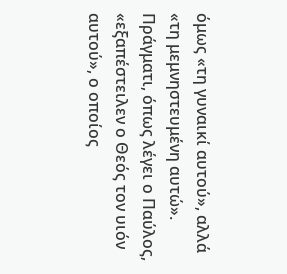όμως «τη γυναικί αυτού», αλλά «τη μεμνηστευμένη αυτώ». Πράγματι, όπως λέγει ο Παύλος, «εξαπέστειλεν ο Θεός τον υιόν αυτού», ο οποίος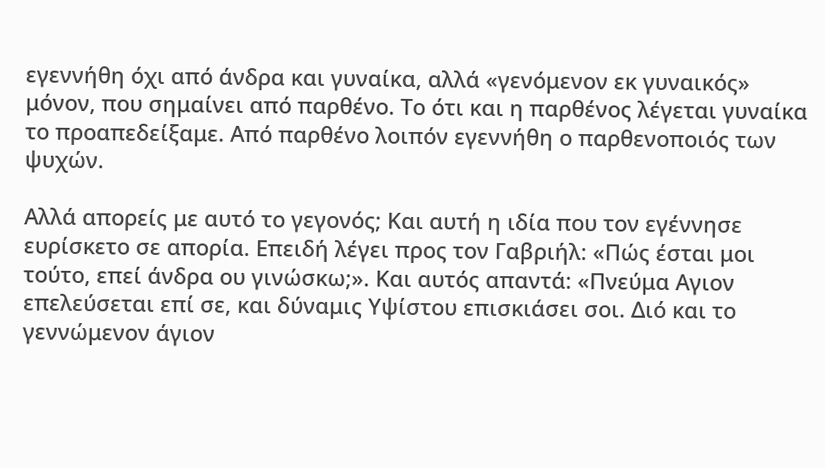εγεννήθη όχι από άνδρα και γυναίκα, αλλά «γενόμενον εκ γυναικός» μόνον, που σημαίνει από παρθένο. Το ότι και η παρθένος λέγεται γυναίκα το προαπεδείξαμε. Από παρθένο λοιπόν εγεννήθη ο παρθενοποιός των ψυχών.

Αλλά απορείς με αυτό το γεγονός; Και αυτή η ιδία που τον εγέννησε ευρίσκετο σε απορία. Επειδή λέγει προς τον Γαβριήλ: «Πώς έσται μοι τούτο, επεί άνδρα ου γινώσκω;». Και αυτός απαντά: «Πνεύμα Αγιον επελεύσεται επί σε, και δύναμις Υψίστου επισκιάσει σοι. Διό και το γεννώμενον άγιον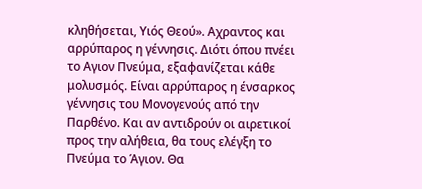κληθήσεται, Υιός Θεού». Αχραντος και αρρύπαρος η γέννησις. Διότι όπου πνέει το Αγιον Πνεύμα, εξαφανίζεται κάθε μολυσμός. Είναι αρρύπαρος η ένσαρκος γέννησις του Μονογενούς από την Παρθένο. Και αν αντιδρούν οι αιρετικοί προς την αλήθεια, θα τους ελέγξη το Πνεύμα το Άγιον. Θα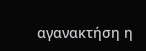αγανακτήση η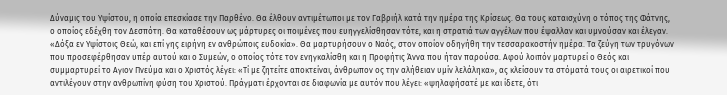Δύναμις του Υψίστου, η οποία επεσκίασε την Παρθένο. Θα έλθουν αντιμέτωποι με τον Γαβριήλ κατά την ημέρα της Κρίσεως. Θα τους καταισχύνη ο τόπος της Φάτνης, ο οποίος εδέχθη τον Δεσπότη. Θα καταθέσουν ως μάρτυρες οι ποιμένες που ευηγγελίσθησαν τότε, και η στρατιά των αγγέλων που έψαλλαν και υμνούσαν και έλεγαν. «Δόξα εν Υψίστοις Θεώ, και επί γης ειρήνη εν ανθρώποις ευδοκία». Θα μαρτυρήσουν ο Ναός, στον οποίον οδηγήθη την τεσσαρακοστήν ημέρα. Τα ζεύγη των τρυγόνων που προσεφέρθησαν υπέρ αυτού και ο Συμεών, ο οποίος τότε τον ενηγκαλίσθη και η Προφήτις Άννα που ήταν παρούσα. Αφού λοιπόν μαρτυρεί ο Θεός και συμμαρτυρεί το Αγιον Πνεύμα και ο Χριστός λέγει: «Τί με ζητείτε αποκτείναι, άνθρωπον oς την αλήθειαν υμίν λελάληκα», ας κλείσουν τα στόματά τους οι αιρετικοί που αντιλέγουν στην ανθρωπίνη φύση του Χριστού. Πράγματι έρχονται σε διαφωνία με αυτόν που λέγει: «ψηλαφήσατέ με και ίδετε, ότι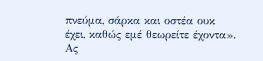πνεύμα, σάρκα και οστέα ουκ έχει, καθώς εμέ θεωρείτε έχοντα». Ας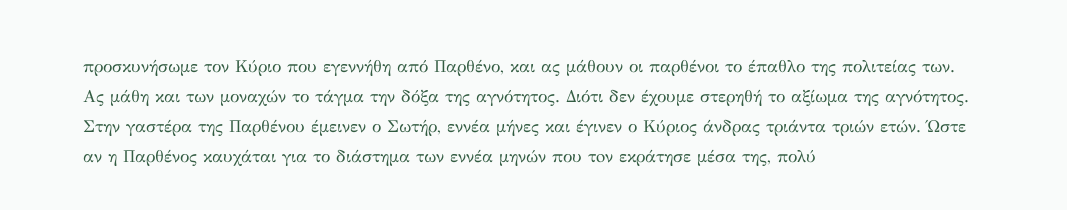προσκυνήσωμε τον Κύριο που εγεννήθη από Παρθένο, και ας μάθουν οι παρθένοι το έπαθλο της πολιτείας των. Ας μάθη και των μοναχών το τάγμα την δόξα της αγνότητος. Διότι δεν έχουμε στερηθή το αξίωμα της αγνότητος. Στην γαστέρα της Παρθένου έμεινεν ο Σωτήρ, εννέα μήνες και έγινεν ο Κύριος άνδρας τριάντα τριών ετών. Ώστε αν η Παρθένος καυχάται για το διάστημα των εννέα μηνών που τoν εκράτησε μέσα της, πολύ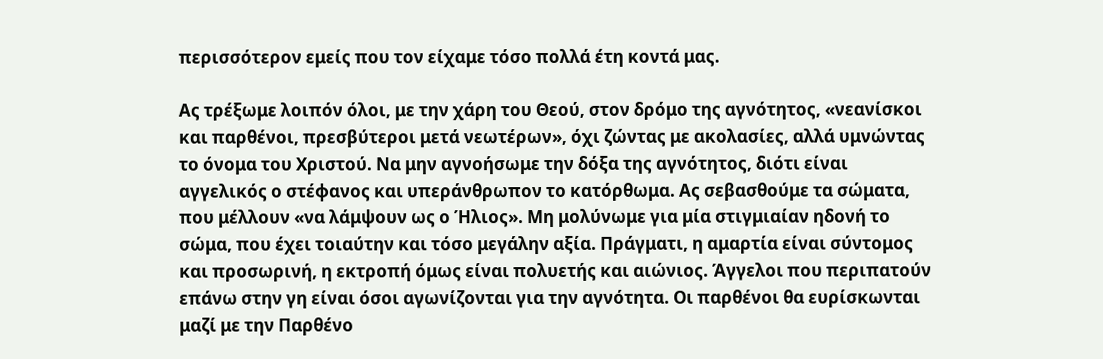περισσότερον εμείς που τον είχαμε τόσο πολλά έτη κοντά μας.

Ας τρέξωμε λοιπόν όλοι, με την χάρη του Θεού, στον δρόμο της αγνότητος, «νεανίσκοι και παρθένοι, πρεσβύτεροι μετά νεωτέρων», όχι ζώντας με ακολασίες, αλλά υμνώντας το όνομα του Χριστού. Να μην αγνοήσωμε την δόξα της αγνότητος, διότι είναι αγγελικός ο στέφανος και υπεράνθρωπον το κατόρθωμα. Ας σεβασθούμε τα σώματα, που μέλλουν «να λάμψουν ως ο Ήλιος». Μη μολύνωμε για μία στιγμιαίαν ηδονή το σώμα, που έχει τοιαύτην και τόσο μεγάλην αξία. Πράγματι, η αμαρτία είναι σύντομος και προσωρινή, η εκτροπή όμως είναι πολυετής και αιώνιος. Άγγελοι που περιπατούν επάνω στην γη είναι όσοι αγωνίζονται για την αγνότητα. Οι παρθένοι θα ευρίσκωνται μαζί με την Παρθένο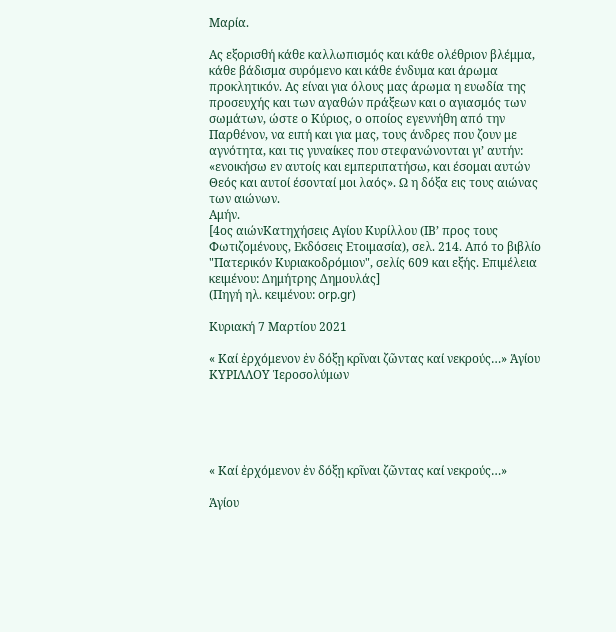Μαρία.

Ας εξορισθή κάθε καλλωπισμός και κάθε ολέθριον βλέμμα, κάθε βάδισμα συρόμενο και κάθε ένδυμα και άρωμα προκλητικόν. Ας είναι για όλους μας άρωμα η ευωδία της προσευχής και των αγαθών πράξεων και ο αγιασμός των σωμάτων, ώστε ο Κύριος, ο οποίος εγεννήθη από την Παρθένον, να ειπή και για μας, τους άνδρες που ζουν με αγνότητα, και τις γυναίκες που στεφανώνονται γι’ αυτήν: «ενοικήσω εν αυτοίς και εμπεριπατήσω, και έσομαι αυτών Θεός και αυτοί έσονταί μοι λαός». Ω η δόξα εις τους αιώνας των αιώνων.
Αμήν.
[4ος αιώνΚατηχήσεις Αγίου Κυρίλλου (ΙΒ’ προς τους Φωτιζομένους, Εκδόσεις Ετοιμασία), σελ. 214. Από το βιβλίο "Πατερικόν Κυριακοδρόμιον", σελίς 609 και εξής. Επιμέλεια κειμένου: Δημήτρης Δημουλάς]
(Πηγή ηλ. κειμένου: orp.gr)

Κυριακή 7 Μαρτίου 2021

« Καί ἐρχόμενον ἐν δόξῃ κρῖναι ζῶντας καί νεκρούς…» Ἁγίου ΚΥΡΙΛΛΟΥ Ἱεροσολύμων





« Καί ἐρχόμενον ἐν δόξῃ κρῖναι ζῶντας καί νεκρούς…»

Ἁγίου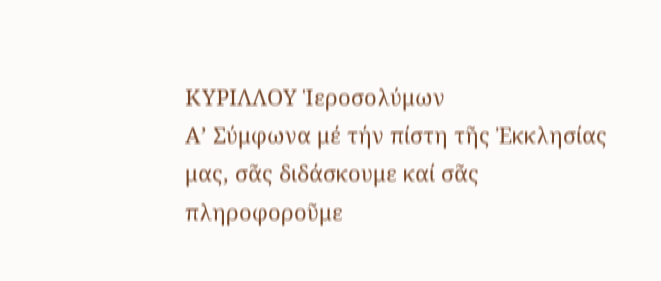ΚΥΡΙΛΛΟΥ Ἱεροσολύμων
Α’ Σύμφωνα μέ τήν πίστη τῆς Ἐκκλησίας μας, σᾶς διδάσκουμε καί σᾶς πληροφοροῦμε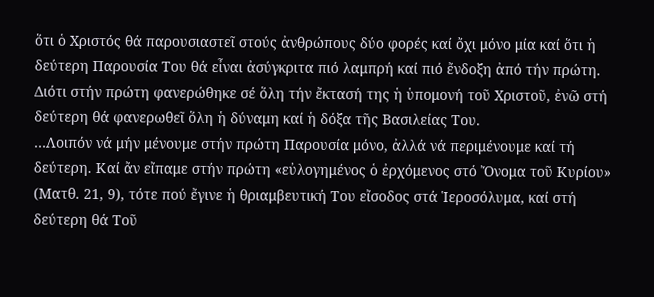ὅτι ὁ Χριστός θά παρουσιαστεῖ στούς ἀνθρώπους δύο φορές καί ὄχι μόνο μία καί ὅτι ἡ δεύτερη Παρουσία Του θά εἶναι ἀσύγκριτα πιό λαμπρή καί πιό ἔνδοξη ἀπό τήν πρώτη. Διότι στήν πρώτη φανερώθηκε σέ ὅλη τήν ἔκτασή της ἡ ὑπομονή τοῦ Χριστοῦ, ἐνῶ στή δεύτερη θά φανερωθεῖ ὅλη ἡ δύναμη καί ἡ δόξα τῆς Βασιλείας Του.
…Λοιπόν νά μήν μένουμε στήν πρώτη Παρουσία μόνο, ἀλλά νά περιμένουμε καί τή δεύτερη. Καί ἄν εἴπαμε στήν πρώτη «εὐλογημένος ὁ ἐρχόμενος στό Ὄνομα τοῦ Κυρίου» (Ματθ. 21, 9), τότε πού ἔγινε ἡ θριαμβευτική Του εἴσοδος στά Ἱεροσόλυμα, καί στή δεύτερη θά Τοῦ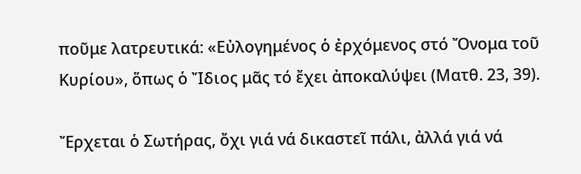ποῦμε λατρευτικά: «Εὐλογημένος ὁ ἐρχόμενος στό Ὄνομα τοῦ Κυρίου», ὅπως ὁ Ἴδιος μᾶς τό ἔχει ἀποκαλύψει (Ματθ. 23, 39).

Ἔρχεται ὁ Σωτήρας, ὄχι γιά νά δικαστεῖ πάλι, ἀλλά γιά νά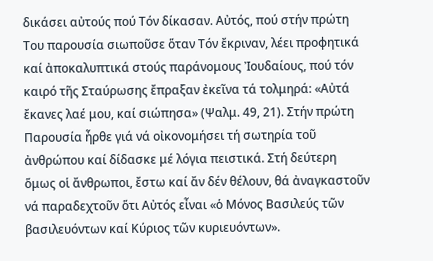δικάσει αὐτούς πού Τόν δίκασαν. Αὐτός, πού στήν πρώτη Του παρουσία σιωποῦσε ὅταν Τόν ἔκριναν, λέει προφητικά καί ἀποκαλυπτικά στούς παράνομους Ἰουδαίους, πού τόν καιρό τῆς Σταύρωσης ἔπραξαν ἐκεῖνα τά τολμηρά: «Αὐτά ἔκανες λαέ μου, καί σιώπησα» (Ψαλμ. 49, 21). Στήν πρώτη Παρουσία ἦρθε γιά νά οἰκονομήσει τή σωτηρία τοῦ ἀνθρώπου καί δίδασκε μέ λόγια πειστικά. Στή δεύτερη ὅμως οἱ ἄνθρωποι, ἔστω καί ἄν δέν θέλουν, θά ἀναγκαστοῦν νά παραδεχτοῦν ὅτι Αὐτός εἶναι «ὁ Μόνος Βασιλεύς τῶν βασιλευόντων καί Κύριος τῶν κυριευόντων».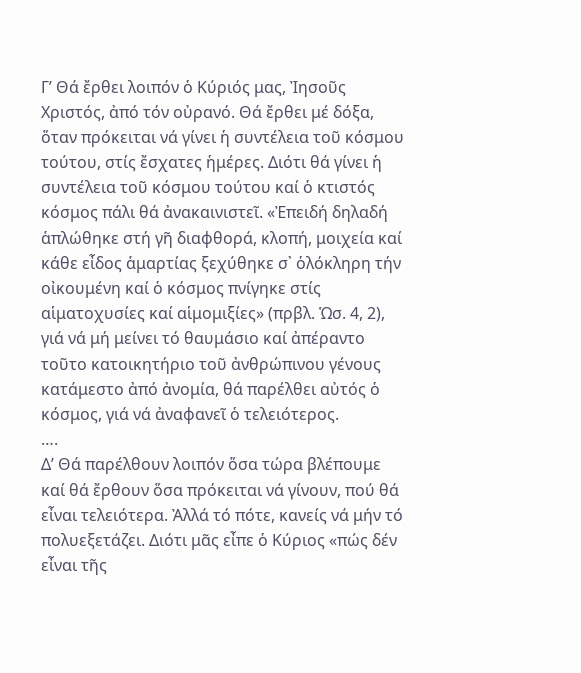Γ’ Θά ἔρθει λοιπόν ὁ Κύριός μας, Ἰησοῦς Χριστός, ἀπό τόν οὐρανό. Θά ἔρθει μέ δόξα, ὅταν πρόκειται νά γίνει ἡ συντέλεια τοῦ κόσμου τούτου, στίς ἔσχατες ἡμέρες. Διότι θά γίνει ἡ συντέλεια τοῦ κόσμου τούτου καί ὁ κτιστός κόσμος πάλι θά ἀνακαινιστεῖ. «Ἐπειδή δηλαδή ἁπλώθηκε στή γῆ διαφθορά, κλοπή, μοιχεία καί κάθε εἶδος ἁμαρτίας ξεχύθηκε σ᾽ ὁλόκληρη τήν οἰκουμένη καί ὁ κόσμος πνίγηκε στίς αἱματοχυσίες καί αἱμομιξίες» (πρβλ. Ὡσ. 4, 2), γιά νά μή μείνει τό θαυμάσιο καί ἀπέραντο τοῦτο κατοικητήριο τοῦ ἀνθρώπινου γένους κατάμεστο ἀπό ἀνομία, θά παρέλθει αὐτός ὁ κόσμος, γιά νά ἀναφανεῖ ὁ τελειότερος.
….
Δ’ Θά παρέλθουν λοιπόν ὅσα τώρα βλέπουμε καί θά ἔρθουν ὅσα πρόκειται νά γίνουν, πού θά εἶναι τελειότερα. Ἀλλά τό πότε, κανείς νά μήν τό πολυεξετάζει. Διότι μᾶς εἶπε ὁ Κύριος «πώς δέν εἶναι τῆς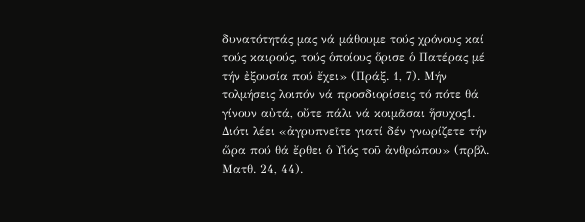δυνατότητάς μας νά μάθουμε τούς χρόνους καί τούς καιρούς, τούς ὁποίους ὅρισε ὁ Πατέρας μέ τήν ἐξουσία πού ἔχει» (Πράξ. 1, 7). Μήν τολμήσεις λοιπόν νά προσδιορίσεις τό πότε θά γίνουν αὐτά, οὔτε πάλι νά κοιμᾶσαι ἥσυχος1. Διότι λέει «ἀγρυπνεῖτε γιατί δέν γνωρίζετε τήν ὥρα πού θά ἔρθει ὁ Υἱός τοῦ ἀνθρώπου» (πρβλ. Ματθ. 24, 44).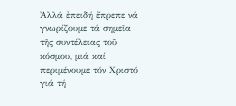Ἀλλά ἐπειδή ἔπρεπε νά γνωρίζουμε τά σημεῖα τῆς συντέλειας τοῦ κόσμου, μιά καί περιμένουμε τόν Χριστό γιά τή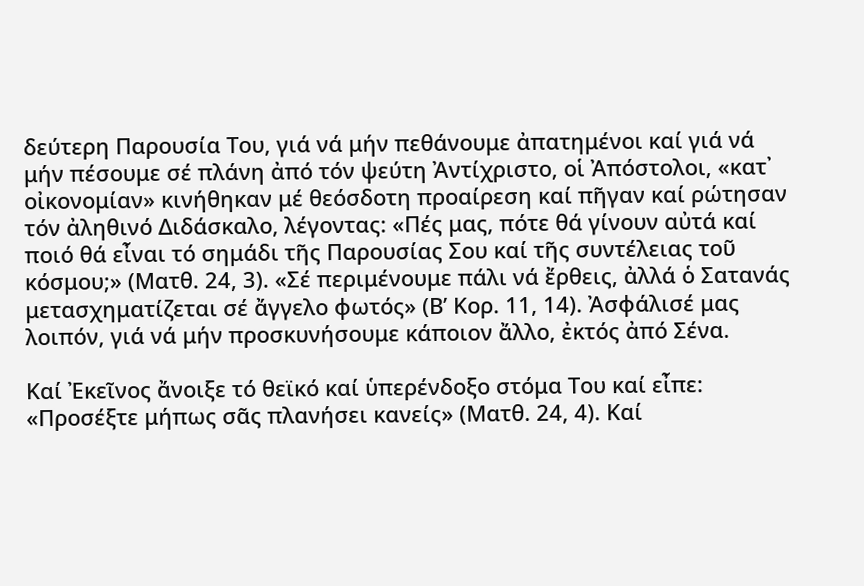δεύτερη Παρουσία Του, γιά νά μήν πεθάνουμε ἀπατημένοι καί γιά νά μήν πέσουμε σέ πλάνη ἀπό τόν ψεύτη Ἀντίχριστο, οἱ Ἀπόστολοι, «κατ᾽ οἰκονομίαν» κινήθηκαν μέ θεόσδοτη προαίρεση καί πῆγαν καί ρώτησαν τόν ἀληθινό Διδάσκαλο, λέγοντας: «Πές μας, πότε θά γίνουν αὐτά καί ποιό θά εἶναι τό σημάδι τῆς Παρουσίας Σου καί τῆς συντέλειας τοῦ κόσμου;» (Ματθ. 24, 3). «Σέ περιμένουμε πάλι νά ἔρθεις, ἀλλά ὁ Σατανάς μετασχηματίζεται σέ ἄγγελο φωτός» (Β’ Κορ. 11, 14). Ἀσφάλισέ μας λοιπόν, γιά νά μήν προσκυνήσουμε κάποιον ἄλλο, ἐκτός ἀπό Σένα.

Καί Ἐκεῖνος ἄνοιξε τό θεϊκό καί ὑπερένδοξο στόμα Του καί εἶπε: «Προσέξτε μήπως σᾶς πλανήσει κανείς» (Ματθ. 24, 4). Καί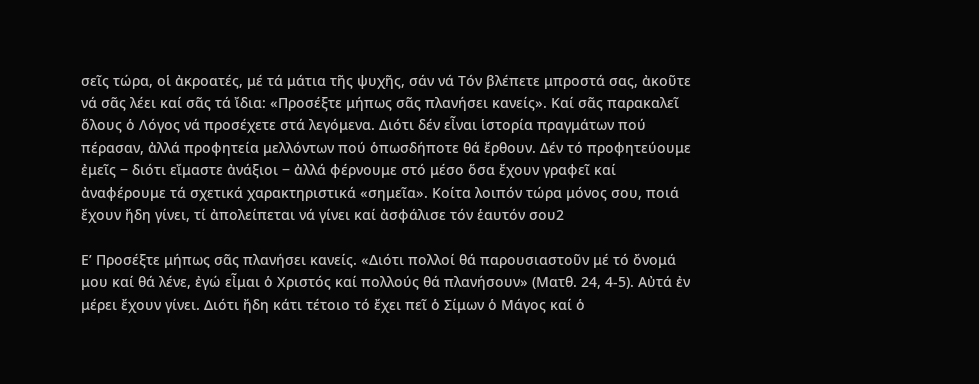σεῖς τώρα, οἱ ἀκροατές, μέ τά μάτια τῆς ψυχῆς, σάν νά Τόν βλέπετε μπροστά σας, ἀκοῦτε νά σᾶς λέει καί σᾶς τά ἴδια: «Προσέξτε μήπως σᾶς πλανήσει κανείς». Καί σᾶς παρακαλεῖ ὅλους ὁ Λόγος νά προσέχετε στά λεγόμενα. Διότι δέν εἶναι ἱστορία πραγμάτων πού πέρασαν, ἀλλά προφητεία μελλόντων πού ὁπωσδήποτε θά ἔρθουν. Δέν τό προφητεύουμε ἐμεῖς ‒ διότι εἴμαστε ἀνάξιοι ‒ ἀλλά φέρνουμε στό μέσο ὅσα ἔχουν γραφεῖ καί ἀναφέρουμε τά σχετικά χαρακτηριστικά «σημεῖα». Κοίτα λοιπόν τώρα μόνος σου, ποιά ἔχουν ἤδη γίνει, τί ἀπολείπεται νά γίνει καί ἀσφάλισε τόν ἑαυτόν σου2

Ε’ Προσέξτε μήπως σᾶς πλανήσει κανείς. «Διότι πολλοί θά παρουσιαστοῦν μέ τό ὄνομά μου καί θά λένε, ἐγώ εἶμαι ὁ Χριστός καί πολλούς θά πλανήσουν» (Ματθ. 24, 4-5). Αὐτά ἐν μέρει ἔχουν γίνει. Διότι ἤδη κάτι τέτοιο τό ἔχει πεῖ ὁ Σίμων ὁ Μάγος καί ὁ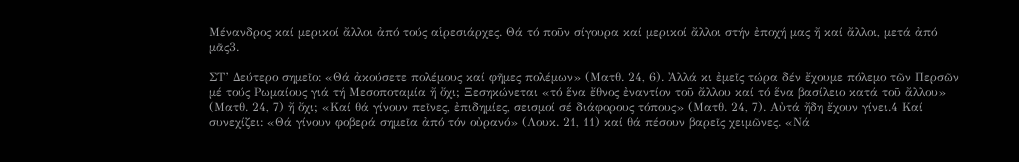Μένανδρος καί μερικοί ἄλλοι ἀπό τούς αἱρεσιάρχες. Θά τό ποῦν σίγουρα καί μερικοί ἄλλοι στήν ἐποχή μας ἤ καί ἄλλοι, μετά ἀπό μᾶς3.

ΣΤ’ Δεύτερο σημεῖο: «Θά ἀκούσετε πολέμους καί φῆμες πολέμων» (Ματθ. 24, 6). Ἀλλά κι ἐμεῖς τώρα δέν ἔχουμε πόλεμο τῶν Περσῶν μέ τούς Ρωμαίους γιά τή Μεσοποταμία ἤ ὄχι; Ξεσηκώνεται «τό ἕνα ἔθνος ἐναντίον τοῦ ἄλλου καί τό ἕνα βασίλειο κατά τοῦ ἄλλου» (Ματθ. 24, 7) ἤ ὄχι; «Καί θά γίνουν πεῖνες, ἐπιδημίες, σεισμοί σέ διάφορους τόπους» (Ματθ. 24, 7). Αὐτά ἤδη ἔχουν γίνει.4 Καί συνεχίζει: «Θά γίνουν φοβερά σημεῖα ἀπό τόν οὐρανό» (Λουκ. 21, 11) καί θά πέσουν βαρεῖς χειμῶνες. «Νά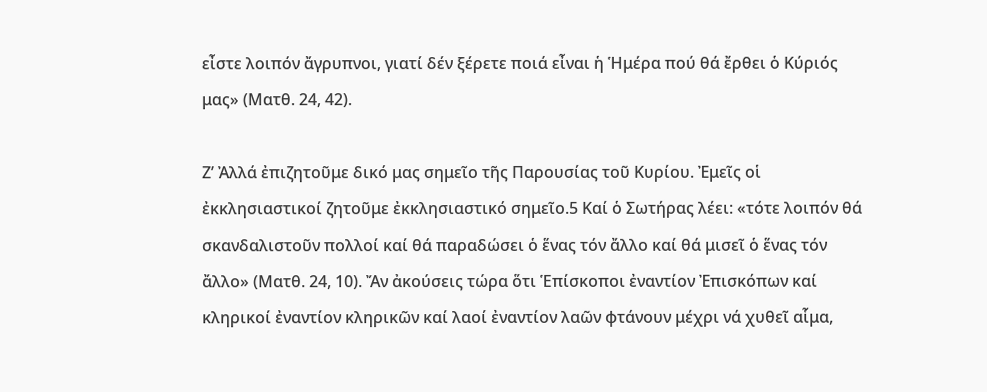εἶστε λοιπόν ἄγρυπνοι, γιατί δέν ξέρετε ποιά εἶναι ἡ Ἡμέρα πού θά ἔρθει ὁ Κύριός μας» (Ματθ. 24, 42).

Ζ’ Ἀλλά ἐπιζητοῦμε δικό μας σημεῖο τῆς Παρουσίας τοῦ Κυρίου. Ἐμεῖς οἱ ἐκκλησιαστικοί ζητοῦμε ἐκκλησιαστικό σημεῖο.5 Καί ὁ Σωτήρας λέει: «τότε λοιπόν θά σκανδαλιστοῦν πολλοί καί θά παραδώσει ὁ ἕνας τόν ἄλλο καί θά μισεῖ ὁ ἕνας τόν ἄλλο» (Ματθ. 24, 10). Ἄν ἀκούσεις τώρα ὅτι Ἑπίσκοποι ἐναντίον Ἐπισκόπων καί κληρικοί ἐναντίον κληρικῶν καί λαοί ἐναντίον λαῶν φτάνουν μέχρι νά χυθεῖ αἷμα,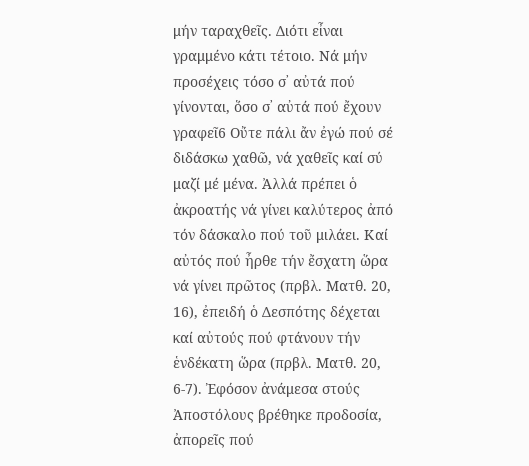μήν ταραχθεῖς. Διότι εἶναι γραμμένο κάτι τέτοιο. Νά μήν προσέχεις τόσο σ᾽ αὐτά πού γίνονται, ὅσο σ᾽ αὐτά πού ἔχουν γραφεῖ6 Οὔτε πάλι ἄν ἐγώ πού σέ διδάσκω χαθῶ, νά χαθεῖς καί σύ μαζί μέ μένα. Ἀλλά πρέπει ὁ ἀκροατής νά γίνει καλύτερος ἀπό τόν δάσκαλο πού τοῦ μιλάει. Καί αὐτός πού ἦρθε τήν ἔσχατη ὥρα νά γίνει πρῶτος (πρβλ. Ματθ. 20, 16), ἐπειδή ὁ Δεσπότης δέχεται καί αὐτούς πού φτάνουν τήν ἑνδέκατη ὥρα (πρβλ. Ματθ. 20, 6-7). Ἐφόσον ἀνάμεσα στούς Ἀποστόλους βρέθηκε προδοσία, ἀπορεῖς πού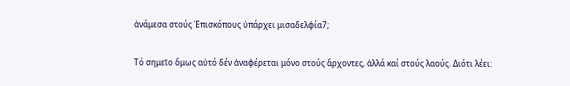ἀνάμεσα στούς Ἐπισκόπους ὑπάρχει μισαδελφία7;

Τό σημεῖο ὅμως αὐτό δέν ἀναφέρεται μόνο στούς ἄρχοντες, ἀλλά καί στούς λαούς. Διότι λέει: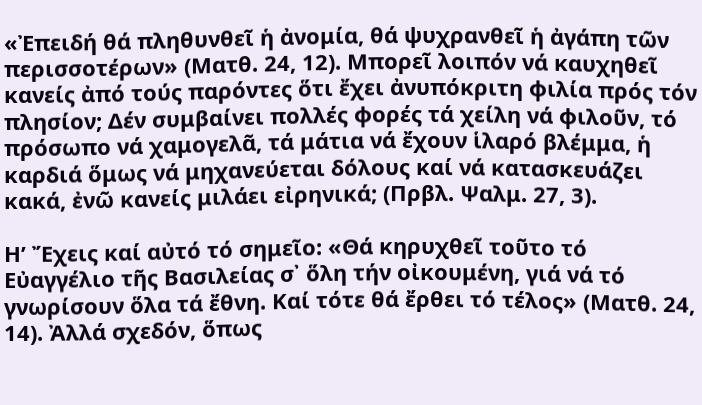«Ἐπειδή θά πληθυνθεῖ ἡ ἀνομία, θά ψυχρανθεῖ ἡ ἀγάπη τῶν περισσοτέρων» (Ματθ. 24, 12). Μπορεῖ λοιπόν νά καυχηθεῖ κανείς ἀπό τούς παρόντες ὅτι ἔχει ἀνυπόκριτη φιλία πρός τόν πλησίον; Δέν συμβαίνει πολλές φορές τά χείλη νά φιλοῦν, τό πρόσωπο νά χαμογελᾶ, τά μάτια νά ἔχουν ἱλαρό βλέμμα, ἡ καρδιά ὅμως νά μηχανεύεται δόλους καί νά κατασκευάζει κακά, ἐνῶ κανείς μιλάει εἰρηνικά; (Πρβλ. Ψαλμ. 27, 3).

Η’ Ἔχεις καί αὐτό τό σημεῖο: «Θά κηρυχθεῖ τοῦτο τό Εὐαγγέλιο τῆς Βασιλείας σ᾽ ὅλη τήν οἰκουμένη, γιά νά τό γνωρίσουν ὅλα τά ἔθνη. Καί τότε θά ἔρθει τό τέλος» (Ματθ. 24, 14). Ἀλλά σχεδόν, ὅπως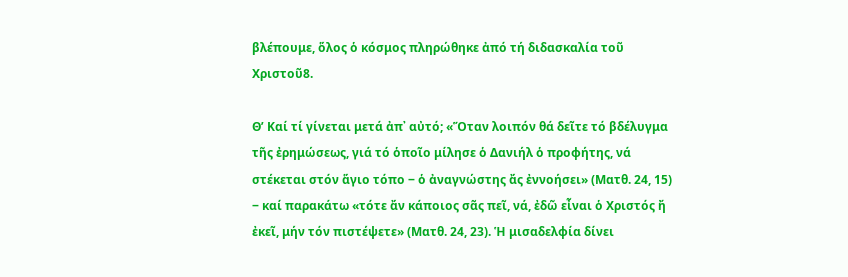βλέπουμε, ὅλος ὁ κόσμος πληρώθηκε ἀπό τή διδασκαλία τοῦ Χριστοῦ8.

Θ’ Καί τί γίνεται μετά ἀπ᾽ αὐτό; «Ὅταν λοιπόν θά δεῖτε τό βδέλυγμα τῆς ἐρημώσεως, γιά τό ὁποῖο μίλησε ὁ Δανιήλ ὁ προφήτης, νά στέκεται στόν ἅγιο τόπο ‒ ὁ ἀναγνώστης ἄς ἐννοήσει» (Ματθ. 24, 15) ‒ καί παρακάτω «τότε ἄν κάποιος σᾶς πεῖ, νά, ἐδῶ εἶναι ὁ Χριστός ἤ ἐκεῖ, μήν τόν πιστέψετε» (Ματθ. 24, 23). Ἡ μισαδελφία δίνει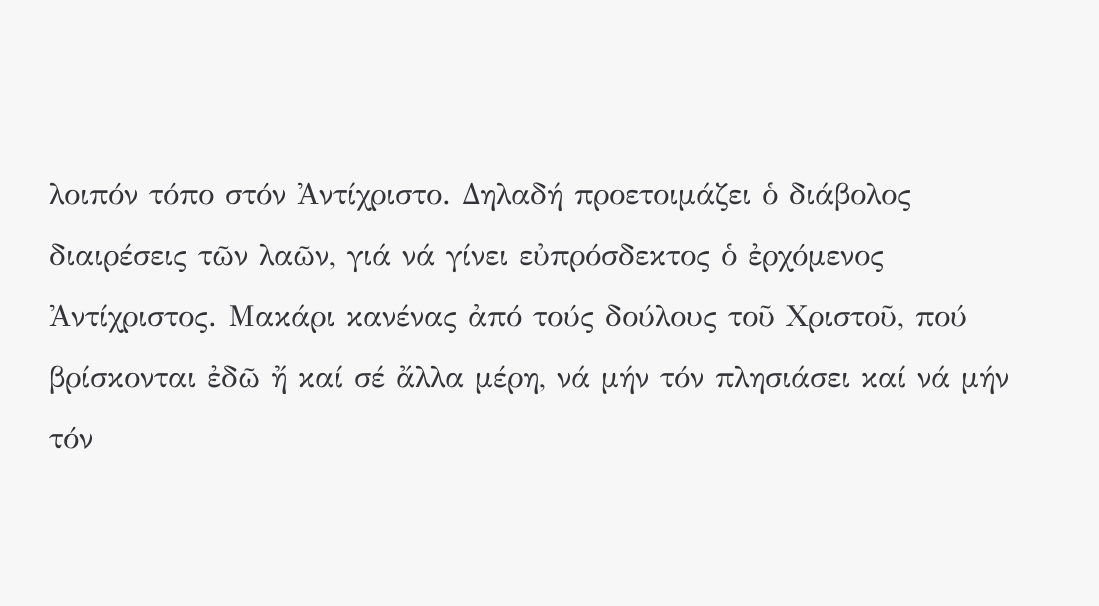λοιπόν τόπο στόν Ἀντίχριστο. Δηλαδή προετοιμάζει ὁ διάβολος διαιρέσεις τῶν λαῶν, γιά νά γίνει εὐπρόσδεκτος ὁ ἐρχόμενος Ἀντίχριστος. Μακάρι κανένας ἀπό τούς δούλους τοῦ Χριστοῦ, πού βρίσκονται ἐδῶ ἤ καί σέ ἄλλα μέρη, νά μήν τόν πλησιάσει καί νά μήν τόν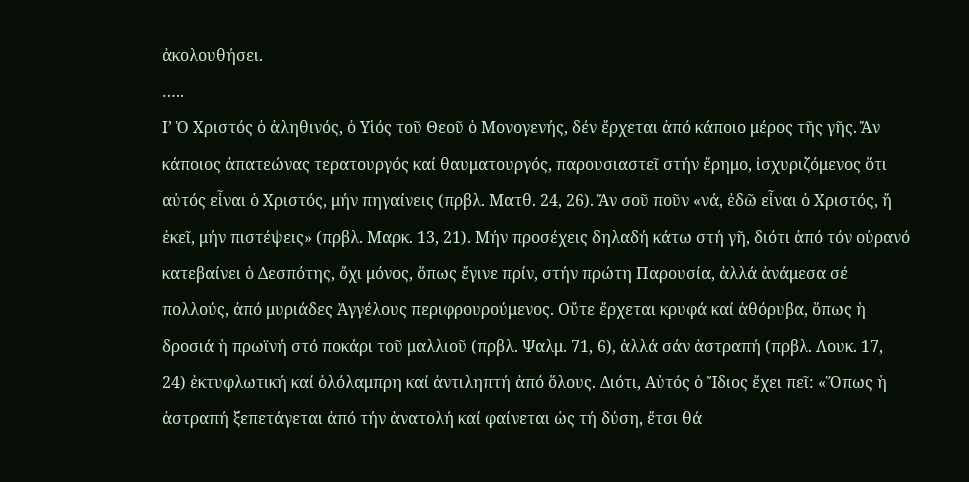ἀκολουθήσει.
…..
Ι’ Ὁ Χριστός ὁ ἀληθινός, ὁ Υἱός τοῦ Θεοῦ ὁ Μονογενής, δέν ἔρχεται ἀπό κάποιο μέρος τῆς γῆς. Ἄν κάποιος ἀπατεώνας τερατουργός καί θαυματουργός, παρουσιαστεῖ στήν ἔρημο, ἰσχυριζόμενος ὅτι αὐτός εἶναι ὁ Χριστός, μήν πηγαίνεις (πρβλ. Ματθ. 24, 26). Ἄν σοῦ ποῦν «νά, ἐδῶ εἶναι ὁ Χριστός, ἤ ἐκεῖ, μήν πιστέψεις» (πρβλ. Μαρκ. 13, 21). Μήν προσέχεις δηλαδή κάτω στή γῆ, διότι ἀπό τόν οὐρανό κατεβαίνει ὁ Δεσπότης, ὄχι μόνος, ὅπως ἔγινε πρίν, στήν πρώτη Παρουσία, ἀλλά ἀνάμεσα σέ πολλούς, ἀπό μυριάδες Ἀγγέλους περιφρουρούμενος. Οὔτε ἔρχεται κρυφά καί ἀθόρυβα, ὅπως ἡ δροσιά ἡ πρωϊνή στό ποκάρι τοῦ μαλλιοῦ (πρβλ. Ψαλμ. 71, 6), ἀλλά σάν ἀστραπή (πρβλ. Λουκ. 17, 24) ἐκτυφλωτική καί ὁλόλαμπρη καί ἀντιληπτή ἀπό ὅλους. Διότι, Αὐτός ὁ Ἴδιος ἔχει πεῖ: «Ὅπως ἡ ἀστραπή ξεπετάγεται ἀπό τήν ἀνατολή καί φαίνεται ὡς τή δύση, ἔτσι θά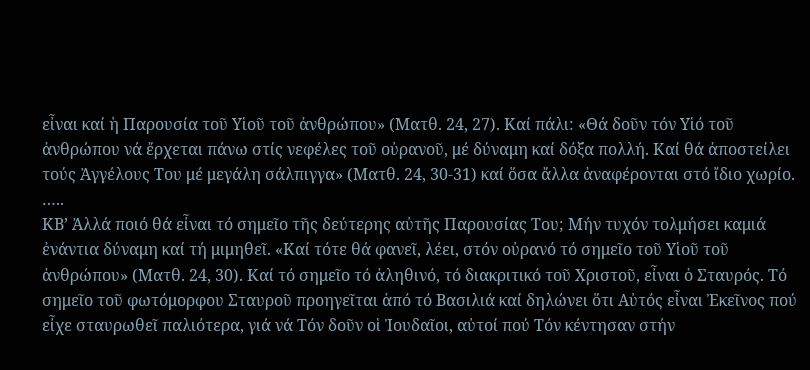εἶναι καί ἡ Παρουσία τοῦ Υἱοῦ τοῦ ἀνθρώπου» (Ματθ. 24, 27). Καί πάλι: «Θά δοῦν τόν Υἱό τοῦ ἀνθρώπου νά ἔρχεται πάνω στίς νεφέλες τοῦ οὐρανοῦ, μέ δύναμη καί δόξα πολλή. Καί θά ἀποστείλει τούς Ἀγγέλους Του μέ μεγάλη σάλπιγγα» (Ματθ. 24, 30-31) καί ὅσα ἄλλα ἀναφέρονται στό ἴδιο χωρίο.
…..
ΚΒ’ Ἀλλά ποιό θά εἶναι τό σημεῖο τῆς δεύτερης αὐτῆς Παρουσίας Του; Μήν τυχόν τολμήσει καμιά ἐνάντια δύναμη καί τή μιμηθεῖ. «Καί τότε θά φανεῖ, λέει, στόν οὐρανό τό σημεῖο τοῦ Υἱοῦ τοῦ ἀνθρώπου» (Ματθ. 24, 30). Καί τό σημεῖο τό ἀληθινό, τό διακριτικό τοῦ Χριστοῦ, εἶναι ὁ Σταυρός. Τό σημεῖο τοῦ φωτόμορφου Σταυροῦ προηγεῖται ἀπό τό Βασιλιά καί δηλώνει ὅτι Αὐτός εἶναι Ἐκεῖνος πού εἶχε σταυρωθεῖ παλιότερα, γιά νά Τόν δοῦν οἱ Ἰουδαῖοι, αὐτοί πού Τόν κέντησαν στήν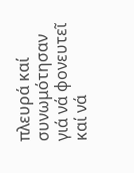πλευρά καί συνωμότησαν γιά νά φονευτεῖ καί νά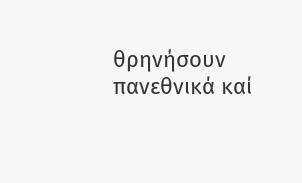θρηνήσουν πανεθνικά καί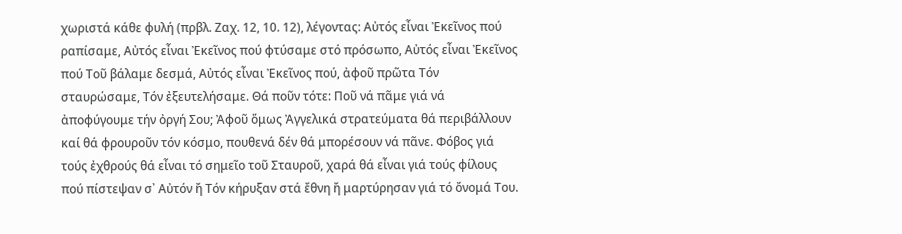χωριστά κάθε φυλή (πρβλ. Ζαχ. 12, 10. 12), λέγοντας: Αὐτός εἶναι Ἐκεῖνος πού ραπίσαμε, Αὐτός εἶναι Ἐκεῖνος πού φτύσαμε στό πρόσωπο, Αὐτός εἶναι Ἐκεῖνος πού Τοῦ βάλαμε δεσμά, Αὐτός εἶναι Ἐκεῖνος πού, ἀφοῦ πρῶτα Τόν σταυρώσαμε, Τόν ἐξευτελήσαμε. Θά ποῦν τότε: Ποῦ νά πᾶμε γιά νά ἀποφύγουμε τήν ὀργή Σου; Ἀφοῦ ὅμως Ἀγγελικά στρατεύματα θά περιβάλλουν καί θά φρουροῦν τόν κόσμο, πουθενά δέν θά μπορέσουν νά πᾶνε. Φόβος γιά τούς ἐχθρούς θά εἶναι τό σημεῖο τοῦ Σταυροῦ, χαρά θά εἶναι γιά τούς φίλους πού πίστεψαν σ᾽ Αὐτόν ἤ Τόν κήρυξαν στά ἔθνη ἤ μαρτύρησαν γιά τό ὄνομά Του.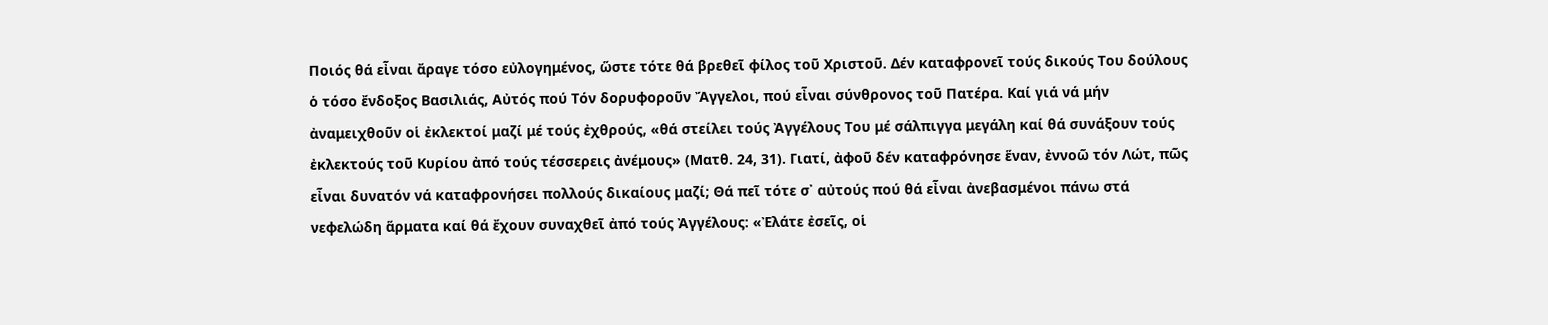Ποιός θά εἶναι ἄραγε τόσο εὐλογημένος, ὥστε τότε θά βρεθεῖ φίλος τοῦ Χριστοῦ. Δέν καταφρονεῖ τούς δικούς Του δούλους ὁ τόσο ἔνδοξος Βασιλιάς, Αὐτός πού Τόν δορυφοροῦν Ἄγγελοι, πού εἶναι σύνθρονος τοῦ Πατέρα. Καί γιά νά μήν ἀναμειχθοῦν οἱ ἐκλεκτοί μαζί μέ τούς ἐχθρούς, «θά στείλει τούς Ἀγγέλους Του μέ σάλπιγγα μεγάλη καί θά συνάξουν τούς ἐκλεκτούς τοῦ Κυρίου ἀπό τούς τέσσερεις ἀνέμους» (Ματθ. 24, 31). Γιατί, ἀφοῦ δέν καταφρόνησε ἕναν, ἐννοῶ τόν Λώτ, πῶς εἶναι δυνατόν νά καταφρονήσει πολλούς δικαίους μαζί; Θά πεῖ τότε σ᾽ αὐτούς πού θά εἶναι ἀνεβασμένοι πάνω στά νεφελώδη ἅρματα καί θά ἔχουν συναχθεῖ ἀπό τούς Ἀγγέλους: «Ἐλάτε ἐσεῖς, οἱ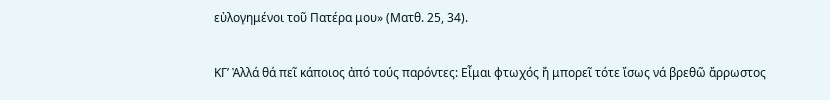εὐλογημένοι τοῦ Πατέρα μου» (Ματθ. 25, 34).

ΚΓ’ Ἀλλά θά πεῖ κάποιος ἀπό τούς παρόντες: Εἶμαι φτωχός ἤ μπορεῖ τότε ἴσως νά βρεθῶ ἄρρωστος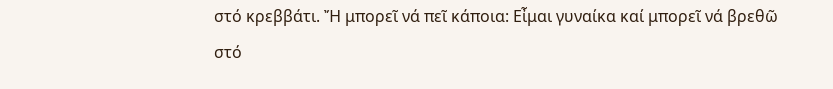στό κρεββάτι. Ἤ μπορεῖ νά πεῖ κάποια: Εἶμαι γυναίκα καί μπορεῖ νά βρεθῶ στό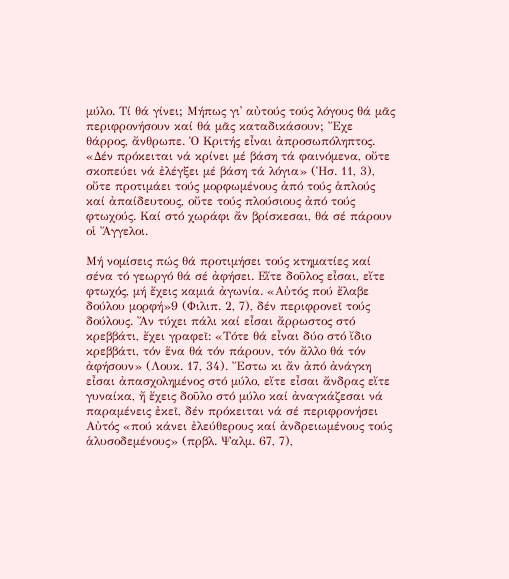μύλο. Τί θά γίνει; Μήπως γι᾽ αὐτούς τούς λόγους θά μᾶς περιφρονήσουν καί θά μᾶς καταδικάσουν; Ἔχε θάρρος, ἄνθρωπε. Ὁ Κριτής εἶναι ἀπροσωπόληπτος. «Δέν πρόκειται νά κρίνει μέ βάση τά φαινόμενα, οὔτε σκοπεύει νά ἐλέγξει μέ βάση τά λόγια» (Ἡσ. 11, 3), οὔτε προτιμάει τούς μορφωμένους ἀπό τούς ἁπλούς καί ἀπαίδευτους, οὔτε τούς πλούσιους ἀπό τούς φτωχούς. Καί στό χωράφι ἄν βρίσκεσαι, θά σέ πάρουν οἱ Ἄγγελοι.

Μή νομίσεις πώς θά προτιμήσει τούς κτηματίες καί σένα τό γεωργό θά σέ ἀφήσει. Εἴτε δοῦλος εἶσαι, εἴτε φτωχός, μή ἔχεις καμιά ἀγωνία. «Αὐτός πού ἔλαβε δούλου μορφή»9 (Φιλιπ. 2, 7), δέν περιφρονεῖ τούς δούλους. Ἄν τύχει πάλι καί εἶσαι ἄρρωστος στό κρεββάτι, ἔχει γραφεῖ: «Τότε θά εἶναι δύο στό ἴδιο κρεββάτι, τόν ἕνα θά τόν πάρουν, τόν ἄλλο θά τόν ἀφήσουν» (Λουκ. 17, 34). Ἔστω κι ἄν ἀπό ἀνάγκη εἶσαι ἀπασχολημένος στό μύλο, εἴτε εἶσαι ἄνδρας εἴτε γυναίκα, ἤ ἔχεις δοῦλο στό μύλο καί ἀναγκάζεσαι νά παραμένεις ἐκεῖ, δέν πρόκειται νά σέ περιφρονήσει Αὐτός «πού κάνει ἐλεύθερους καί ἀνδρειωμένους τούς ἁλυσοδεμένους» (πρβλ. Ψαλμ. 67, 7),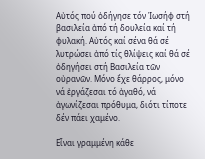Αὐτός πού ὁδήγησε τόν Ἰωσήφ στή βασιλεία ἀπό τή δουλεία καί τή φυλακή. Αὐτός καί σένα θά σέ λυτρώσει ἀπό τίς θλίψεις καί θά σέ ὁδηγήσει στή Βασιλεία τῶν οὐρανῶν. Μόνο ἔχε θάρρος, μόνο νά ἐργάζεσαι τό ἀγαθό, νά ἀγωνίζεσαι πρόθυμα, διότι τίποτε δέν πάει χαμένο.

Εἶναι γραμμένη κάθε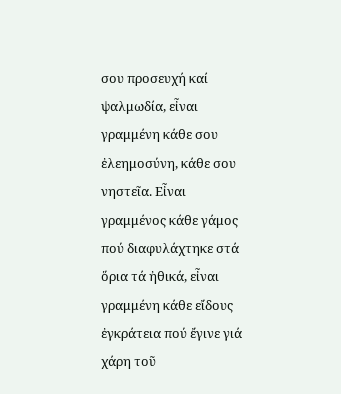σου προσευχή καί ψαλμωδία, εἶναι γραμμένη κάθε σου ἐλεημοσύνη, κάθε σου νηστεῖα. Εἶναι γραμμένος κάθε γάμος πού διαφυλάχτηκε στά ὅρια τά ἠθικά, εἶναι γραμμένη κάθε εἴδους ἐγκράτεια πού ἔγινε γιά χάρη τοῦ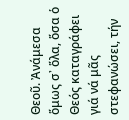Θεοῦ. Ἀνάμεσα ὅμως σ᾽ ὅλα, ὅσα ὁ Θεός καταγράφει γιά νά μᾶς στεφανώσει, τήν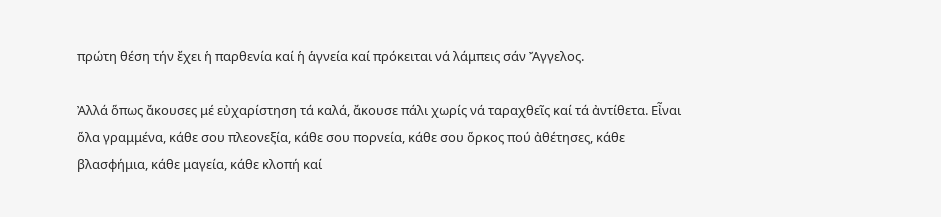πρώτη θέση τήν ἔχει ἡ παρθενία καί ἡ ἁγνεία καί πρόκειται νά λάμπεις σάν Ἄγγελος.

Ἀλλά ὅπως ἄκουσες μέ εὐχαρίστηση τά καλά, ἄκουσε πάλι χωρίς νά ταραχθεῖς καί τά ἀντίθετα. Εἶναι ὅλα γραμμένα, κάθε σου πλεονεξία, κάθε σου πορνεία, κάθε σου ὅρκος πού ἀθέτησες, κάθε βλασφήμια, κάθε μαγεία, κάθε κλοπή καί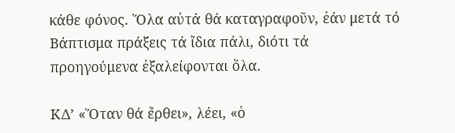κάθε φόνος. Ὅλα αὐτά θά καταγραφοῦν, ἐάν μετά τό Βάπτισμα πράξεις τά ἴδια πάλι, διότι τά προηγούμενα ἐξαλείφονται ὅλα.

ΚΔ’ «Ὅταν θά ἔρθει», λέει, «ὁ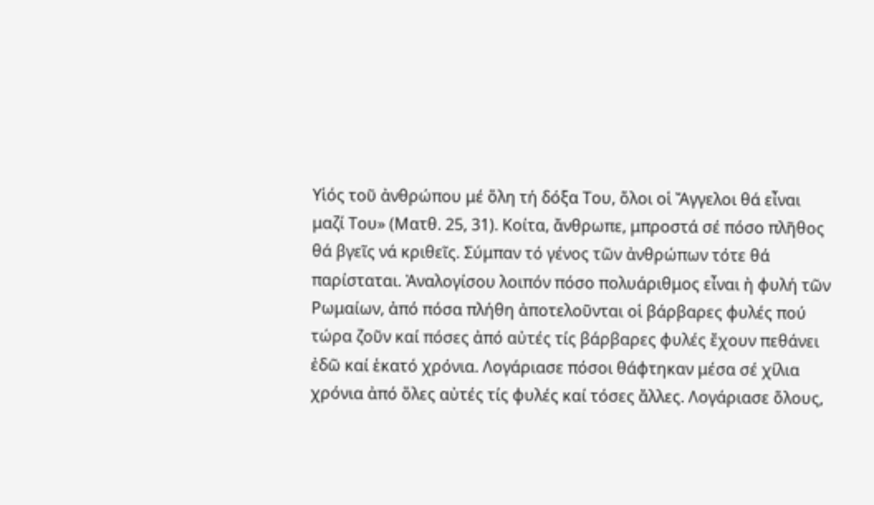Υἱός τοῦ ἀνθρώπου μέ ὅλη τή δόξα Του, ὅλοι οἱ Ἄγγελοι θά εἶναι μαζί Του» (Ματθ. 25, 31). Κοίτα, ἄνθρωπε, μπροστά σέ πόσο πλῆθος θά βγεῖς νά κριθεῖς. Σύμπαν τό γένος τῶν ἀνθρώπων τότε θά παρίσταται. Ἀναλογίσου λοιπόν πόσο πολυάριθμος εἶναι ἠ φυλή τῶν Ρωμαίων, ἀπό πόσα πλήθη ἀποτελοῦνται οἱ βάρβαρες φυλές πού τώρα ζοῦν καί πόσες ἀπό αὐτές τίς βάρβαρες φυλές ἔχουν πεθάνει ἐδῶ καί ἑκατό χρόνια. Λογάριασε πόσοι θάφτηκαν μέσα σέ χίλια χρόνια ἀπό ὅλες αὐτές τίς φυλές καί τόσες ἄλλες. Λογάριασε ὅλους,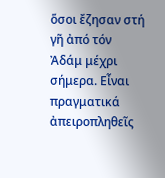ὅσοι ἔζησαν στή γῆ ἀπό τόν Ἀδάμ μέχρι σήμερα. Εἶναι πραγματικά ἀπειροπληθεῖς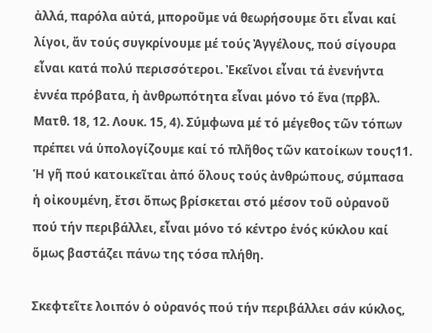ἀλλά, παρόλα αὐτά, μποροῦμε νά θεωρήσουμε ὅτι εἶναι καί λίγοι, ἄν τούς συγκρίνουμε μέ τούς Ἀγγέλους, πού σίγουρα εἶναι κατά πολύ περισσότεροι. Ἐκεῖνοι εἶναι τά ἐνενήντα ἐννέα πρόβατα, ἡ ἀνθρωπότητα εἶναι μόνο τό ἕνα (πρβλ. Ματθ. 18, 12. Λουκ. 15, 4). Σύμφωνα μέ τό μέγεθος τῶν τόπων πρέπει νά ὑπολογίζουμε καί τό πλῆθος τῶν κατοίκων τους11. Ἡ γῆ πού κατοικεῖται ἀπό ὅλους τούς ἀνθρώπους, σύμπασα ἡ οἰκουμένη, ἔτσι ὅπως βρίσκεται στό μέσον τοῦ οὐρανοῦ πού τήν περιβάλλει, εἶναι μόνο τό κέντρο ἑνός κύκλου καί ὅμως βαστάζει πάνω της τόσα πλήθη.

Σκεφτεῖτε λοιπόν ὁ οὐρανός πού τήν περιβάλλει σάν κύκλος,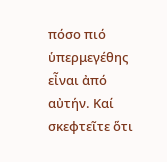πόσο πιό ὑπερμεγέθης εἶναι ἀπό αὐτήν. Καί σκεφτεῖτε ὅτι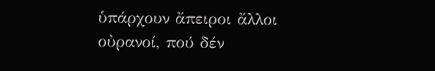ὑπάρχουν ἄπειροι ἄλλοι οὐρανοί, πού δέν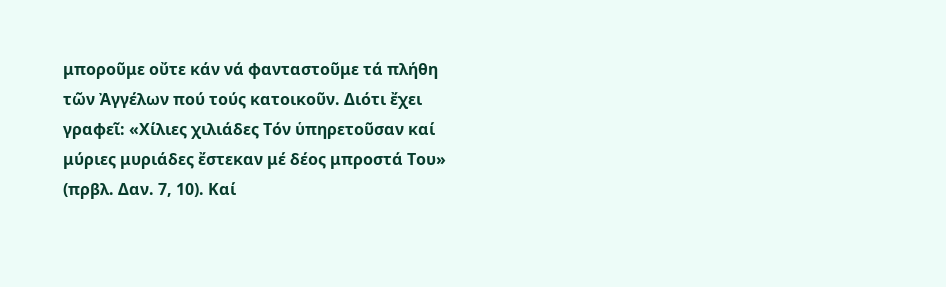μποροῦμε οὔτε κάν νά φανταστοῦμε τά πλήθη τῶν Ἀγγέλων πού τούς κατοικοῦν. Διότι ἔχει γραφεῖ: «Χίλιες χιλιάδες Τόν ὑπηρετοῦσαν καί μύριες μυριάδες ἔστεκαν μέ δέος μπροστά Του» (πρβλ. Δαν. 7, 10). Καί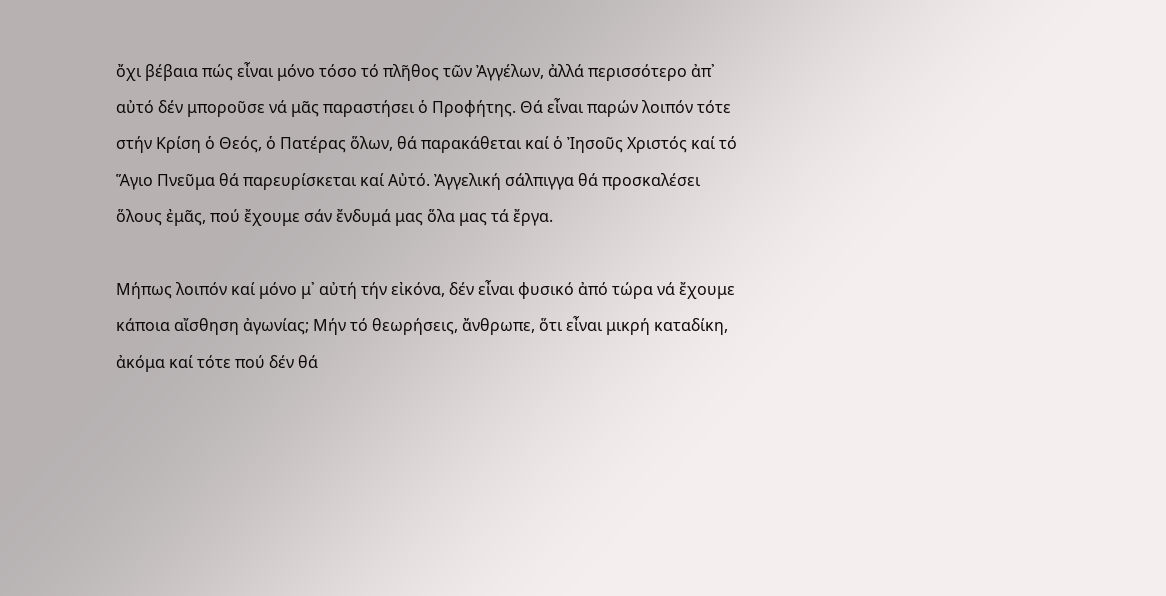ὄχι βέβαια πώς εἶναι μόνο τόσο τό πλῆθος τῶν Ἀγγέλων, ἀλλά περισσότερο ἀπ᾽ αὐτό δέν μποροῦσε νά μᾶς παραστήσει ὁ Προφήτης. Θά εἶναι παρών λοιπόν τότε στήν Κρίση ὁ Θεός, ὁ Πατέρας ὅλων, θά παρακάθεται καί ὁ Ἰησοῦς Χριστός καί τό Ἅγιο Πνεῦμα θά παρευρίσκεται καί Αὐτό. Ἀγγελική σάλπιγγα θά προσκαλέσει ὅλους ἐμᾶς, πού ἔχουμε σάν ἔνδυμά μας ὅλα μας τά ἔργα.

Μήπως λοιπόν καί μόνο μ᾽ αὐτή τήν εἰκόνα, δέν εἶναι φυσικό ἀπό τώρα νά ἔχουμε κάποια αἴσθηση ἀγωνίας; Μήν τό θεωρήσεις, ἄνθρωπε, ὅτι εἶναι μικρή καταδίκη, ἀκόμα καί τότε πού δέν θά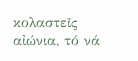κολαστεῖς αἰώνια, τό νά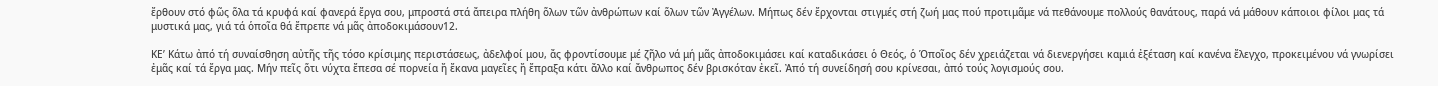ἔρθουν στό φῶς ὅλα τά κρυφά καί φανερά ἔργα σου, μπροστά στά ἄπειρα πλήθη ὅλων τῶν ἀνθρώπων καί ὅλων τῶν Ἀγγέλων. Μήπως δέν ἔρχονται στιγμές στή ζωή μας πού προτιμᾶμε νά πεθάνουμε πολλούς θανάτους, παρά νά μάθουν κάποιοι φίλοι μας τά μυστικά μας, γιά τά ὁποῖα θά ἔπρεπε νά μᾶς ἀποδοκιμάσουν12.

ΚΕ’ Κάτω ἀπό τή συναίσθηση αὐτῆς τῆς τόσο κρίσιμης περιστάσεως, ἀδελφοί μου, ἄς φροντίσουμε μέ ζῆλο νά μή μᾶς ἀποδοκιμάσει καί καταδικάσει ὁ Θεός, ὁ Ὁποῖος δέν χρειάζεται νά διενεργήσει καμιά ἐξέταση καί κανένα ἔλεγχο, προκειμένου νά γνωρίσει ἐμᾶς καί τά ἔργα μας. Μήν πεῖς ὅτι νύχτα ἔπεσα σέ πορνεία ἤ ἔκανα μαγεῖες ἤ ἔπραξα κάτι ἄλλο καί ἄνθρωπος δέν βρισκόταν ἐκεῖ. Ἀπό τή συνείδησή σου κρίνεσαι, ἀπό τούς λογισμούς σου.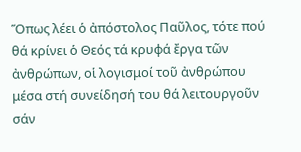Ὅπως λέει ὁ ἀπόστολος Παῦλος, τότε πού θά κρίνει ὁ Θεός τά κρυφά ἔργα τῶν ἀνθρώπων, οἱ λογισμοί τοῦ ἀνθρώπου μέσα στή συνείδησή του θά λειτουργοῦν σάν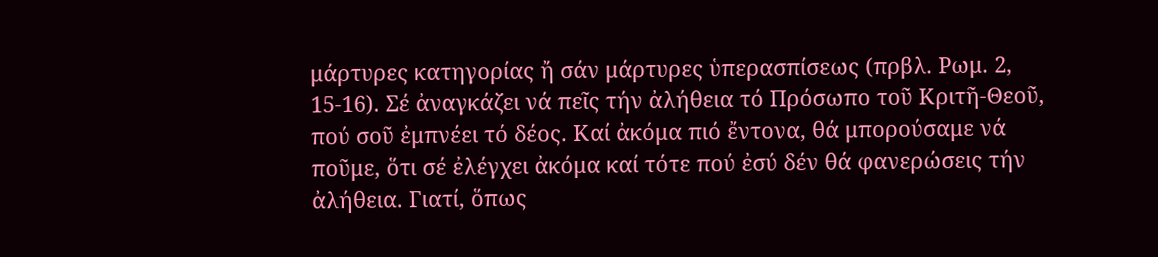μάρτυρες κατηγορίας ἤ σάν μάρτυρες ὑπερασπίσεως (πρβλ. Ρωμ. 2, 15-16). Σέ ἀναγκάζει νά πεῖς τήν ἀλήθεια τό Πρόσωπο τοῦ Κριτῆ-Θεοῦ, πού σοῦ ἐμπνέει τό δέος. Καί ἀκόμα πιό ἔντονα, θά μπορούσαμε νά ποῦμε, ὅτι σέ ἐλέγχει ἀκόμα καί τότε πού ἐσύ δέν θά φανερώσεις τήν ἀλήθεια. Γιατί, ὅπως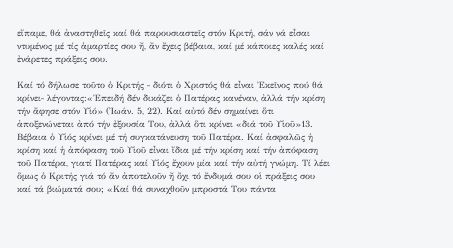εἴπαμε, θά ἀναστηθεῖς καί θά παρουσιαστεῖς στόν Κριτή, σάν νά εἶσαι ντυμένος μέ τίς ἁμαρτίες σου ἤ, ἄν ἔχεις βέβαια, καί μέ κάποιες καλές καί ἐνάρετες πράξεις σου.

Καί τό δήλωσε τοῦτο ὁ Κριτής ‒ διότι ὁ Χριστός θά εἶναι Ἐκεῖνος πού θά κρίνει‒ λέγοντας:«Ἐπειδή δέν δικάζει ὁ Πατέρας κανέναν, ἀλλά τήν κρίση τήν ἄφησε στόν Υἱό» (Ἰωάν. 5, 22). Καί αὐτό δέν σημαίνει ὅτι ἀποξενώνεται ἀπό τήν ἐξουσία Του, ἀλλά ὅτι κρίνει «διά τοῦ Υἱοῦ»13. Βέβαια ὁ Υἱός κρίνει μέ τή συγκατάνευση τοῦ Πατέρα. Καί ἀσφαλῶς ἡ κρίση καί ἡ ἀπόφαση τοῦ Υἱοῦ εἶναι ἴδια μέ τήν κρίση καί τήν ἀπόφαση τοῦ Πατέρα, γιατί Πατέρας καί Υἱός ἔχουν μία καί τήν αὐτή γνώμη. Τί λέει ὅμως ὁ Κριτής γιά τό ἄν ἀποτελοῦν ἤ ὄχι τό ἔνδυμά σου οἱ πράξεις σου καί τά βιώματά σου; «Καί θά συναχθοῦν μπροστά Του πάντα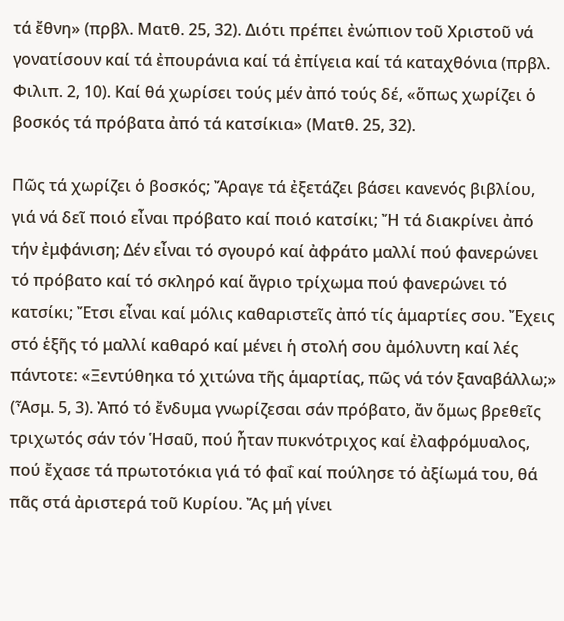τά ἔθνη» (πρβλ. Ματθ. 25, 32). Διότι πρέπει ἐνώπιον τοῦ Χριστοῦ νά γονατίσουν καί τά ἐπουράνια καί τά ἐπίγεια καί τά καταχθόνια (πρβλ. Φιλιπ. 2, 10). Καί θά χωρίσει τούς μέν ἀπό τούς δέ, «ὅπως χωρίζει ὁ βοσκός τά πρόβατα ἀπό τά κατσίκια» (Ματθ. 25, 32).

Πῶς τά χωρίζει ὁ βοσκός; Ἄραγε τά ἐξετάζει βάσει κανενός βιβλίου, γιά νά δεῖ ποιό εἶναι πρόβατο καί ποιό κατσίκι; Ἤ τά διακρίνει ἀπό τήν ἐμφάνιση; Δέν εἶναι τό σγουρό καί ἀφράτο μαλλί πού φανερώνει τό πρόβατο καί τό σκληρό καί ἄγριο τρίχωμα πού φανερώνει τό κατσίκι; Ἔτσι εἶναι καί μόλις καθαριστεῖς ἀπό τίς ἁμαρτίες σου. Ἔχεις στό ἑξῆς τό μαλλί καθαρό καί μένει ἡ στολή σου ἀμόλυντη καί λές πάντοτε: «Ξεντύθηκα τό χιτώνα τῆς ἁμαρτίας, πῶς νά τόν ξαναβάλλω;» (Ἆσμ. 5, 3). Ἀπό τό ἔνδυμα γνωρίζεσαι σάν πρόβατο, ἄν ὅμως βρεθεῖς τριχωτός σάν τόν Ἡσαῦ, πού ἦταν πυκνότριχος καί ἐλαφρόμυαλος, πού ἔχασε τά πρωτοτόκια γιά τό φαΐ καί πούλησε τό ἀξίωμά του, θά πᾶς στά ἀριστερά τοῦ Κυρίου. Ἄς μή γίνει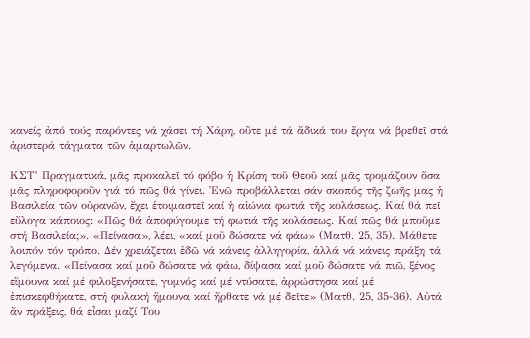κανείς ἀπό τούς παρόντες νά χάσει τή Χάρη, οὔτε μέ τά ἄδικά του ἔργα νά βρεθεῖ στά ἀριστερά τάγματα τῶν ἁμαρτωλῶν.

ΚΣΤ’ Πραγματικά, μᾶς προκαλεῖ τό φόβο ἡ Κρίση τοῦ Θεοῦ καί μᾶς τρομάζουν ὅσα μᾶς πληροφοροῦν γιά τό πῶς θά γίνει. Ἐνῶ προβάλλεται σάν σκοπός τῆς ζωῆς μας ἡ Βασιλεία τῶν οὐρανῶν, ἔχει ἑτοιμαστεῖ καί ἡ αἰώνια φωτιά τῆς κολάσεως. Καί θά πεῖ εὔλογα κάποιος: «Πῶς θά ἀποφύγουμε τή φωτιά τῆς κολάσεως. Καί πῶς θά μποῦμε στή Βασιλεία;». «Πείνασα», λέει, «καί μοῦ δώσατε νά φάω» (Ματθ. 25, 35). Μάθετε λοιπόν τόν τρόπο. Δέν χρειάζεται ἐδῶ νά κάνεις ἀλληγορία, ἀλλά νά κάνεις πράξη τά λεγόμενα. «Πείνασα καί μοῦ δώσατε νά φάω, δίψασα καί μοῦ δώσατε νά πιῶ, ξένος εἴμουνα καί μέ φιλοξενήσατε, γυμνός καί μέ ντύσατε, ἀρρώστησα καί μέ ἐπισκεφθήκατε, στή φυλακή ἤμουνα καί ἤρθατε νά μέ δεῖτε» (Ματθ. 25, 35-36). Αὐτά ἄν πράξεις, θά εἶσαι μαζί Του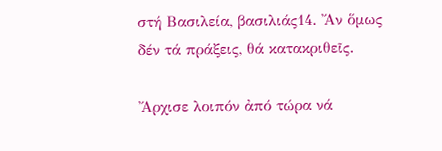στή Βασιλεία, βασιλιάς14. Ἄν ὅμως δέν τά πράξεις, θά κατακριθεῖς.

Ἄρχισε λοιπόν ἀπό τώρα νά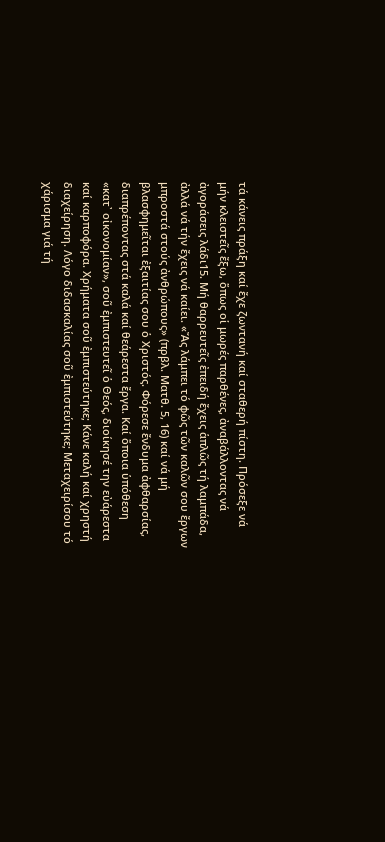τά κάνεις πράξη καί ἔχε ζωντανή καί σταθερή πίστη. Πρόσεξε νά μήν κλειστεῖς ἔξω, ὅπως οἱ μωρές παρθένες, ἀναβάλλοντας νά ἀγοράσεις λάδι15. Μή θαρρευτεῖς ἐπειδή ἔχεις ἁπλῶς τή λαμπάδα, ἀλλά νά τήν ἔχεις νά καίει. «Ἄς λάμπει τό φῶς τῶν καλῶν σου ἔργων μπροστά στούς ἀνθρώπους» (πρβλ. Ματθ. 5, 16) καί νά μή βλασφημεῖται ἐξαιτίας σου ὁ Χριστός. Φόρεσε ἔνδυμα ἀφθαρσίας, διαπρέποντας στά καλά καί θεάρεστα ἔργα. Καί ὅποια ὑπόθεση «κατ᾽ οἰκονομίαν», σοῦ ἐμπιστευτεῖ ὁ Θεός, διοίκησέ την εὐάρεστα καί καρποφόρα. Χρήματα σοῦ ἐμπιστεύτηκε; Κάνε καλή καί χρηστή διαχείρηση. Λόγο διδασκαλίας σοῦ ἐμπιστεύτηκε; Μεταχειρίσου τό χάρισμα γιά τή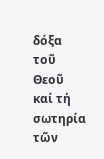δόξα τοῦ Θεοῦ καί τή σωτηρία τῶν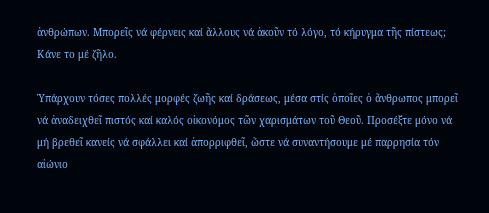ἀνθρώπων. Μπορεῖς νά φέρνεις καί ἄλλους νά ἀκοῦν τό λόγο, τό κήρυγμα τῆς πίστεως; Κάνε το μέ ζῆλο.

Ὑπάρχουν τόσες πολλές μορφές ζωῆς καί δράσεως, μέσα στίς ὁποῖες ὁ ἄνθρωπος μπορεῖ νά ἀναδειχθεῖ πιστός καί καλός οἰκονόμος τῶν χαρισμάτων τοῦ Θεοῦ. Προσέξτε μόνο νά μή βρεθεῖ κανείς νά σφάλλει καί ἀπορριφθεῖ, ὥστε νά συναντήσουμε μέ παρρησία τόν αἰώνιο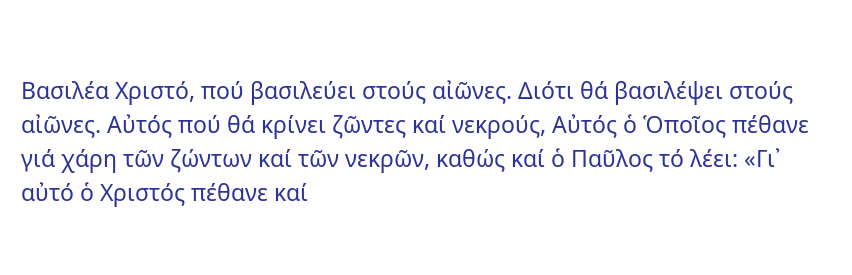Βασιλέα Χριστό, πού βασιλεύει στούς αἰῶνες. Διότι θά βασιλέψει στούς αἰῶνες. Αὐτός πού θά κρίνει ζῶντες καί νεκρούς, Αὐτός ὁ Ὁποῖος πέθανε γιά χάρη τῶν ζώντων καί τῶν νεκρῶν, καθώς καί ὁ Παῦλος τό λέει: «Γι᾽ αὐτό ὁ Χριστός πέθανε καί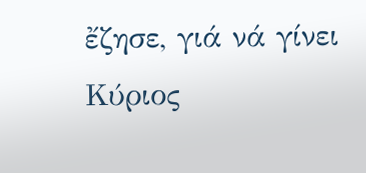ἔζησε, γιά νά γίνει Κύριος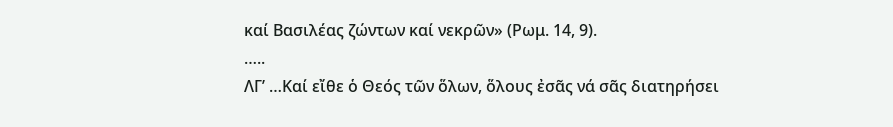καί Βασιλέας ζώντων καί νεκρῶν» (Ρωμ. 14, 9).
…..
ΛΓ’ …Καί εἴθε ὁ Θεός τῶν ὅλων, ὅλους ἐσᾶς νά σᾶς διατηρήσει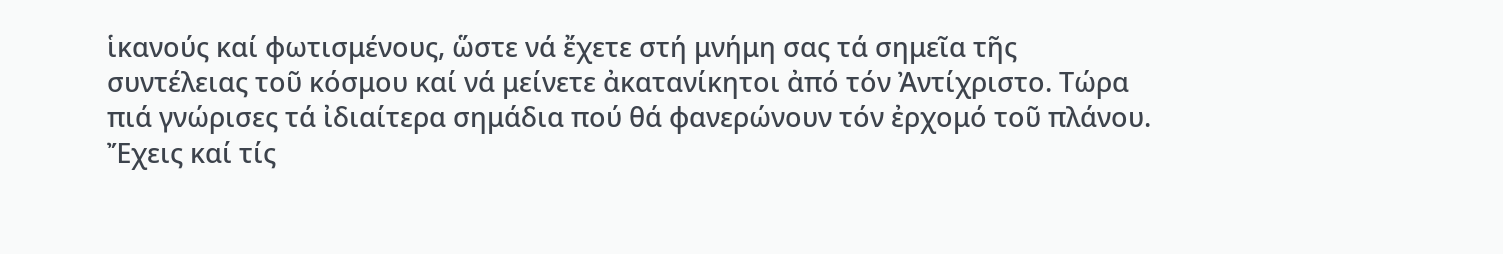ἱκανούς καί φωτισμένους, ὥστε νά ἔχετε στή μνήμη σας τά σημεῖα τῆς συντέλειας τοῦ κόσμου καί νά μείνετε ἀκατανίκητοι ἀπό τόν Ἀντίχριστο. Τώρα πιά γνώρισες τά ἰδιαίτερα σημάδια πού θά φανερώνουν τόν ἐρχομό τοῦ πλάνου. Ἔχεις καί τίς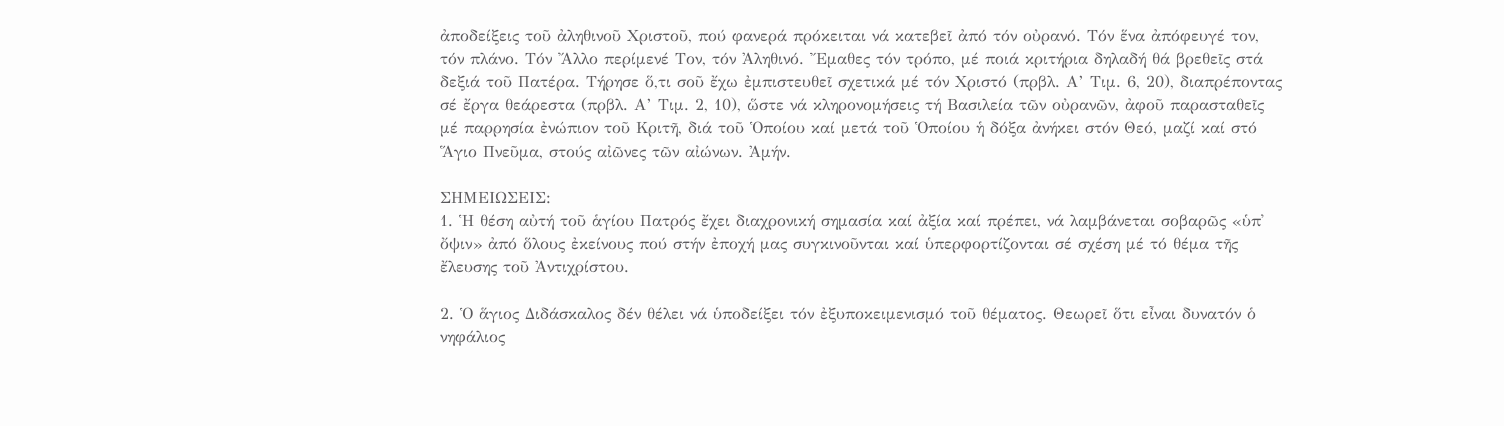ἀποδείξεις τοῦ ἀληθινοῦ Χριστοῦ, πού φανερά πρόκειται νά κατεβεῖ ἀπό τόν οὐρανό. Τόν ἕνα ἀπόφευγέ τον, τόν πλάνο. Τόν Ἄλλο περίμενέ Τον, τόν Ἀληθινό. Ἔμαθες τόν τρόπο, μέ ποιά κριτήρια δηλαδή θά βρεθεῖς στά δεξιά τοῦ Πατέρα. Τήρησε ὅ,τι σοῦ ἔχω ἐμπιστευθεῖ σχετικά μέ τόν Χριστό (πρβλ. Α’ Τιμ. 6, 20), διαπρέποντας σέ ἔργα θεάρεστα (πρβλ. Α’ Τιμ. 2, 10), ὥστε νά κληρονομήσεις τή Βασιλεία τῶν οὐρανῶν, ἀφοῦ παρασταθεῖς μέ παρρησία ἐνώπιον τοῦ Κριτῆ, διά τοῦ Ὁποίου καί μετά τοῦ Ὁποίου ἡ δόξα ἀνήκει στόν Θεό, μαζί καί στό Ἅγιο Πνεῦμα, στούς αἰῶνες τῶν αἰώνων. Ἀμήν.

ΣΗΜΕΙΩΣΕΙΣ:
1. Ἡ θέση αὐτή τοῦ ἁγίου Πατρός ἔχει διαχρονική σημασία καί ἀξία καί πρέπει, νά λαμβάνεται σοβαρῶς «ὑπ᾽ ὄψιν» ἀπό ὅλους ἐκείνους πού στήν ἐποχή μας συγκινοῦνται καί ὑπερφορτίζονται σέ σχέση μέ τό θέμα τῆς ἔλευσης τοῦ Ἀντιχρίστου.

2. Ὁ ἅγιος Διδάσκαλος δέν θέλει νά ὑποδείξει τόν ἐξυποκειμενισμό τοῦ θέματος. Θεωρεῖ ὅτι εἶναι δυνατόν ὁ νηφάλιος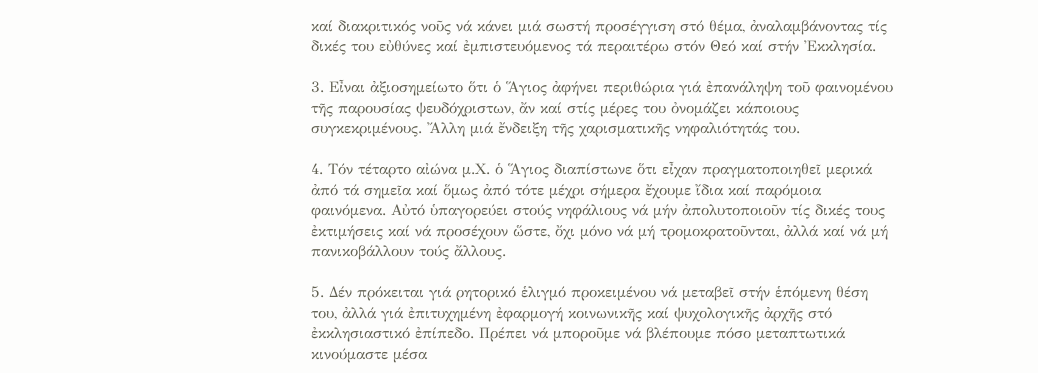καί διακριτικός νοῦς νά κάνει μιά σωστή προσέγγιση στό θέμα, ἀναλαμβάνοντας τίς δικές του εὐθύνες καί ἐμπιστευόμενος τά περαιτέρω στόν Θεό καί στήν Ἐκκλησία.

3. Εἶναι ἀξιοσημείωτο ὅτι ὁ Ἅγιος ἀφήνει περιθώρια γιά ἐπανάληψη τοῦ φαινομένου τῆς παρουσίας ψευδόχριστων, ἄν καί στίς μέρες του ὀνομάζει κάποιους συγκεκριμένους. Ἄλλη μιά ἔνδειξη τῆς χαρισματικῆς νηφαλιότητάς του.

4. Τόν τέταρτο αἰώνα μ.Χ. ὁ Ἅγιος διαπίστωνε ὅτι εἶχαν πραγματοποιηθεῖ μερικά ἀπό τά σημεῖα καί ὅμως ἀπό τότε μέχρι σήμερα ἔχουμε ἴδια καί παρόμοια φαινόμενα. Αὐτό ὑπαγορεύει στούς νηφάλιους νά μήν ἀπολυτοποιοῦν τίς δικές τους ἐκτιμήσεις καί νά προσέχουν ὥστε, ὄχι μόνο νά μή τρομοκρατοῦνται, ἀλλά καί νά μή πανικοβάλλουν τούς ἄλλους.

5. Δέν πρόκειται γιά ρητορικό ἑλιγμό προκειμένου νά μεταβεῖ στήν ἑπόμενη θέση του, ἀλλά γιά ἐπιτυχημένη ἐφαρμογή κοινωνικῆς καί ψυχολογικῆς ἀρχῆς στό ἐκκλησιαστικό ἐπίπεδο. Πρέπει νά μποροῦμε νά βλέπουμε πόσο μεταπτωτικά κινούμαστε μέσα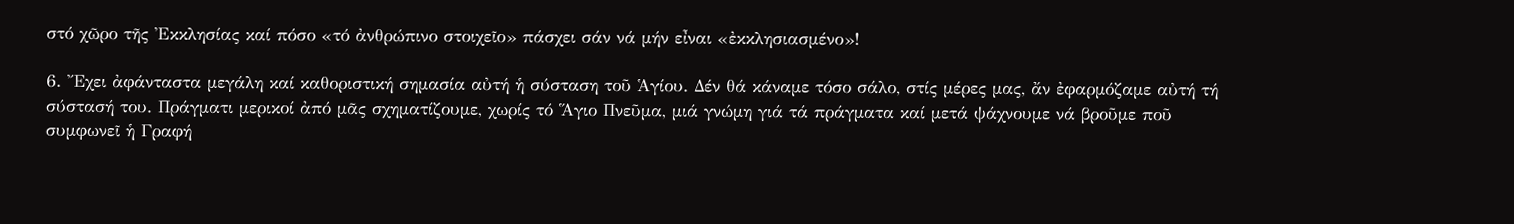στό χῶρο τῆς Ἐκκλησίας καί πόσο «τό ἀνθρώπινο στοιχεῖο» πάσχει σάν νά μήν εἶναι «ἐκκλησιασμένο»!

6. Ἔχει ἀφάνταστα μεγάλη καί καθοριστική σημασία αὐτή ἡ σύσταση τοῦ Ἁγίου. Δέν θά κάναμε τόσο σάλο, στίς μέρες μας, ἄν ἐφαρμόζαμε αὐτή τή σύστασή του. Πράγματι μερικοί ἀπό μᾶς σχηματίζουμε, χωρίς τό Ἅγιο Πνεῦμα, μιά γνώμη γιά τά πράγματα καί μετά ψάχνουμε νά βροῦμε ποῦ συμφωνεῖ ἡ Γραφή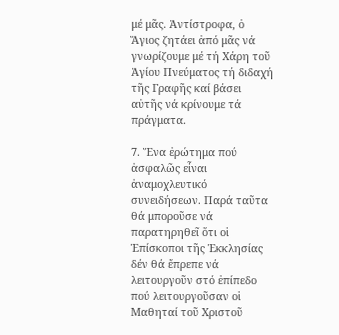μέ μᾶς. Ἀντίστροφα, ὁ Ἅγιος ζητάει ἀπό μᾶς νά γνωρίζουμε μέ τή Χάρη τοῦ Ἁγίου Πνεύματος τή διδαχή τῆς Γραφῆς καί βάσει αὐτῆς νά κρίνουμε τά πράγματα.

7. Ἕνα ἐρώτημα πού ἀσφαλῶς εἶναι ἀναμοχλευτικό συνειδήσεων. Παρά ταῦτα θά μποροῦσε νά παρατηρηθεῖ ὅτι οἱ Ἐπίσκοποι τῆς Ἐκκλησίας δέν θά ἔπρεπε νά λειτουργοῦν στό ἐπίπεδο πού λειτουργοῦσαν οἱ Μαθηταί τοῦ Χριστοῦ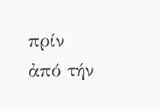πρίν ἀπό τήν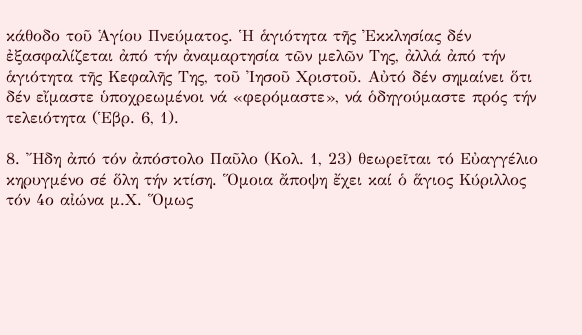κάθοδο τοῦ Ἁγίου Πνεύματος. Ἡ ἁγιότητα τῆς Ἐκκλησίας δέν ἐξασφαλίζεται ἀπό τήν ἀναμαρτησία τῶν μελῶν Της, ἀλλά ἀπό τήν ἁγιότητα τῆς Κεφαλῆς Της, τοῦ Ἰησοῦ Χριστοῦ. Αὐτό δέν σημαίνει ὅτι δέν εἴμαστε ὑποχρεωμένοι νά «φερόμαστε», νά ὁδηγούμαστε πρός τήν τελειότητα (Ἑβρ. 6, 1).

8. Ἤδη ἀπό τόν ἀπόστολο Παῦλο (Κολ. 1, 23) θεωρεῖται τό Εὐαγγέλιο κηρυγμένο σέ ὅλη τήν κτίση. Ὅμοια ἄποψη ἔχει καί ὁ ἅγιος Κύριλλος τόν 4ο αἰώνα μ.Χ. Ὅμως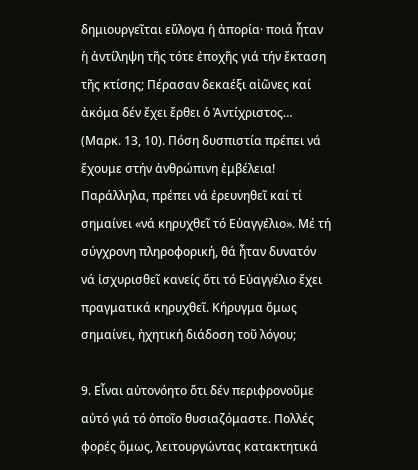δημιουργεῖται εὔλογα ἡ ἀπορία· ποιά ἦταν ἡ ἀντίληψη τῆς τότε ἐποχῆς γιά τήν ἔκταση τῆς κτίσης; Πέρασαν δεκαέξι αἰῶνες καί ἀκόμα δέν ἔχει ἔρθει ὁ Ἀντίχριστος… (Μαρκ. 13, 10). Πόση δυσπιστία πρέπει νά ἔχουμε στήν ἀνθρώπινη ἐμβέλεια! Παράλληλα, πρέπει νά ἐρευνηθεῖ καί τί σημαίνει «νά κηρυχθεῖ τό Εὐαγγέλιο». Μέ τή σύγχρονη πληροφορική, θά ἦταν δυνατόν νά ἰσχυρισθεῖ κανείς ὅτι τό Εὐαγγέλιο ἔχει πραγματικά κηρυχθεῖ. Κήρυγμα ὅμως σημαίνει, ἠχητική διάδοση τοῦ λόγου;

9. Εἶναι αὐτονόητο ὅτι δέν περιφρονοῦμε αὐτό γιά τό ὁποῖο θυσιαζόμαστε. Πολλές φορές ὅμως, λειτουργώντας κατακτητικά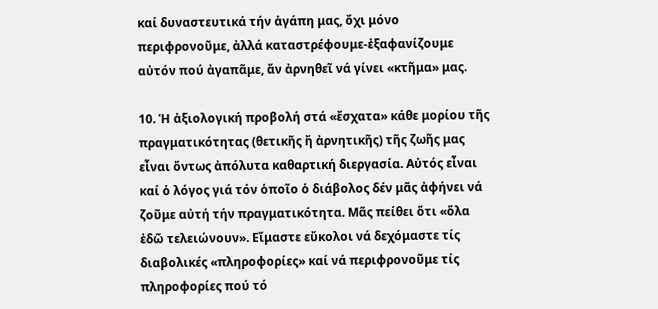καί δυναστευτικά τήν ἀγάπη μας, ὄχι μόνο περιφρονοῦμε, ἀλλά καταστρέφουμε-ἐξαφανίζουμε αὐτόν πού ἀγαπᾶμε, ἄν ἀρνηθεῖ νά γίνει «κτῆμα» μας.

10. Ἡ ἀξιολογική προβολή στά «ἔσχατα» κάθε μορίου τῆς πραγματικότητας (θετικῆς ἤ ἀρνητικῆς) τῆς ζωῆς μας εἶναι ὄντως ἀπόλυτα καθαρτική διεργασία. Αὐτός εἶναι καί ὁ λόγος γιά τόν ὁποῖο ὁ διάβολος δέν μᾶς ἀφήνει νά ζοῦμε αὐτή τήν πραγματικότητα. Μᾶς πείθει ὅτι «ὅλα ἐδῶ τελειώνουν». Εἴμαστε εὔκολοι νά δεχόμαστε τίς διαβολικές «πληροφορίες» καί νά περιφρονοῦμε τίς πληροφορίες πού τό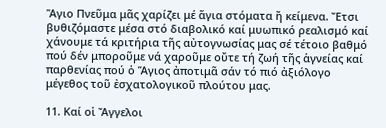Ἅγιο Πνεῦμα μᾶς χαρίζει μέ ἅγια στόματα ἤ κείμενα. Ἔτσι βυθιζόμαστε μέσα στό διαβολικό καί μυωπικό ρεαλισμό καί χάνουμε τά κριτήρια τῆς αὐτογνωσίας μας σέ τέτοιο βαθμό πού δέν μποροῦμε νά χαροῦμε οὔτε τή ζωή τῆς ἁγνείας καί παρθενίας πού ὁ Ἅγιος ἀποτιμᾶ σάν τό πιό ἀξιόλογο μέγεθος τοῦ ἐσχατολογικοῦ πλούτου μας.

11. Καί οἱ Ἄγγελοι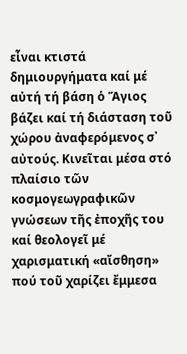εἶναι κτιστά δημιουργήματα καί μέ αὐτή τή βάση ὁ Ἅγιος βάζει καί τή διάσταση τοῦ χώρου ἀναφερόμενος σ᾽ αὐτούς. Κινεῖται μέσα στό πλαίσιο τῶν κοσμογεωγραφικῶν γνώσεων τῆς ἐποχῆς του καί θεολογεῖ μέ χαρισματική «αἴσθηση» πού τοῦ χαρίζει ἔμμεσα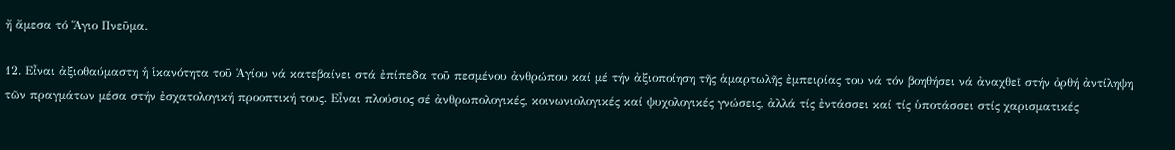ἤ ἄμεσα τό Ἅγιο Πνεῦμα.

12. Εἶναι ἀξιοθαύμαστη ἡ ἱκανότητα τοῦ Ἁγίου νά κατεβαίνει στά ἐπίπεδα τοῦ πεσμένου ἀνθρώπου καί μέ τήν ἀξιοποίηση τῆς ἁμαρτωλῆς ἐμπειρίας του νά τόν βοηθήσει νά ἀναχθεῖ στήν ὀρθή ἀντίληψη τῶν πραγμάτων μέσα στήν ἐσχατολογική προοπτική τους. Εἶναι πλούσιος σέ ἀνθρωπολογικές, κοινωνιολογικές καί ψυχολογικές γνώσεις, ἀλλά τίς ἐντάσσει καί τίς ὑποτάσσει στίς χαρισματικές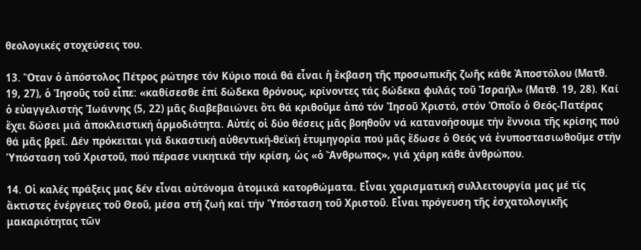θεολογικές στοχεύσεις του.

13. Ὅταν ὁ ἀπόστολος Πέτρος ρώτησε τόν Κύριο ποιά θά εἶναι ἡ ἔκβαση τῆς προσωπικῆς ζωῆς κάθε Ἀποστόλου (Ματθ. 19, 27), ὁ Ἰησοῦς τοῦ εἶπε: «καθίσεσθε ἐπί δώδεκα θρόνους, κρίνοντες τάς δώδεκα φυλάς τοῦ Ἰσραήλ» (Ματθ. 19, 28). Καί ὁ εὐαγγελιστής Ἰωάννης (5, 22) μᾶς διαβεβαιώνει ὅτι θά κριθοῦμε ἀπό τόν Ἰησοῦ Χριστό, στόν Ὁποῖο ὁ Θεός-Πατέρας ἔχει δώσει μιά ἀποκλειστική ἁρμοδιότητα. Αὐτές οἱ δύο θέσεις μᾶς βοηθοῦν νά κατανοήσουμε τήν ἔννοια τῆς κρίσης πού θά μᾶς βρεῖ. Δέν πρόκειται γιά δικαστική αὐθεντική-θεϊκή ἐτυμηγορία πού μᾶς ἔδωσε ὁ Θεός νά ἐνυποστασιωθοῦμε στήν Ὑπόσταση τοῦ Χριστοῦ, πού πέρασε νικητικά τήν κρίση, ὡς «ὁ Ἄνθρωπος», γιά χάρη κάθε ἀνθρώπου.

14. Οἱ καλές πράξεις μας δέν εἶναι αὐτόνομα ἀτομικά κατορθώματα. Εἶναι χαρισματική συλλειτουργία μας μέ τίς ἄκτιστες ἐνέργειες τοῦ Θεοῦ, μέσα στή ζωή καί τήν Ὑπόσταση τοῦ Χριστοῦ. Εἶναι πρόγευση τῆς ἐσχατολογικῆς μακαριότητας τῶν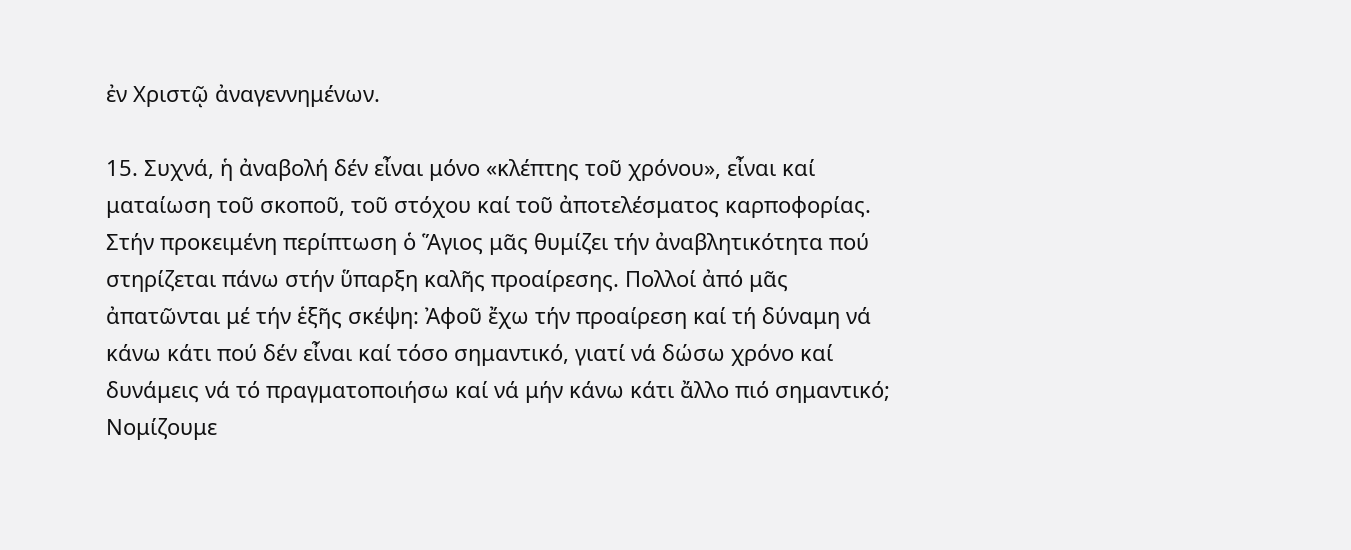ἐν Χριστῷ ἀναγεννημένων.

15. Συχνά, ἡ ἀναβολή δέν εἶναι μόνο «κλέπτης τοῦ χρόνου», εἶναι καί ματαίωση τοῦ σκοποῦ, τοῦ στόχου καί τοῦ ἀποτελέσματος καρποφορίας. Στήν προκειμένη περίπτωση ὁ Ἅγιος μᾶς θυμίζει τήν ἀναβλητικότητα πού στηρίζεται πάνω στήν ὕπαρξη καλῆς προαίρεσης. Πολλοί ἀπό μᾶς ἀπατῶνται μέ τήν ἑξῆς σκέψη: Ἀφοῦ ἔχω τήν προαίρεση καί τή δύναμη νά κάνω κάτι πού δέν εἶναι καί τόσο σημαντικό, γιατί νά δώσω χρόνο καί δυνάμεις νά τό πραγματοποιήσω καί νά μήν κάνω κάτι ἄλλο πιό σημαντικό; Νομίζουμε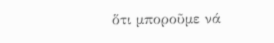ὅτι μποροῦμε νά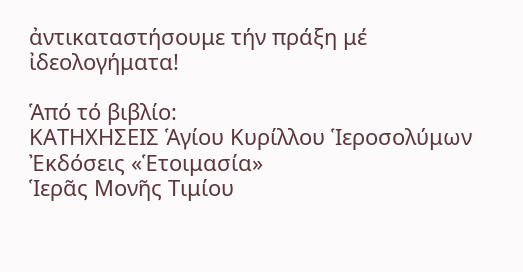ἀντικαταστήσουμε τήν πράξη μέ ἰδεολογήματα!

Ἁπό τό βιβλίο:
ΚΑΤΗΧΗΣΕΙΣ Ἁγίου Κυρίλλου Ἱεροσολύμων
Ἐκδόσεις «Ἑτοιμασία»
Ἱερᾶς Μονῆς Τιμίου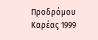Προδρόμου Καρέας 1999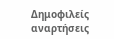Δημοφιλείς αναρτήσεις